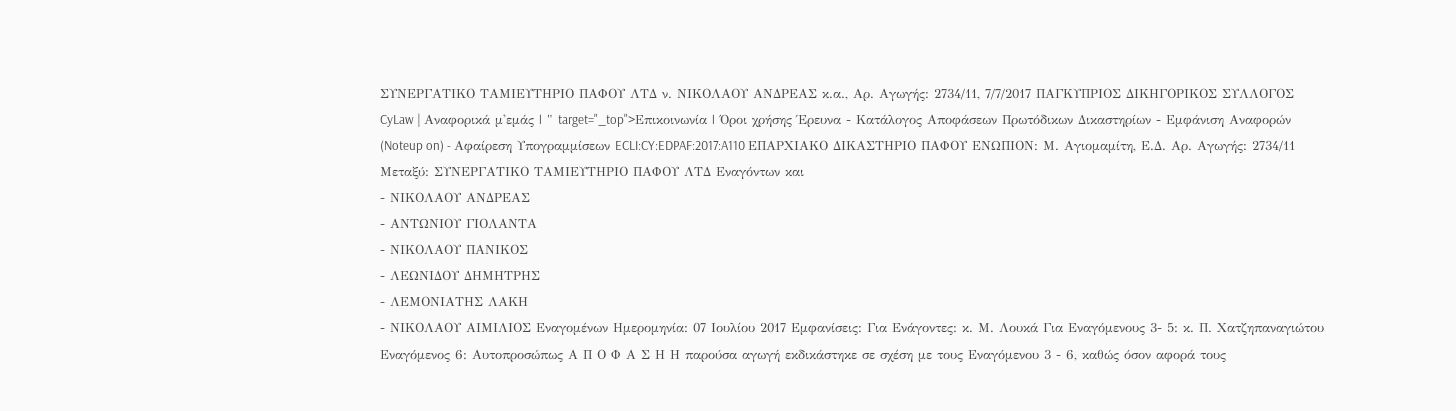ΣΥΝΕΡΓΑΤΙΚΟ ΤΑΜΙΕΥΤΗΡΙΟ ΠΑΦΟΥ ΛΤΔ ν. ΝΙΚΟΛΑΟΥ ΑΝΔΡΕΑΣ κ.α., Αρ. Αγωγής: 2734/11, 7/7/2017 ΠΑΓΚΥΠΡΙΟΣ ΔΙΚΗΓΟΡΙΚΟΣ ΣΥΛΛΟΓΟΣ CyLaw | Αναφορικά μ'εμάς | " target="_top">Επικοινωνία | Όροι χρήσης Έρευνα - Κατάλογος Αποφάσεων Πρωτόδικων Δικαστηρίων - Εμφάνιση Αναφορών (Noteup on) - Αφαίρεση Υπογραμμίσεων ECLI:CY:EDPAF:2017:A110 ΕΠΑΡΧΙΑΚΟ ΔΙΚΑΣΤΗΡΙΟ ΠΑΦΟΥ ΕΝΩΠΙΟΝ: Μ. Αγιομαμίτη, Ε.Δ. Αρ. Αγωγής: 2734/11 Μεταξύ: ΣΥΝΕΡΓΑΤΙΚΟ ΤΑΜΙΕΥΤΗΡΙΟ ΠΑΦΟΥ ΛΤΔ Εναγόντων και
- ΝΙΚΟΛΑΟΥ ΑΝΔΡΕΑΣ
- ΑΝΤΩΝΙΟΥ ΓΙΟΛΑΝΤΑ
- ΝΙΚΟΛΑΟΥ ΠΑΝΙΚΟΣ
- ΛΕΩΝΙΔΟΥ ΔΗΜΗΤΡΗΣ
- ΛΕΜΟΝΙΑΤΗΣ ΛΑΚΗ
- ΝΙΚΟΛΑΟΥ ΑΙΜΙΛΙΟΣ Εναγομένων Ημερομηνία: 07 Ιουλίου 2017 Εμφανίσεις: Για Ενάγοντες: κ. Μ. Λουκά Για Εναγόμενους 3- 5: κ. Π. Χατζηπαναγιώτου Εναγόμενος 6: Αυτοπροσώπως Α Π Ο Φ Α Σ Η Η παρούσα αγωγή εκδικάστηκε σε σχέση με τους Εναγόμενου 3 - 6, καθώς όσον αφορά τους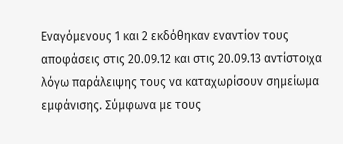Εναγόμενους 1 και 2 εκδόθηκαν εναντίον τους αποφάσεις στις 20.09.12 και στις 20.09.13 αντίστοιχα λόγω παράλειψης τους να καταχωρίσουν σημείωμα εμφάνισης. Σύμφωνα με τους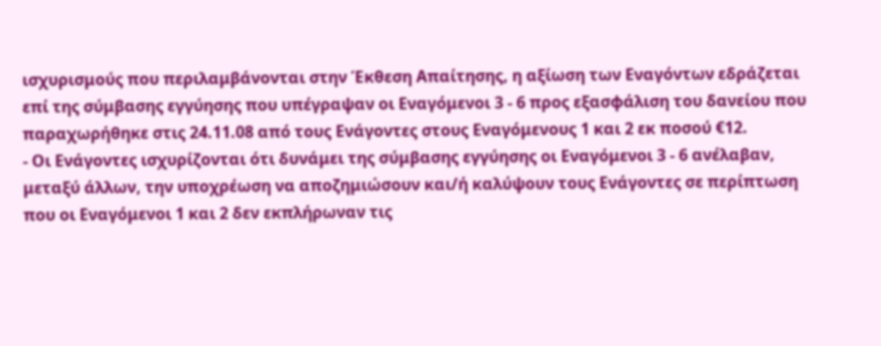ισχυρισμούς που περιλαμβάνονται στην Έκθεση Απαίτησης, η αξίωση των Εναγόντων εδράζεται επί της σύμβασης εγγύησης που υπέγραψαν οι Εναγόμενοι 3 - 6 προς εξασφάλιση του δανείου που παραχωρήθηκε στις 24.11.08 από τους Ενάγοντες στους Εναγόμενους 1 και 2 εκ ποσού €12.
- Οι Ενάγοντες ισχυρίζονται ότι δυνάμει της σύμβασης εγγύησης οι Εναγόμενοι 3 - 6 ανέλαβαν, μεταξύ άλλων, την υποχρέωση να αποζημιώσουν και/ή καλύψουν τους Ενάγοντες σε περίπτωση που οι Εναγόμενοι 1 και 2 δεν εκπλήρωναν τις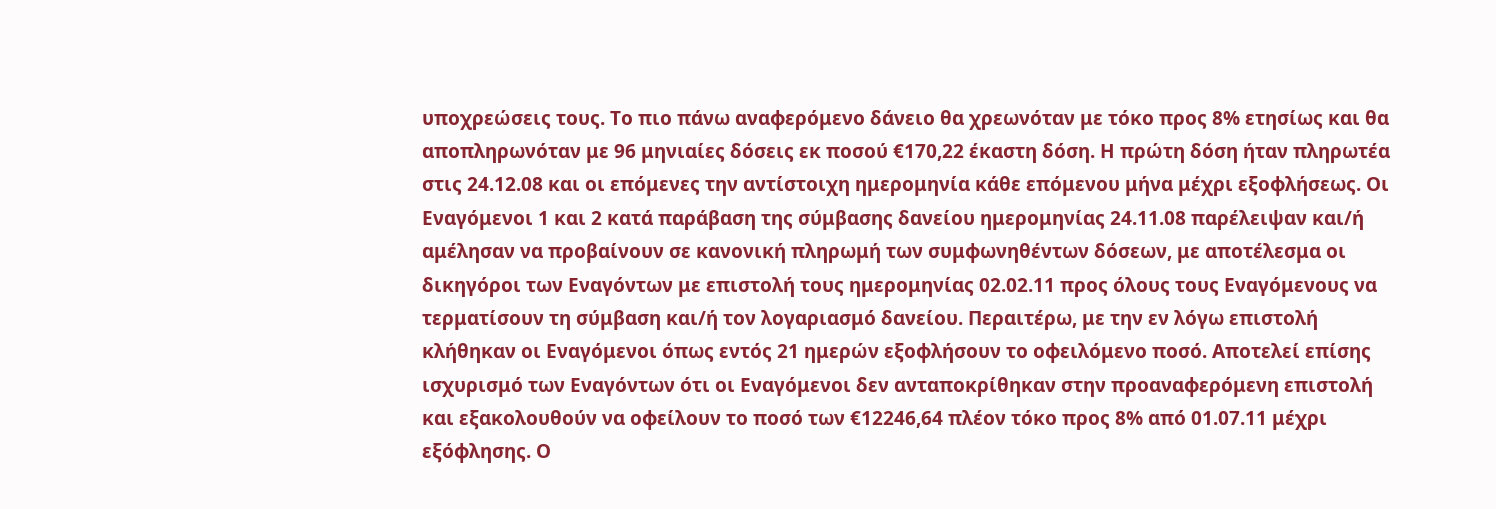υποχρεώσεις τους. Το πιο πάνω αναφερόμενο δάνειο θα χρεωνόταν με τόκο προς 8% ετησίως και θα αποπληρωνόταν με 96 μηνιαίες δόσεις εκ ποσού €170,22 έκαστη δόση. Η πρώτη δόση ήταν πληρωτέα στις 24.12.08 και οι επόμενες την αντίστοιχη ημερομηνία κάθε επόμενου μήνα μέχρι εξοφλήσεως. Οι Εναγόμενοι 1 και 2 κατά παράβαση της σύμβασης δανείου ημερομηνίας 24.11.08 παρέλειψαν και/ή αμέλησαν να προβαίνουν σε κανονική πληρωμή των συμφωνηθέντων δόσεων, με αποτέλεσμα οι δικηγόροι των Εναγόντων με επιστολή τους ημερομηνίας 02.02.11 προς όλους τους Εναγόμενους να τερματίσουν τη σύμβαση και/ή τον λογαριασμό δανείου. Περαιτέρω, με την εν λόγω επιστολή κλήθηκαν οι Εναγόμενοι όπως εντός 21 ημερών εξοφλήσουν το οφειλόμενο ποσό. Αποτελεί επίσης ισχυρισμό των Εναγόντων ότι οι Εναγόμενοι δεν ανταποκρίθηκαν στην προαναφερόμενη επιστολή και εξακολουθούν να οφείλουν το ποσό των €12246,64 πλέον τόκο προς 8% από 01.07.11 μέχρι εξόφλησης. Ο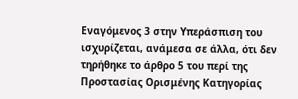Εναγόμενος 3 στην Υπεράσπιση του ισχυρίζεται, ανάμεσα σε άλλα, ότι δεν τηρήθηκε το άρθρο 5 του περί της Προστασίας Ορισμένης Κατηγορίας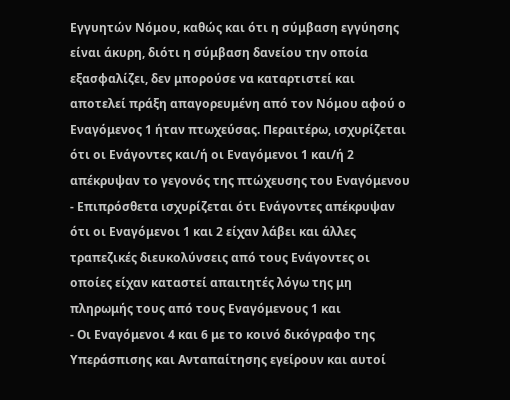Εγγυητών Νόμου, καθώς και ότι η σύμβαση εγγύησης είναι άκυρη, διότι η σύμβαση δανείου την οποία εξασφαλίζει, δεν μπορούσε να καταρτιστεί και αποτελεί πράξη απαγορευμένη από τον Νόμου αφού ο Εναγόμενος 1 ήταν πτωχεύσας. Περαιτέρω, ισχυρίζεται ότι οι Ενάγοντες και/ή οι Εναγόμενοι 1 και/ή 2 απέκρυψαν το γεγονός της πτώχευσης του Εναγόμενου
- Επιπρόσθετα ισχυρίζεται ότι Ενάγοντες απέκρυψαν ότι οι Εναγόμενοι 1 και 2 είχαν λάβει και άλλες τραπεζικές διευκολύνσεις από τους Ενάγοντες οι οποίες είχαν καταστεί απαιτητές λόγω της μη πληρωμής τους από τους Εναγόμενους 1 και
- Οι Εναγόμενοι 4 και 6 με το κοινό δικόγραφο της Υπεράσπισης και Ανταπαίτησης εγείρουν και αυτοί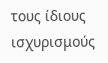τους ίδιους ισχυρισμούς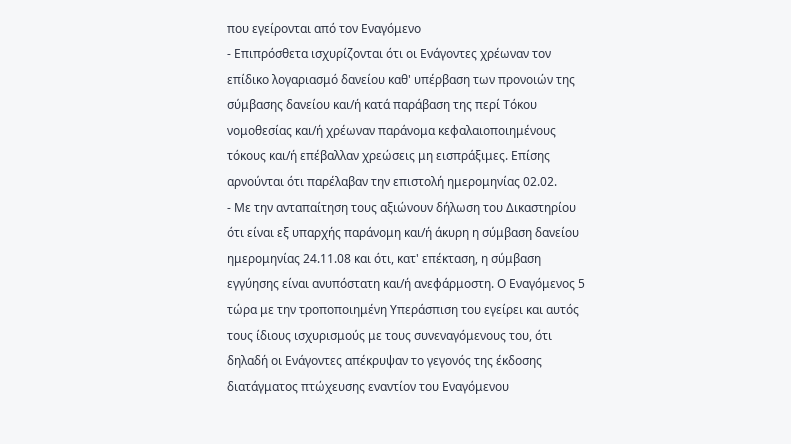που εγείρονται από τον Εναγόμενο
- Επιπρόσθετα ισχυρίζονται ότι οι Ενάγοντες χρέωναν τον επίδικο λογαριασμό δανείου καθ' υπέρβαση των προνοιών της σύμβασης δανείου και/ή κατά παράβαση της περί Τόκου νομοθεσίας και/ή χρέωναν παράνομα κεφαλαιοποιημένους τόκους και/ή επέβαλλαν χρεώσεις μη εισπράξιμες. Επίσης αρνούνται ότι παρέλαβαν την επιστολή ημερομηνίας 02.02.
- Με την ανταπαίτηση τους αξιώνουν δήλωση του Δικαστηρίου ότι είναι εξ υπαρχής παράνομη και/ή άκυρη η σύμβαση δανείου ημερομηνίας 24.11.08 και ότι, κατ' επέκταση, η σύμβαση εγγύησης είναι ανυπόστατη και/ή ανεφάρμοστη. Ο Εναγόμενος 5 τώρα με την τροποποιημένη Υπεράσπιση του εγείρει και αυτός τους ίδιους ισχυρισμούς με τους συνεναγόμενους του, ότι δηλαδή οι Ενάγοντες απέκρυψαν το γεγονός της έκδοσης διατάγματος πτώχευσης εναντίον του Εναγόμενου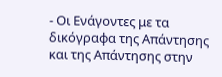- Οι Ενάγοντες με τα δικόγραφα της Απάντησης και της Απάντησης στην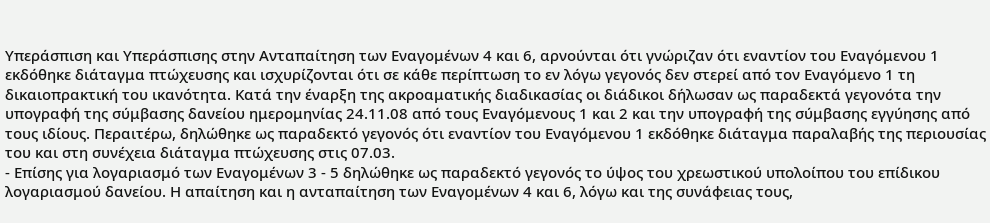Υπεράσπιση και Υπεράσπισης στην Ανταπαίτηση των Εναγομένων 4 και 6, αρνούνται ότι γνώριζαν ότι εναντίον του Εναγόμενου 1 εκδόθηκε διάταγμα πτώχευσης και ισχυρίζονται ότι σε κάθε περίπτωση το εν λόγω γεγονός δεν στερεί από τον Εναγόμενο 1 τη δικαιοπρακτική του ικανότητα. Κατά την έναρξη της ακροαματικής διαδικασίας οι διάδικοι δήλωσαν ως παραδεκτά γεγονότα την υπογραφή της σύμβασης δανείου ημερομηνίας 24.11.08 από τους Εναγόμενους 1 και 2 και την υπογραφή της σύμβασης εγγύησης από τους ιδίους. Περαιτέρω, δηλώθηκε ως παραδεκτό γεγονός ότι εναντίον του Εναγόμενου 1 εκδόθηκε διάταγμα παραλαβής της περιουσίας του και στη συνέχεια διάταγμα πτώχευσης στις 07.03.
- Επίσης για λογαριασμό των Εναγομένων 3 - 5 δηλώθηκε ως παραδεκτό γεγονός το ύψος του χρεωστικού υπολοίπου του επίδικου λογαριασμού δανείου. Η απαίτηση και η ανταπαίτηση των Εναγομένων 4 και 6, λόγω και της συνάφειας τους,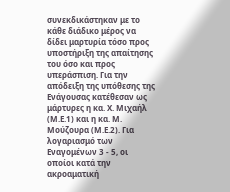συνεκδικάστηκαν με το κάθε διάδικο μέρος να δίδει μαρτυρία τόσο προς υποστήριξη της απαίτησης του όσο και προς υπεράσπιση. Για την απόδειξη της υπόθεσης της Ενάγουσας κατέθεσαν ως μάρτυρες η κα. Χ. Μιχαήλ (Μ.Ε.1) και η κα. Μ. Μούζουρα (Μ.Ε.2). Για λογαριασμό των Εναγομένων 3 - 5, οι οποίοι κατά την ακροαματική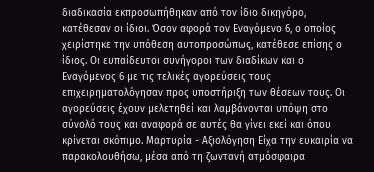διαδικασία εκπροσωπήθηκαν από τον ίδιο δικηγόρο, κατέθεσαν οι ίδιοι. Όσον αφορά τον Εναγόμενο 6, ο οποίος χειρίστηκε την υπόθεση αυτοπροσώπως, κατέθεσε επίσης ο ίδιος. Οι ευπαίδευτοι συνήγοροι των διαδίκων και ο Εναγόμενος 6 με τις τελικές αγορεύσεις τους επιχειρηματολόγησαν προς υποστήριξη των θέσεων τους. Οι αγορεύσεις έχουν μελετηθεί και λαμβάνονται υπόψη στο σύνολό τους και αναφορά σε αυτές θα γίνει εκεί και όπου κρίνεται σκόπιμο. Μαρτυρία - Αξιολόγηση Είχα την ευκαιρία να παρακολουθήσω, μέσα από τη ζωντανή ατμόσφαιρα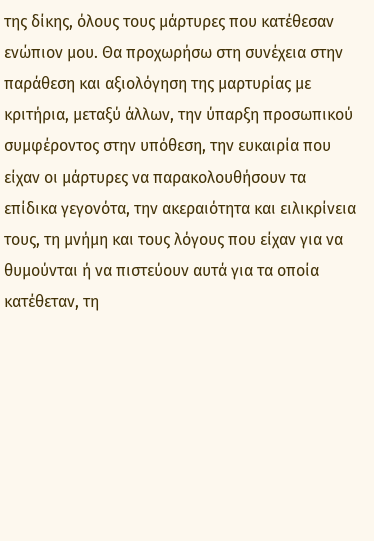της δίκης, όλους τους μάρτυρες που κατέθεσαν ενώπιον μου. Θα προχωρήσω στη συνέχεια στην παράθεση και αξιολόγηση της μαρτυρίας με κριτήρια, μεταξύ άλλων, την ύπαρξη προσωπικού συμφέροντος στην υπόθεση, την ευκαιρία που είχαν οι μάρτυρες να παρακολουθήσουν τα επίδικα γεγονότα, την ακεραιότητα και ειλικρίνεια τους, τη μνήμη και τους λόγους που είχαν για να θυμούνται ή να πιστεύουν αυτά για τα οποία κατέθεταν, τη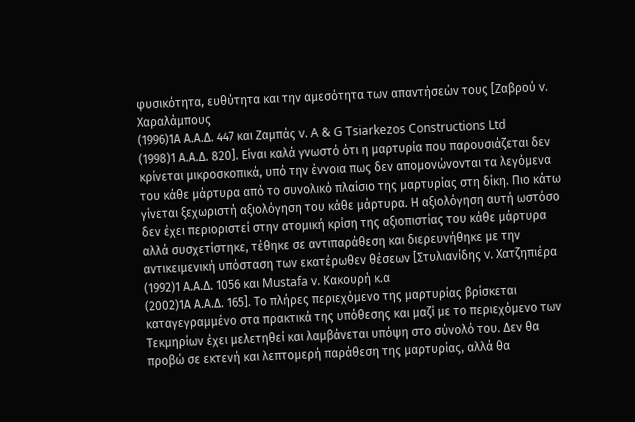φυσικότητα, ευθύτητα και την αμεσότητα των απαντήσεών τους [Ζαβρού v. Χαραλάμπους
(1996)1Α Α.Α.Δ. 447 και Ζαμπάς v. A & G Tsiarkezos Constructions Ltd
(1998)1 Α.Α.Δ. 820]. Είναι καλά γνωστό ότι η μαρτυρία που παρουσιάζεται δεν κρίνεται μικροσκοπικά, υπό την έννοια πως δεν απομονώνονται τα λεγόμενα του κάθε μάρτυρα από το συνολικό πλαίσιο της μαρτυρίας στη δίκη. Πιο κάτω γίνεται ξεχωριστή αξιολόγηση του κάθε μάρτυρα. Η αξιολόγηση αυτή ωστόσο δεν έχει περιοριστεί στην ατομική κρίση της αξιοπιστίας του κάθε μάρτυρα αλλά συσχετίστηκε, τέθηκε σε αντιπαράθεση και διερευνήθηκε με την αντικειμενική υπόσταση των εκατέρωθεν θέσεων [Στυλιανίδης v. Χατζηπιέρα
(1992)1 Α.Α.Δ. 1056 και Mustafa v. Κακουρή κ.α
(2002)1Α Α.Α.Δ. 165]. Το πλήρες περιεχόμενο της μαρτυρίας βρίσκεται καταγεγραμμένο στα πρακτικά της υπόθεσης και μαζί με το περιεχόμενο των Τεκμηρίων έχει μελετηθεί και λαμβάνεται υπόψη στο σύνολό του. Δεν θα προβώ σε εκτενή και λεπτομερή παράθεση της μαρτυρίας, αλλά θα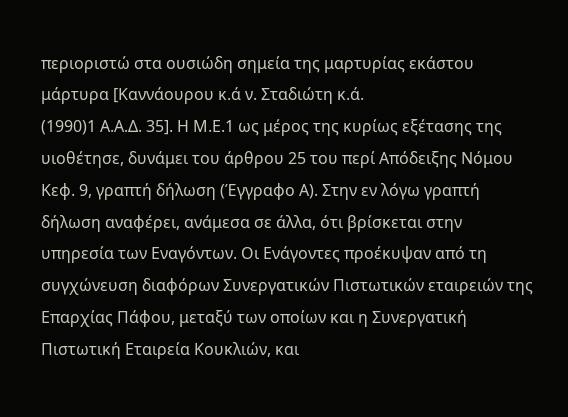περιοριστώ στα ουσιώδη σημεία της μαρτυρίας εκάστου μάρτυρα [Καννάουρου κ.ά ν. Σταδιώτη κ.ά.
(1990)1 Α.Α.Δ. 35]. Η Μ.Ε.1 ως μέρος της κυρίως εξέτασης της υιοθέτησε, δυνάμει του άρθρου 25 του περί Απόδειξης Νόμου Κεφ. 9, γραπτή δήλωση (Έγγραφο Α). Στην εν λόγω γραπτή δήλωση αναφέρει, ανάμεσα σε άλλα, ότι βρίσκεται στην υπηρεσία των Εναγόντων. Οι Ενάγοντες προέκυψαν από τη συγχώνευση διαφόρων Συνεργατικών Πιστωτικών εταιρειών της Επαρχίας Πάφου, μεταξύ των οποίων και η Συνεργατική Πιστωτική Εταιρεία Κουκλιών, και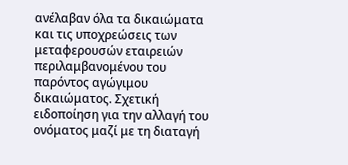ανέλαβαν όλα τα δικαιώματα και τις υποχρεώσεις των μεταφερουσών εταιρειών περιλαμβανομένου του παρόντος αγώγιμου δικαιώματος. Σχετική ειδοποίηση για την αλλαγή του ονόματος μαζί με τη διαταγή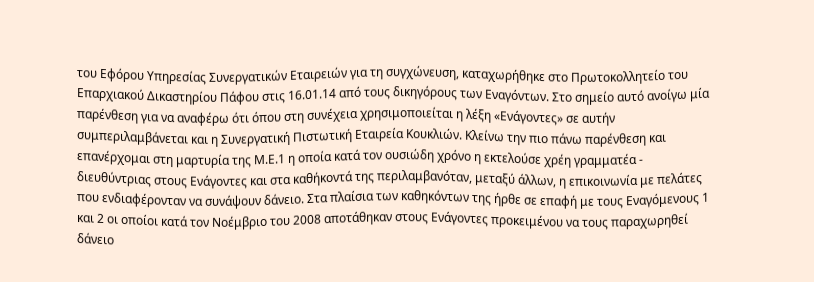του Εφόρου Υπηρεσίας Συνεργατικών Εταιρειών για τη συγχώνευση, καταχωρήθηκε στο Πρωτοκολλητείο του Επαρχιακού Δικαστηρίου Πάφου στις 16.01.14 από τους δικηγόρους των Εναγόντων. Στο σημείο αυτό ανοίγω μία παρένθεση για να αναφέρω ότι όπου στη συνέχεια χρησιμοποιείται η λέξη «Ενάγοντες» σε αυτήν συμπεριλαμβάνεται και η Συνεργατική Πιστωτική Εταιρεία Κουκλιών. Κλείνω την πιο πάνω παρένθεση και επανέρχομαι στη μαρτυρία της Μ.Ε.1 η οποία κατά τον ουσιώδη χρόνο η εκτελούσε χρέη γραμματέα - διευθύντριας στους Ενάγοντες και στα καθήκοντά της περιλαμβανόταν, μεταξύ άλλων, η επικοινωνία με πελάτες που ενδιαφέρονταν να συνάψουν δάνειο. Στα πλαίσια των καθηκόντων της ήρθε σε επαφή με τους Εναγόμενους 1 και 2 οι οποίοι κατά τον Νοέμβριο του 2008 αποτάθηκαν στους Ενάγοντες προκειμένου να τους παραχωρηθεί δάνειο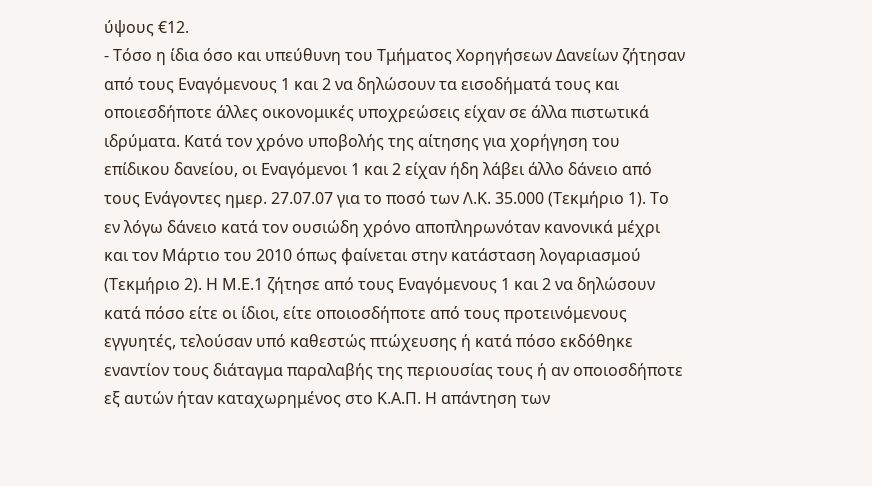ύψους €12.
- Τόσο η ίδια όσο και υπεύθυνη του Τμήματος Χορηγήσεων Δανείων ζήτησαν από τους Εναγόμενους 1 και 2 να δηλώσουν τα εισοδήματά τους και οποιεσδήποτε άλλες οικονομικές υποχρεώσεις είχαν σε άλλα πιστωτικά ιδρύματα. Κατά τον χρόνο υποβολής της αίτησης για χορήγηση του επίδικου δανείου, οι Εναγόμενοι 1 και 2 είχαν ήδη λάβει άλλο δάνειο από τους Ενάγοντες ημερ. 27.07.07 για το ποσό των Λ.Κ. 35.000 (Τεκμήριο 1). Το εν λόγω δάνειο κατά τον ουσιώδη χρόνο αποπληρωνόταν κανονικά μέχρι και τον Μάρτιο του 2010 όπως φαίνεται στην κατάσταση λογαριασμού (Τεκμήριο 2). Η Μ.Ε.1 ζήτησε από τους Εναγόμενους 1 και 2 να δηλώσουν κατά πόσο είτε οι ίδιοι, είτε οποιοσδήποτε από τους προτεινόμενους εγγυητές, τελούσαν υπό καθεστώς πτώχευσης ή κατά πόσο εκδόθηκε εναντίον τους διάταγμα παραλαβής της περιουσίας τους ή αν οποιοσδήποτε εξ αυτών ήταν καταχωρημένος στο Κ.Α.Π. Η απάντηση των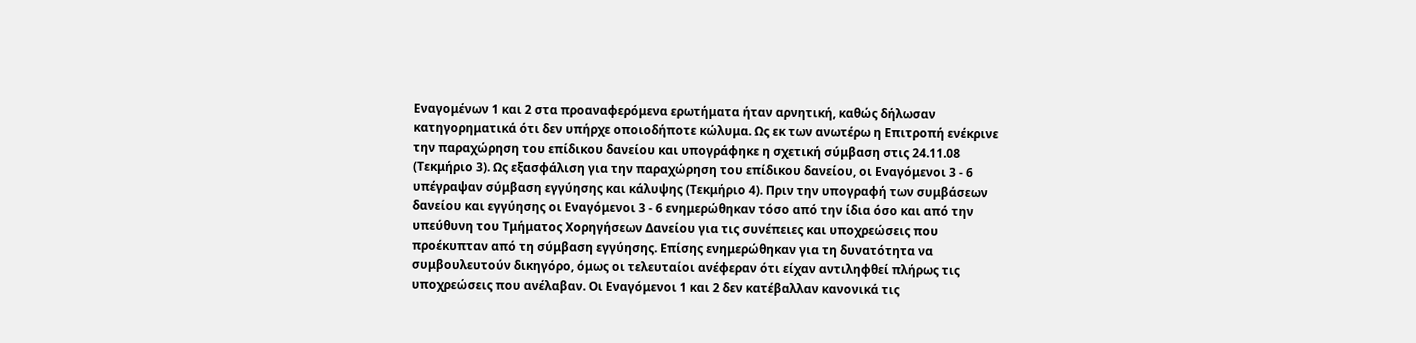Εναγομένων 1 και 2 στα προαναφερόμενα ερωτήματα ήταν αρνητική, καθώς δήλωσαν κατηγορηματικά ότι δεν υπήρχε οποιοδήποτε κώλυμα. Ως εκ των ανωτέρω η Επιτροπή ενέκρινε την παραχώρηση του επίδικου δανείου και υπογράφηκε η σχετική σύμβαση στις 24.11.08 (Τεκμήριο 3). Ως εξασφάλιση για την παραχώρηση του επίδικου δανείου, οι Εναγόμενοι 3 - 6 υπέγραψαν σύμβαση εγγύησης και κάλυψης (Τεκμήριο 4). Πριν την υπογραφή των συμβάσεων δανείου και εγγύησης οι Εναγόμενοι 3 - 6 ενημερώθηκαν τόσο από την ίδια όσο και από την υπεύθυνη του Τμήματος Χορηγήσεων Δανείου για τις συνέπειες και υποχρεώσεις που προέκυπταν από τη σύμβαση εγγύησης. Επίσης ενημερώθηκαν για τη δυνατότητα να συμβουλευτούν δικηγόρο, όμως οι τελευταίοι ανέφεραν ότι είχαν αντιληφθεί πλήρως τις υποχρεώσεις που ανέλαβαν. Οι Εναγόμενοι 1 και 2 δεν κατέβαλλαν κανονικά τις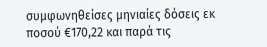συμφωνηθείσες μηνιαίες δόσεις εκ ποσού €170,22 και παρά τις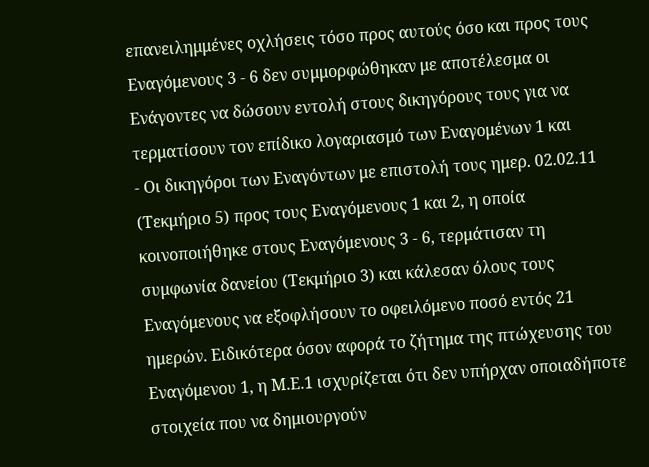επανειλημμένες οχλήσεις τόσο προς αυτούς όσο και προς τους Εναγόμενους 3 - 6 δεν συμμορφώθηκαν με αποτέλεσμα οι Ενάγοντες να δώσουν εντολή στους δικηγόρους τους για να τερματίσουν τον επίδικο λογαριασμό των Εναγομένων 1 και
- Οι δικηγόροι των Εναγόντων με επιστολή τους ημερ. 02.02.11 (Τεκμήριο 5) προς τους Εναγόμενους 1 και 2, η οποία κοινοποιήθηκε στους Εναγόμενους 3 - 6, τερμάτισαν τη συμφωνία δανείου (Τεκμήριο 3) και κάλεσαν όλους τους Εναγόμενους να εξοφλήσουν το οφειλόμενο ποσό εντός 21 ημερών. Ειδικότερα όσον αφορά το ζήτημα της πτώχευσης του Εναγόμενου 1, η Μ.Ε.1 ισχυρίζεται ότι δεν υπήρχαν οποιαδήποτε στοιχεία που να δημιουργούν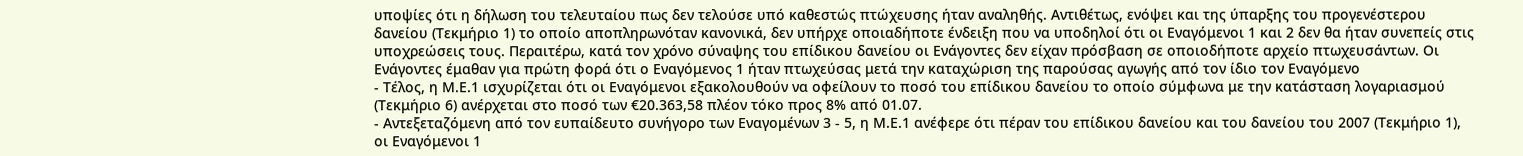υποψίες ότι η δήλωση του τελευταίου πως δεν τελούσε υπό καθεστώς πτώχευσης ήταν αναληθής. Αντιθέτως, ενόψει και της ύπαρξης του προγενέστερου δανείου (Τεκμήριο 1) το οποίο αποπληρωνόταν κανονικά, δεν υπήρχε οποιαδήποτε ένδειξη που να υποδηλοί ότι οι Εναγόμενοι 1 και 2 δεν θα ήταν συνεπείς στις υποχρεώσεις τους. Περαιτέρω, κατά τον χρόνο σύναψης του επίδικου δανείου οι Ενάγοντες δεν είχαν πρόσβαση σε οποιοδήποτε αρχείο πτωχευσάντων. Οι Ενάγοντες έμαθαν για πρώτη φορά ότι ο Εναγόμενος 1 ήταν πτωχεύσας μετά την καταχώριση της παρούσας αγωγής από τον ίδιο τον Εναγόμενο
- Τέλος, η Μ.Ε.1 ισχυρίζεται ότι οι Εναγόμενοι εξακολουθούν να οφείλουν το ποσό του επίδικου δανείου το οποίο σύμφωνα με την κατάσταση λογαριασμού (Τεκμήριο 6) ανέρχεται στο ποσό των €20.363,58 πλέον τόκο προς 8% από 01.07.
- Αντεξεταζόμενη από τον ευπαίδευτο συνήγορο των Εναγομένων 3 - 5, η Μ.Ε.1 ανέφερε ότι πέραν του επίδικου δανείου και του δανείου του 2007 (Τεκμήριο 1), οι Εναγόμενοι 1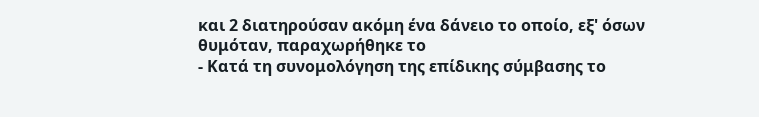και 2 διατηρούσαν ακόμη ένα δάνειο το οποίο, εξ' όσων θυμόταν, παραχωρήθηκε το
- Κατά τη συνομολόγηση της επίδικης σύμβασης το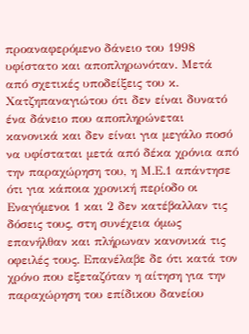προαναφερόμενο δάνειο του 1998 υφίστατο και αποπληρωνόταν. Μετά από σχετικές υποδείξεις του κ. Χατζηπαναγιώτου ότι δεν είναι δυνατό ένα δάνειο που αποπληρώνεται κανονικά και δεν είναι για μεγάλο ποσό να υφίσταται μετά από δέκα χρόνια από την παραχώρηση του, η Μ.Ε.1 απάντησε ότι για κάποια χρονική περίοδο οι Εναγόμενοι 1 και 2 δεν κατέβαλλαν τις δόσεις τους, στη συνέχεια όμως επανήλθαν και πλήρωναν κανονικά τις οφειλές τους. Επανέλαβε δε ότι κατά τον χρόνο που εξεταζόταν η αίτηση για την παραχώρηση του επίδικου δανείου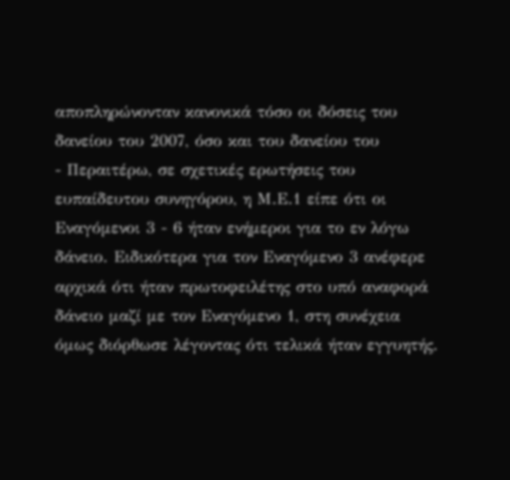αποπληρώνονταν κανονικά τόσο οι δόσεις του δανείου του 2007, όσο και του δανείου του
- Περαιτέρω, σε σχετικές ερωτήσεις του ευπαίδευτου συνηγόρου, η Μ.Ε.1 είπε ότι οι Εναγόμενοι 3 - 6 ήταν ενήμεροι για το εν λόγω δάνειο. Ειδικότερα για τον Εναγόμενο 3 ανέφερε αρχικά ότι ήταν πρωτοφειλέτης στο υπό αναφορά δάνειο μαζί με τον Εναγόμενο 1, στη συνέχεια όμως διόρθωσε λέγοντας ότι τελικά ήταν εγγυητής.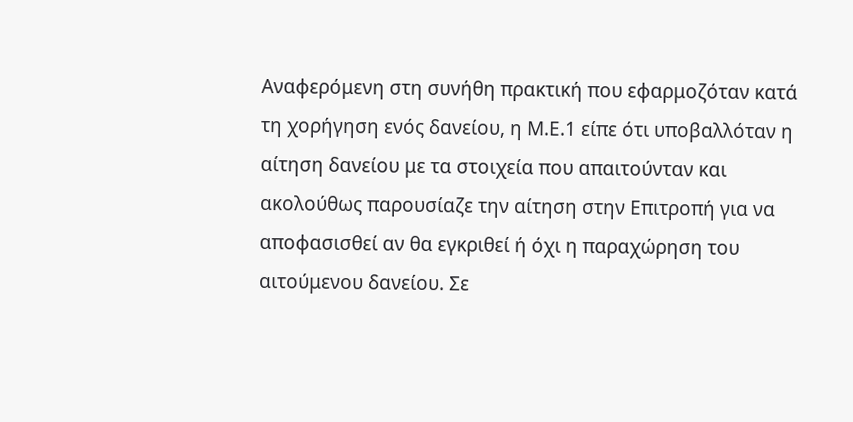Αναφερόμενη στη συνήθη πρακτική που εφαρμοζόταν κατά τη χορήγηση ενός δανείου, η Μ.Ε.1 είπε ότι υποβαλλόταν η αίτηση δανείου με τα στοιχεία που απαιτούνταν και ακολούθως παρουσίαζε την αίτηση στην Επιτροπή για να αποφασισθεί αν θα εγκριθεί ή όχι η παραχώρηση του αιτούμενου δανείου. Σε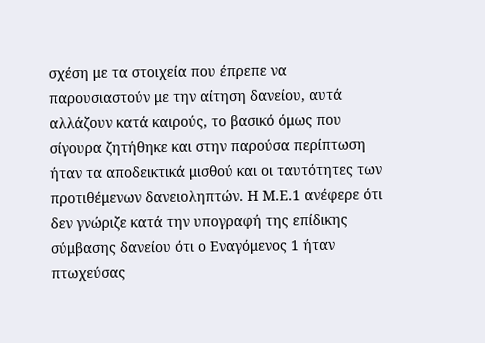σχέση με τα στοιχεία που έπρεπε να παρουσιαστούν με την αίτηση δανείου, αυτά αλλάζουν κατά καιρούς, το βασικό όμως που σίγουρα ζητήθηκε και στην παρούσα περίπτωση ήταν τα αποδεικτικά μισθού και οι ταυτότητες των προτιθέμενων δανειοληπτών. Η Μ.Ε.1 ανέφερε ότι δεν γνώριζε κατά την υπογραφή της επίδικης σύμβασης δανείου ότι ο Εναγόμενος 1 ήταν πτωχεύσας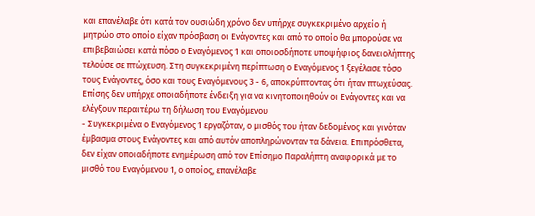και επανέλαβε ότι κατά τον ουσιώδη χρόνο δεν υπήρχε συγκεκριμένο αρχείο ή μητρώο στο οποίο είχαν πρόσβαση οι Ενάγοντες και από το οποίο θα μπορούσε να επιβεβαιώσει κατά πόσο ο Εναγόμενος 1 και οποιοσδήποτε υποψήφιος δανειολήπτης τελούσε σε πτώχευση. Στη συγκεκριμένη περίπτωση ο Εναγόμενος 1 ξεγέλασε τόσο τους Ενάγοντες, όσο και τους Εναγόμενους 3 - 6, αποκρύπτοντας ότι ήταν πτωχεύσας. Επίσης δεν υπήρχε οποιαδήποτε ένδειξη για να κινητοποιηθούν οι Ενάγοντες και να ελέγξουν περαιτέρω τη δήλωση του Εναγόμενου
- Συγκεκριμένα ο Εναγόμενος 1 εργαζόταν, ο μισθός του ήταν δεδομένος και γινόταν έμβασμα στους Ενάγοντες και από αυτόν αποπληρώνονταν τα δάνεια. Επιπρόσθετα, δεν είχαν οποιαδήποτε ενημέρωση από τον Επίσημο Παραλήπτη αναφορικά με το μισθό του Εναγόμενου 1, ο οποίος, επανέλαβε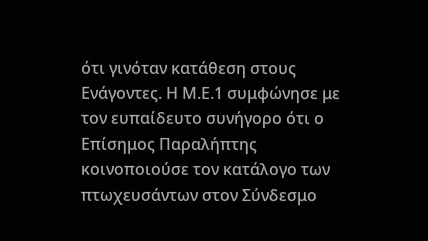ότι γινόταν κατάθεση στους Ενάγοντες. Η Μ.Ε.1 συμφώνησε με τον ευπαίδευτο συνήγορο ότι ο Επίσημος Παραλήπτης κοινοποιούσε τον κατάλογο των πτωχευσάντων στον Σύνδεσμο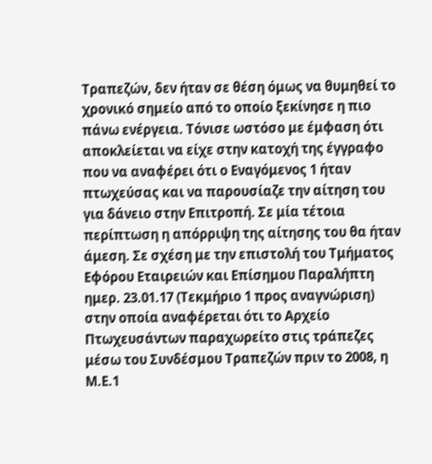Τραπεζών, δεν ήταν σε θέση όμως να θυμηθεί το χρονικό σημείο από το οποίο ξεκίνησε η πιο πάνω ενέργεια. Τόνισε ωστόσο με έμφαση ότι αποκλείεται να είχε στην κατοχή της έγγραφο που να αναφέρει ότι ο Εναγόμενος 1 ήταν πτωχεύσας και να παρουσίαζε την αίτηση του για δάνειο στην Επιτροπή. Σε μία τέτοια περίπτωση η απόρριψη της αίτησης του θα ήταν άμεση. Σε σχέση με την επιστολή του Τμήματος Εφόρου Εταιρειών και Επίσημου Παραλήπτη ημερ. 23.01.17 (Τεκμήριο 1 προς αναγνώριση) στην οποία αναφέρεται ότι το Αρχείο Πτωχευσάντων παραχωρείτο στις τράπεζες μέσω του Συνδέσμου Τραπεζών πριν το 2008, η Μ.Ε.1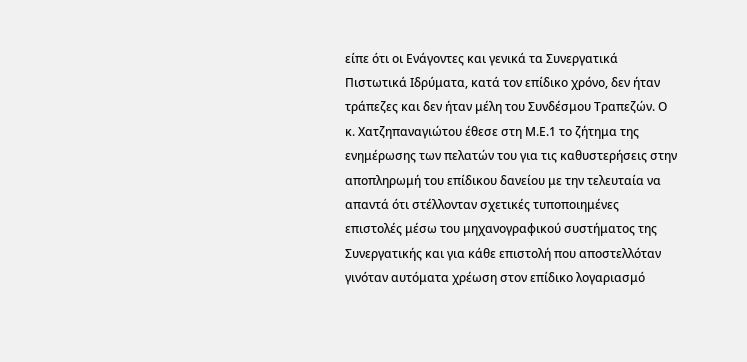είπε ότι οι Ενάγοντες και γενικά τα Συνεργατικά Πιστωτικά Ιδρύματα, κατά τον επίδικο χρόνο, δεν ήταν τράπεζες και δεν ήταν μέλη του Συνδέσμου Τραπεζών. Ο κ. Χατζηπαναγιώτου έθεσε στη Μ.Ε.1 το ζήτημα της ενημέρωσης των πελατών του για τις καθυστερήσεις στην αποπληρωμή του επίδικου δανείου με την τελευταία να απαντά ότι στέλλονταν σχετικές τυποποιημένες επιστολές μέσω του μηχανογραφικού συστήματος της Συνεργατικής και για κάθε επιστολή που αποστελλόταν γινόταν αυτόματα χρέωση στον επίδικο λογαριασμό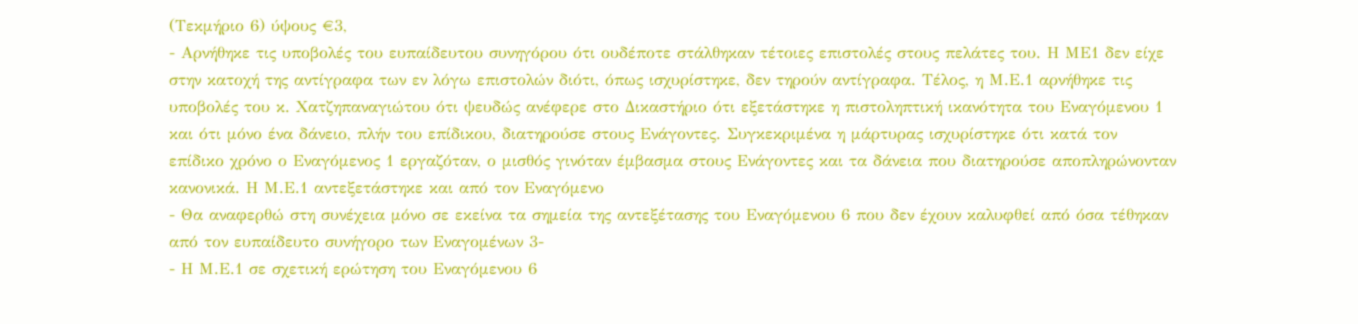(Τεκμήριο 6) ύψους €3,
- Αρνήθηκε τις υποβολές του ευπαίδευτου συνηγόρου ότι ουδέποτε στάλθηκαν τέτοιες επιστολές στους πελάτες του. Η ΜΕ1 δεν είχε στην κατοχή της αντίγραφα των εν λόγω επιστολών διότι, όπως ισχυρίστηκε, δεν τηρούν αντίγραφα. Τέλος, η Μ.Ε.1 αρνήθηκε τις υποβολές του κ. Χατζηπαναγιώτου ότι ψευδώς ανέφερε στο Δικαστήριο ότι εξετάστηκε η πιστοληπτική ικανότητα του Εναγόμενου 1 και ότι μόνο ένα δάνειο, πλήν του επίδικου, διατηρούσε στους Ενάγοντες. Συγκεκριμένα η μάρτυρας ισχυρίστηκε ότι κατά τον επίδικο χρόνο ο Εναγόμενος 1 εργαζόταν, ο μισθός γινόταν έμβασμα στους Ενάγοντες και τα δάνεια που διατηρούσε αποπληρώνονταν κανονικά. Η Μ.Ε.1 αντεξετάστηκε και από τον Εναγόμενο
- Θα αναφερθώ στη συνέχεια μόνο σε εκείνα τα σημεία της αντεξέτασης του Εναγόμενου 6 που δεν έχουν καλυφθεί από όσα τέθηκαν από τον ευπαίδευτο συνήγορο των Εναγομένων 3-
- Η Μ.Ε.1 σε σχετική ερώτηση του Εναγόμενου 6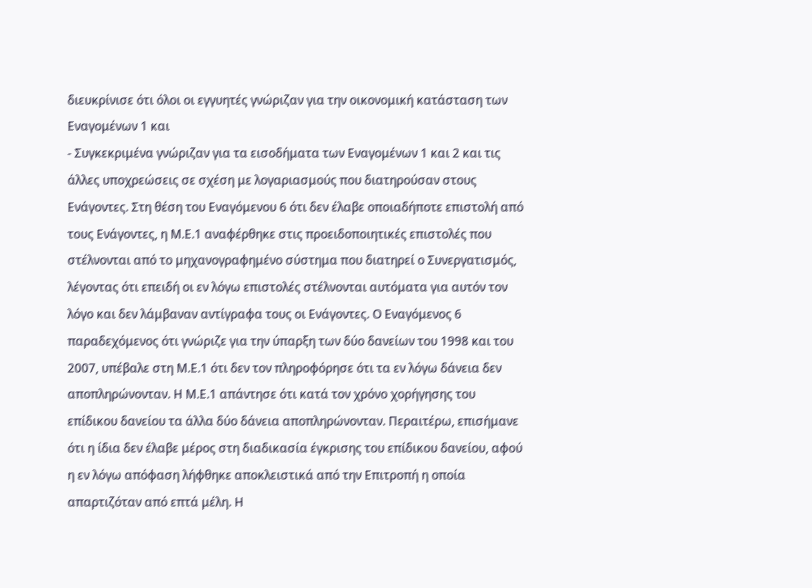διευκρίνισε ότι όλοι οι εγγυητές γνώριζαν για την οικονομική κατάσταση των Εναγομένων 1 και
- Συγκεκριμένα γνώριζαν για τα εισοδήματα των Εναγομένων 1 και 2 και τις άλλες υποχρεώσεις σε σχέση με λογαριασμούς που διατηρούσαν στους Ενάγοντες. Στη θέση του Εναγόμενου 6 ότι δεν έλαβε οποιαδήποτε επιστολή από τους Ενάγοντες, η Μ.Ε.1 αναφέρθηκε στις προειδοποιητικές επιστολές που στέλνονται από το μηχανογραφημένο σύστημα που διατηρεί ο Συνεργατισμός, λέγοντας ότι επειδή οι εν λόγω επιστολές στέλνονται αυτόματα για αυτόν τον λόγο και δεν λάμβαναν αντίγραφα τους οι Ενάγοντες. Ο Εναγόμενος 6 παραδεχόμενος ότι γνώριζε για την ύπαρξη των δύο δανείων του 1998 και του 2007, υπέβαλε στη Μ.Ε.1 ότι δεν τον πληροφόρησε ότι τα εν λόγω δάνεια δεν αποπληρώνονταν. Η Μ.Ε.1 απάντησε ότι κατά τον χρόνο χορήγησης του επίδικου δανείου τα άλλα δύο δάνεια αποπληρώνονταν. Περαιτέρω, επισήμανε ότι η ίδια δεν έλαβε μέρος στη διαδικασία έγκρισης του επίδικου δανείου, αφού η εν λόγω απόφαση λήφθηκε αποκλειστικά από την Επιτροπή η οποία απαρτιζόταν από επτά μέλη. Η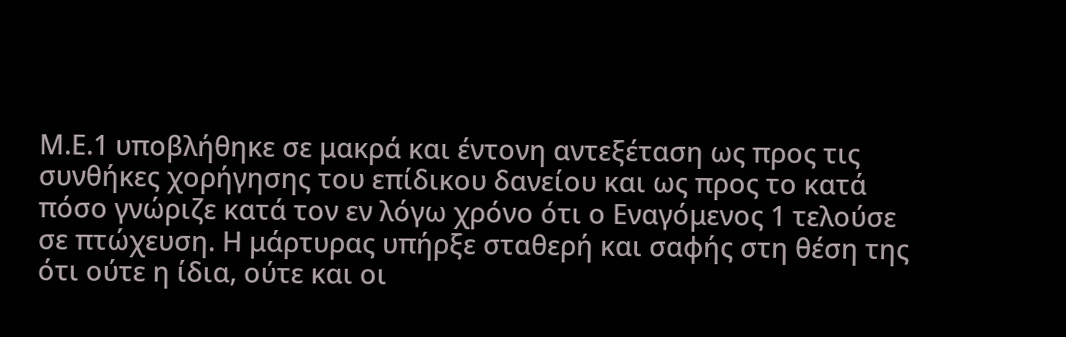Μ.Ε.1 υποβλήθηκε σε μακρά και έντονη αντεξέταση ως προς τις συνθήκες χορήγησης του επίδικου δανείου και ως προς το κατά πόσο γνώριζε κατά τον εν λόγω χρόνο ότι ο Εναγόμενος 1 τελούσε σε πτώχευση. Η μάρτυρας υπήρξε σταθερή και σαφής στη θέση της ότι ούτε η ίδια, ούτε και οι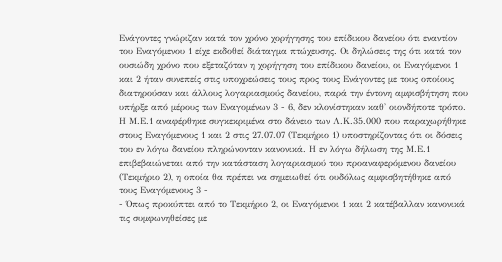Ενάγοντες γνώριζαν κατά τον χρόνο χορήγησης του επίδικου δανείου ότι εναντίον του Εναγόμενου 1 είχε εκδοθεί διάταγμα πτώχευσης. Οι δηλώσεις της ότι κατά τον ουσιώδη χρόνο που εξεταζόταν η χορήγηση του επίδικου δανείου, οι Εναγόμενοι 1 και 2 ήταν συνεπείς στις υποχρεώσεις τους προς τους Ενάγοντες με τους οποίους διατηρούσαν και άλλους λογαριασμούς δανείου, παρά την έντονη αμφισβήτηση που υπήρξε από μέρους των Εναγομένων 3 - 6, δεν κλονίστηκαν καθ' οιονδήποτε τρόπο. Η Μ.Ε.1 αναφέρθηκε συγκεκριμένα στο δάνειο των Λ.Κ.35.000 που παραχωρήθηκε στους Εναγόμενους 1 και 2 στις 27.07.07 (Τεκμήριο 1) υποστηρίζοντας ότι οι δόσεις του εν λόγω δανείου πληρώνονταν κανονικά. Η εν λόγω δήλωση της Μ.Ε.1 επιβεβαιώνεται από την κατάσταση λογαριασμού του προαναφερόμενου δανείου (Τεκμήριο 2), η οποία θα πρέπει να σημειωθεί ότι ουδόλως αμφισβητήθηκε από τους Εναγόμενους 3 -
- Όπως προκύπτει από το Τεκμήριο 2, οι Εναγόμενοι 1 και 2 κατέβαλλαν κανονικά τις συμφωνηθείσες με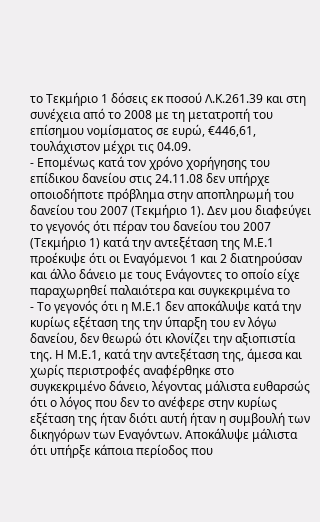το Τεκμήριο 1 δόσεις εκ ποσού Λ.Κ.261.39 και στη συνέχεια από το 2008 με τη μετατροπή του επίσημου νομίσματος σε ευρώ, €446,61, τουλάχιστον μέχρι τις 04.09.
- Επομένως κατά τον χρόνο χορήγησης του επίδικου δανείου στις 24.11.08 δεν υπήρχε οποιοδήποτε πρόβλημα στην αποπληρωμή του δανείου του 2007 (Τεκμήριο 1). Δεν μου διαφεύγει το γεγονός ότι πέραν του δανείου του 2007 (Τεκμήριο 1) κατά την αντεξέταση της Μ.Ε.1 προέκυψε ότι οι Εναγόμενοι 1 και 2 διατηρούσαν και άλλο δάνειο με τους Ενάγοντες το οποίο είχε παραχωρηθεί παλαιότερα και συγκεκριμένα το
- Το γεγονός ότι η Μ.Ε.1 δεν αποκάλυψε κατά την κυρίως εξέταση της την ύπαρξη του εν λόγω δανείου, δεν θεωρώ ότι κλονίζει την αξιοπιστία της. Η Μ.Ε.1, κατά την αντεξέταση της, άμεσα και χωρίς περιστροφές αναφέρθηκε στο συγκεκριμένο δάνειο, λέγοντας μάλιστα ευθαρσώς ότι ο λόγος που δεν το ανέφερε στην κυρίως εξέταση της ήταν διότι αυτή ήταν η συμβουλή των δικηγόρων των Εναγόντων. Αποκάλυψε μάλιστα ότι υπήρξε κάποια περίοδος που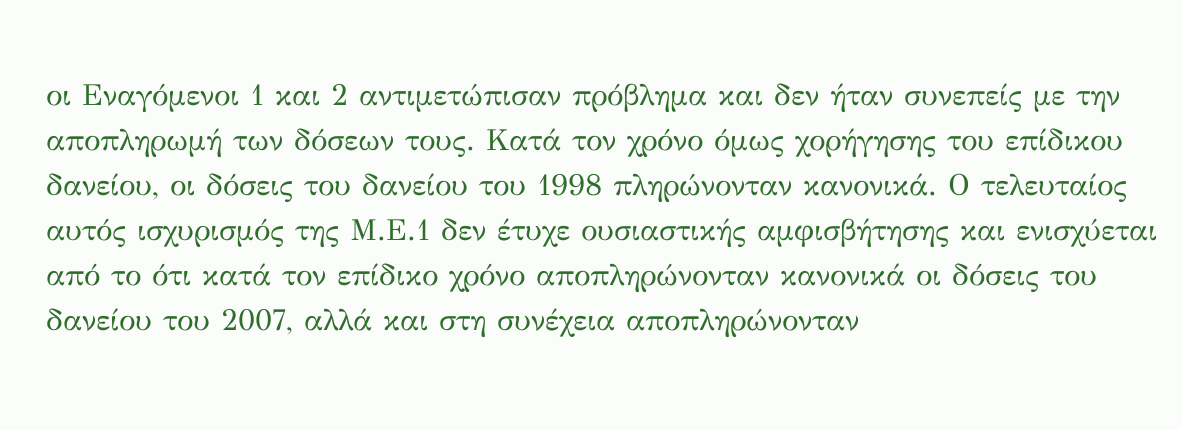οι Εναγόμενοι 1 και 2 αντιμετώπισαν πρόβλημα και δεν ήταν συνεπείς με την αποπληρωμή των δόσεων τους. Κατά τον χρόνο όμως χορήγησης του επίδικου δανείου, οι δόσεις του δανείου του 1998 πληρώνονταν κανονικά. Ο τελευταίος αυτός ισχυρισμός της Μ.Ε.1 δεν έτυχε ουσιαστικής αμφισβήτησης και ενισχύεται από το ότι κατά τον επίδικο χρόνο αποπληρώνονταν κανονικά οι δόσεις του δανείου του 2007, αλλά και στη συνέχεια αποπληρώνονταν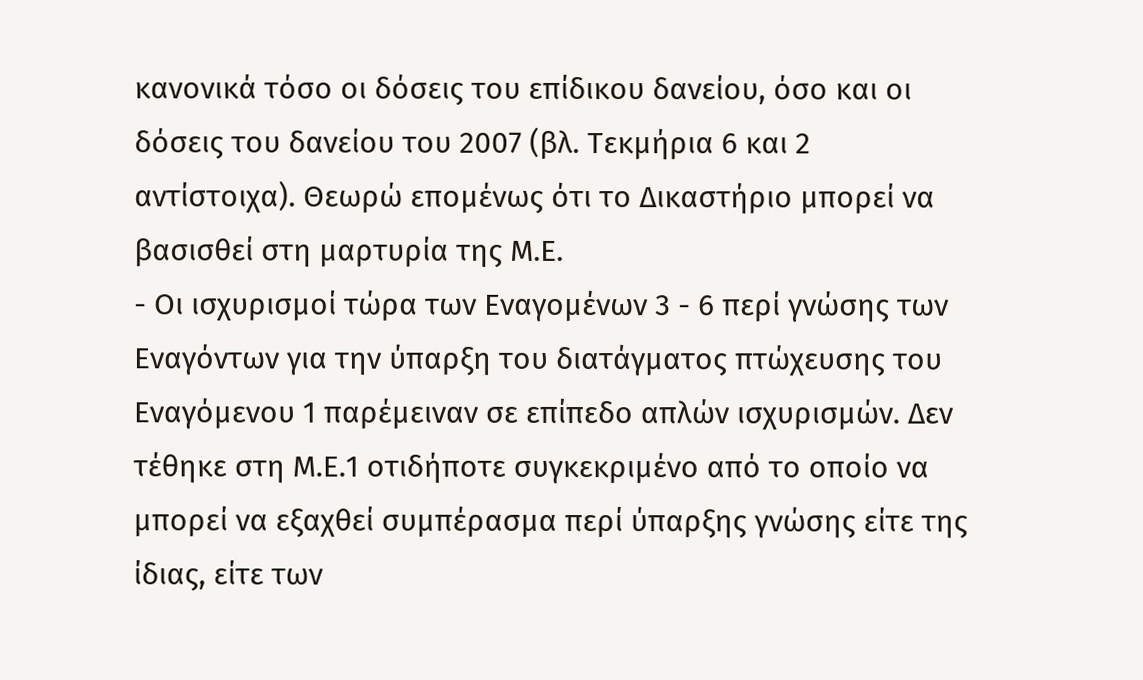κανονικά τόσο οι δόσεις του επίδικου δανείου, όσο και οι δόσεις του δανείου του 2007 (βλ. Τεκμήρια 6 και 2 αντίστοιχα). Θεωρώ επομένως ότι το Δικαστήριο μπορεί να βασισθεί στη μαρτυρία της Μ.Ε.
- Οι ισχυρισμοί τώρα των Εναγομένων 3 - 6 περί γνώσης των Εναγόντων για την ύπαρξη του διατάγματος πτώχευσης του Εναγόμενου 1 παρέμειναν σε επίπεδο απλών ισχυρισμών. Δεν τέθηκε στη Μ.Ε.1 οτιδήποτε συγκεκριμένο από το οποίο να μπορεί να εξαχθεί συμπέρασμα περί ύπαρξης γνώσης είτε της ίδιας, είτε των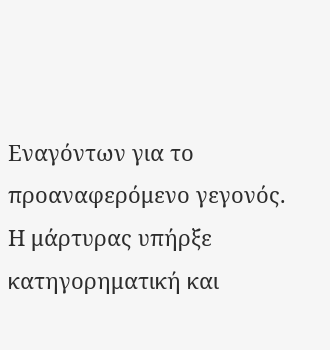Εναγόντων για το προαναφερόμενο γεγονός. Η μάρτυρας υπήρξε κατηγορηματική και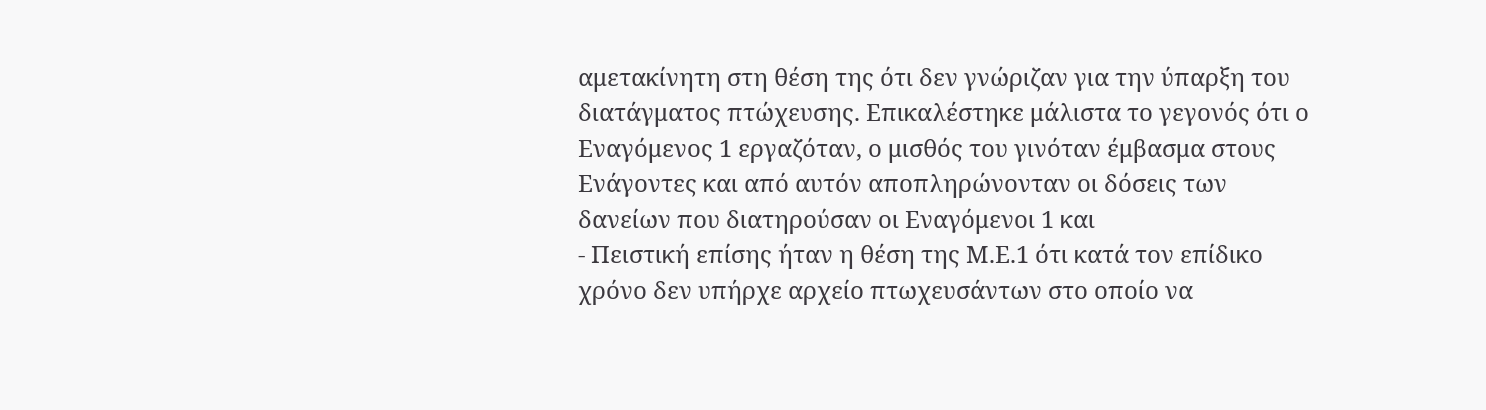αμετακίνητη στη θέση της ότι δεν γνώριζαν για την ύπαρξη του διατάγματος πτώχευσης. Επικαλέστηκε μάλιστα το γεγονός ότι ο Εναγόμενος 1 εργαζόταν, ο μισθός του γινόταν έμβασμα στους Ενάγοντες και από αυτόν αποπληρώνονταν οι δόσεις των δανείων που διατηρούσαν οι Εναγόμενοι 1 και
- Πειστική επίσης ήταν η θέση της Μ.Ε.1 ότι κατά τον επίδικο χρόνο δεν υπήρχε αρχείο πτωχευσάντων στο οποίο να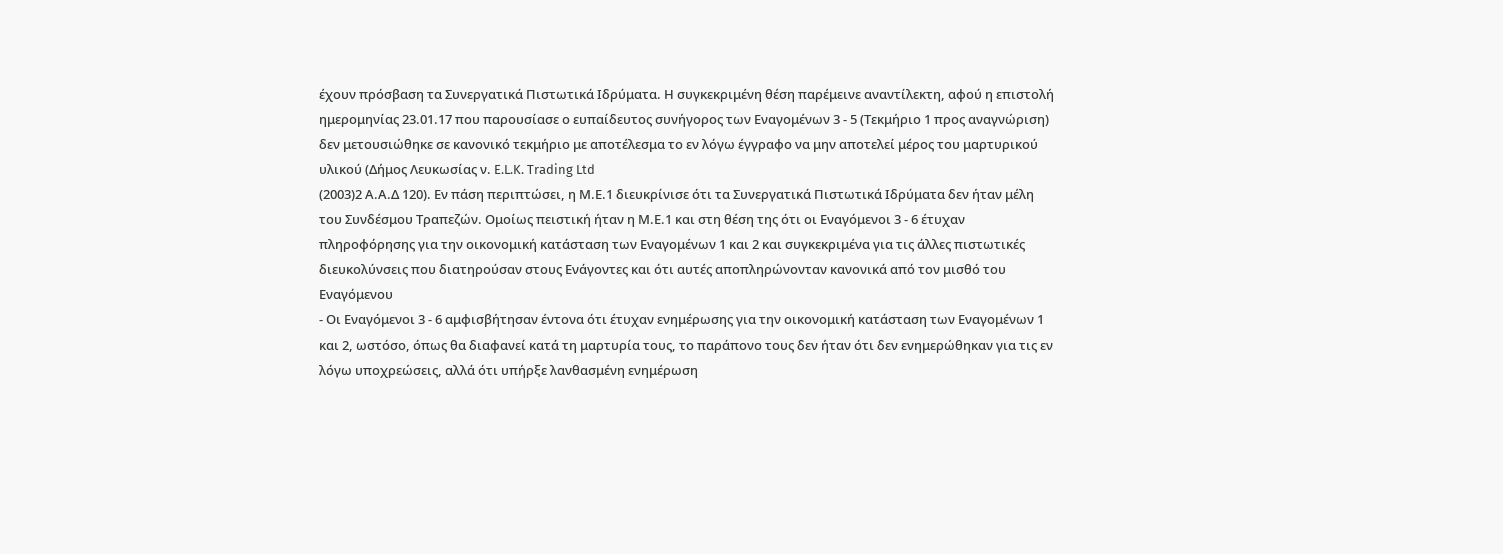έχουν πρόσβαση τα Συνεργατικά Πιστωτικά Ιδρύματα. Η συγκεκριμένη θέση παρέμεινε αναντίλεκτη, αφού η επιστολή ημερομηνίας 23.01.17 που παρουσίασε ο ευπαίδευτος συνήγορος των Εναγομένων 3 - 5 (Τεκμήριο 1 προς αναγνώριση) δεν μετουσιώθηκε σε κανονικό τεκμήριο με αποτέλεσμα το εν λόγω έγγραφο να μην αποτελεί μέρος του μαρτυρικού υλικού (Δήμος Λευκωσίας ν. E.L.K. Trading Ltd
(2003)2 Α.Α.Δ 120). Εν πάση περιπτώσει, η Μ.Ε.1 διευκρίνισε ότι τα Συνεργατικά Πιστωτικά Ιδρύματα δεν ήταν μέλη του Συνδέσμου Τραπεζών. Ομοίως πειστική ήταν η Μ.Ε.1 και στη θέση της ότι οι Εναγόμενοι 3 - 6 έτυχαν πληροφόρησης για την οικονομική κατάσταση των Εναγομένων 1 και 2 και συγκεκριμένα για τις άλλες πιστωτικές διευκολύνσεις που διατηρούσαν στους Ενάγοντες και ότι αυτές αποπληρώνονταν κανονικά από τον μισθό του Εναγόμενου
- Οι Εναγόμενοι 3 - 6 αμφισβήτησαν έντονα ότι έτυχαν ενημέρωσης για την οικονομική κατάσταση των Εναγομένων 1 και 2, ωστόσο, όπως θα διαφανεί κατά τη μαρτυρία τους, το παράπονο τους δεν ήταν ότι δεν ενημερώθηκαν για τις εν λόγω υποχρεώσεις, αλλά ότι υπήρξε λανθασμένη ενημέρωση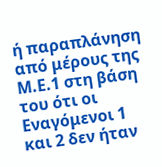ή παραπλάνηση από μέρους της Μ.Ε.1 στη βάση του ότι οι Εναγόμενοι 1 και 2 δεν ήταν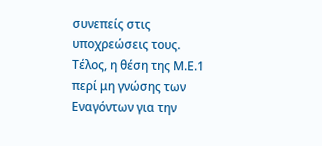συνεπείς στις υποχρεώσεις τους. Τέλος, η θέση της Μ.Ε.1 περί μη γνώσης των Εναγόντων για την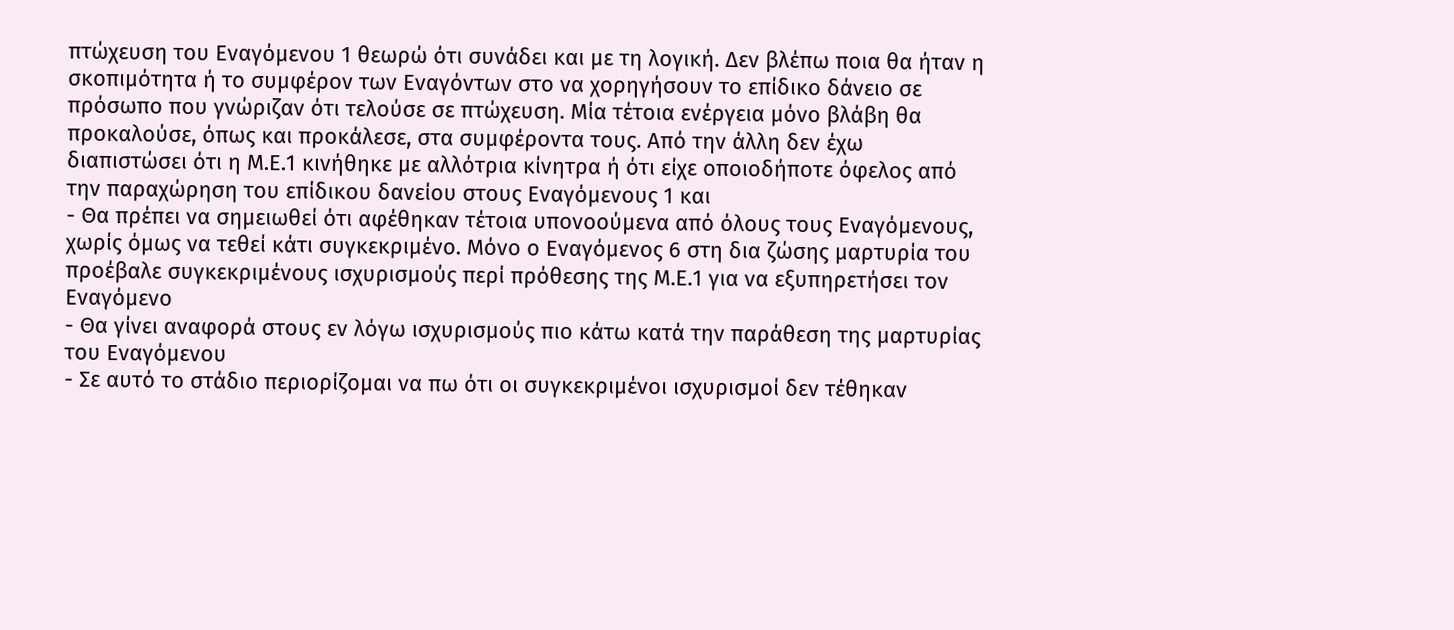πτώχευση του Εναγόμενου 1 θεωρώ ότι συνάδει και με τη λογική. Δεν βλέπω ποια θα ήταν η σκοπιμότητα ή το συμφέρον των Εναγόντων στο να χορηγήσουν το επίδικο δάνειο σε πρόσωπο που γνώριζαν ότι τελούσε σε πτώχευση. Μία τέτοια ενέργεια μόνο βλάβη θα προκαλούσε, όπως και προκάλεσε, στα συμφέροντα τους. Από την άλλη δεν έχω διαπιστώσει ότι η Μ.Ε.1 κινήθηκε με αλλότρια κίνητρα ή ότι είχε οποιοδήποτε όφελος από την παραχώρηση του επίδικου δανείου στους Εναγόμενους 1 και
- Θα πρέπει να σημειωθεί ότι αφέθηκαν τέτοια υπονοούμενα από όλους τους Εναγόμενους, χωρίς όμως να τεθεί κάτι συγκεκριμένο. Μόνο ο Εναγόμενος 6 στη δια ζώσης μαρτυρία του προέβαλε συγκεκριμένους ισχυρισμούς περί πρόθεσης της Μ.Ε.1 για να εξυπηρετήσει τον Εναγόμενο
- Θα γίνει αναφορά στους εν λόγω ισχυρισμούς πιο κάτω κατά την παράθεση της μαρτυρίας του Εναγόμενου
- Σε αυτό το στάδιο περιορίζομαι να πω ότι οι συγκεκριμένοι ισχυρισμοί δεν τέθηκαν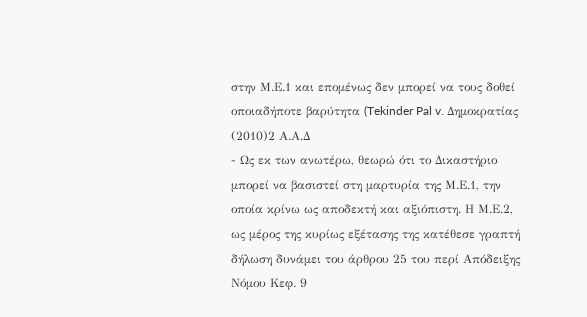στην Μ.Ε.1 και επομένως δεν μπορεί να τους δοθεί οποιαδήποτε βαρύτητα (Tekinder Pal v. Δημοκρατίας
(2010)2 Α.Α.Δ
- Ως εκ των ανωτέρω, θεωρώ ότι το Δικαστήριο μπορεί να βασιστεί στη μαρτυρία της Μ.Ε.1, την οποία κρίνω ως αποδεκτή και αξιόπιστη. Η Μ.Ε.2, ως μέρος της κυρίως εξέτασης της κατέθεσε γραπτή δήλωση δυνάμει του άρθρου 25 του περί Απόδειξης Νόμου Κεφ. 9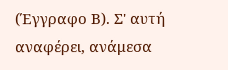(Έγγραφο Β). Σ' αυτή αναφέρει, ανάμεσα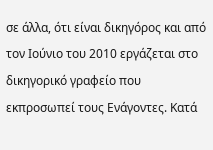σε άλλα, ότι είναι δικηγόρος και από τον Ιούνιο του 2010 εργάζεται στο δικηγορικό γραφείο που εκπροσωπεί τους Ενάγοντες. Κατά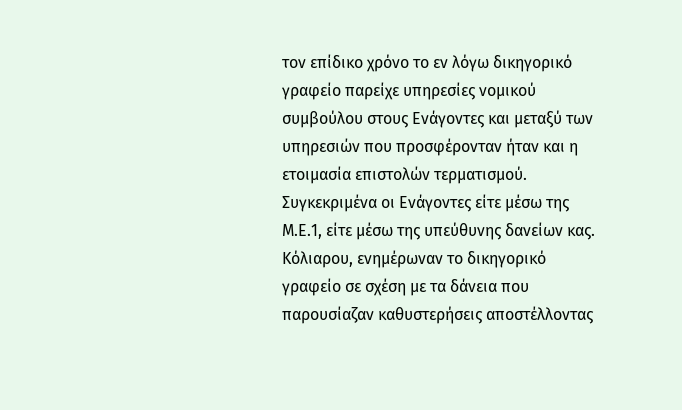τον επίδικο χρόνο το εν λόγω δικηγορικό γραφείο παρείχε υπηρεσίες νομικού συμβούλου στους Ενάγοντες και μεταξύ των υπηρεσιών που προσφέρονταν ήταν και η ετοιμασία επιστολών τερματισμού. Συγκεκριμένα οι Ενάγοντες είτε μέσω της Μ.Ε.1, είτε μέσω της υπεύθυνης δανείων κας. Κόλιαρου, ενημέρωναν το δικηγορικό γραφείο σε σχέση με τα δάνεια που παρουσίαζαν καθυστερήσεις αποστέλλοντας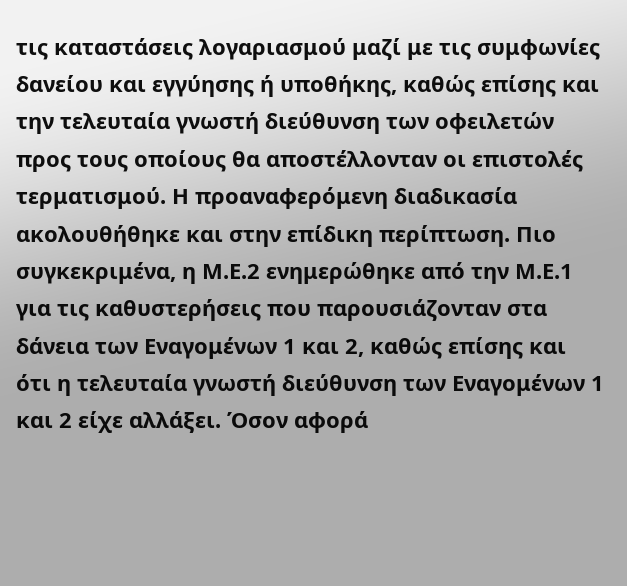τις καταστάσεις λογαριασμού μαζί με τις συμφωνίες δανείου και εγγύησης ή υποθήκης, καθώς επίσης και την τελευταία γνωστή διεύθυνση των οφειλετών προς τους οποίους θα αποστέλλονταν οι επιστολές τερματισμού. Η προαναφερόμενη διαδικασία ακολουθήθηκε και στην επίδικη περίπτωση. Πιο συγκεκριμένα, η Μ.Ε.2 ενημερώθηκε από την Μ.Ε.1 για τις καθυστερήσεις που παρουσιάζονταν στα δάνεια των Εναγομένων 1 και 2, καθώς επίσης και ότι η τελευταία γνωστή διεύθυνση των Εναγομένων 1 και 2 είχε αλλάξει. Όσον αφορά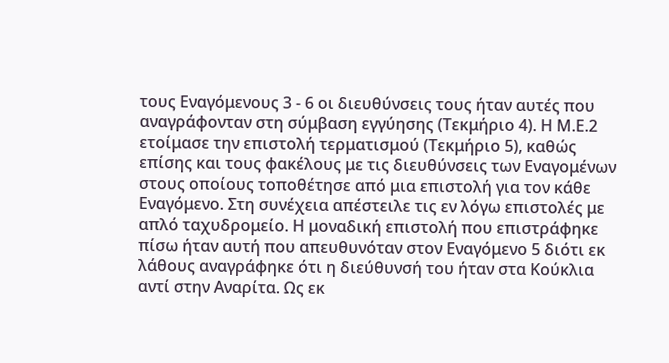τους Εναγόμενους 3 - 6 οι διευθύνσεις τους ήταν αυτές που αναγράφονταν στη σύμβαση εγγύησης (Τεκμήριο 4). Η Μ.Ε.2 ετοίμασε την επιστολή τερματισμού (Τεκμήριο 5), καθώς επίσης και τους φακέλους με τις διευθύνσεις των Εναγομένων στους οποίους τοποθέτησε από μια επιστολή για τον κάθε Εναγόμενο. Στη συνέχεια απέστειλε τις εν λόγω επιστολές με απλό ταχυδρομείο. Η μοναδική επιστολή που επιστράφηκε πίσω ήταν αυτή που απευθυνόταν στον Εναγόμενο 5 διότι εκ λάθους αναγράφηκε ότι η διεύθυνσή του ήταν στα Κούκλια αντί στην Αναρίτα. Ως εκ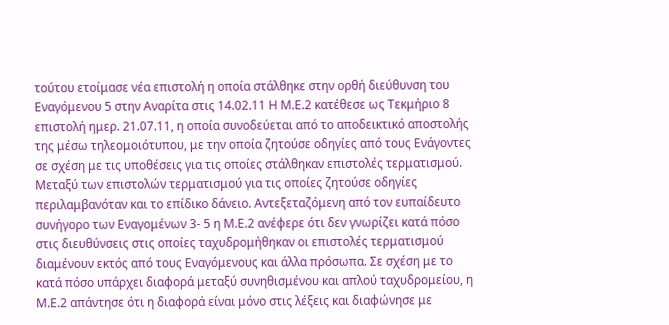τούτου ετοίμασε νέα επιστολή η οποία στάλθηκε στην ορθή διεύθυνση του Εναγόμενου 5 στην Αναρίτα στις 14.02.11 Η Μ.Ε.2 κατέθεσε ως Τεκμήριο 8 επιστολή ημερ. 21.07.11, η οποία συνοδεύεται από το αποδεικτικό αποστολής της μέσω τηλεομοιότυπου, με την οποία ζητούσε οδηγίες από τους Ενάγοντες σε σχέση με τις υποθέσεις για τις οποίες στάλθηκαν επιστολές τερματισμού. Μεταξύ των επιστολών τερματισμού για τις οποίες ζητούσε οδηγίες περιλαμβανόταν και το επίδικο δάνειο. Αντεξεταζόμενη από τον ευπαίδευτο συνήγορο των Εναγομένων 3- 5 η Μ.Ε.2 ανέφερε ότι δεν γνωρίζει κατά πόσο στις διευθύνσεις στις οποίες ταχυδρομήθηκαν οι επιστολές τερματισμού διαμένουν εκτός από τους Εναγόμενους και άλλα πρόσωπα. Σε σχέση με το κατά πόσο υπάρχει διαφορά μεταξύ συνηθισμένου και απλού ταχυδρομείου, η Μ.Ε.2 απάντησε ότι η διαφορά είναι μόνο στις λέξεις και διαφώνησε με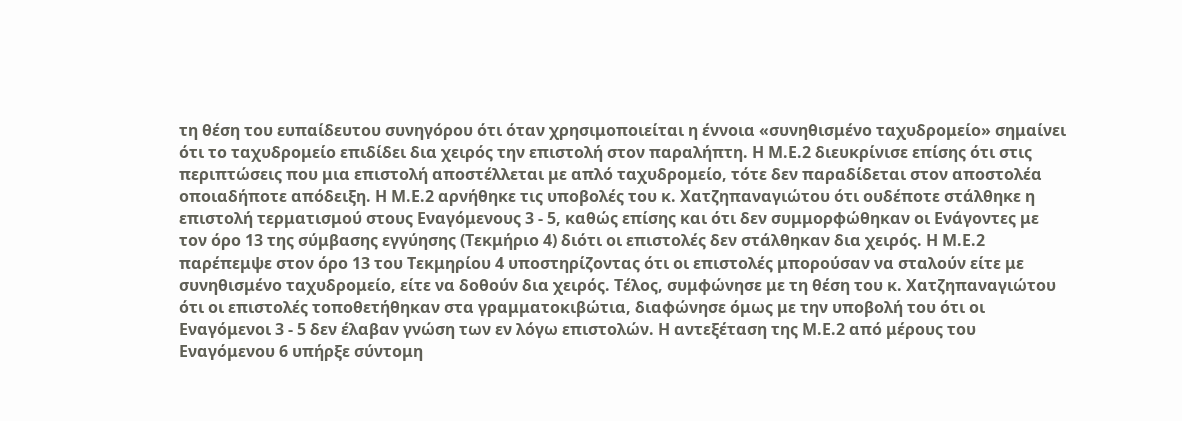τη θέση του ευπαίδευτου συνηγόρου ότι όταν χρησιμοποιείται η έννοια «συνηθισμένο ταχυδρομείο» σημαίνει ότι το ταχυδρομείο επιδίδει δια χειρός την επιστολή στον παραλήπτη. Η Μ.Ε.2 διευκρίνισε επίσης ότι στις περιπτώσεις που μια επιστολή αποστέλλεται με απλό ταχυδρομείο, τότε δεν παραδίδεται στον αποστολέα οποιαδήποτε απόδειξη. Η Μ.Ε.2 αρνήθηκε τις υποβολές του κ. Χατζηπαναγιώτου ότι ουδέποτε στάλθηκε η επιστολή τερματισμού στους Εναγόμενους 3 - 5, καθώς επίσης και ότι δεν συμμορφώθηκαν οι Ενάγοντες με τον όρο 13 της σύμβασης εγγύησης (Τεκμήριο 4) διότι οι επιστολές δεν στάλθηκαν δια χειρός. Η Μ.Ε.2 παρέπεμψε στον όρο 13 του Τεκμηρίου 4 υποστηρίζοντας ότι οι επιστολές μπορούσαν να σταλούν είτε με συνηθισμένο ταχυδρομείο, είτε να δοθούν δια χειρός. Τέλος, συμφώνησε με τη θέση του κ. Χατζηπαναγιώτου ότι οι επιστολές τοποθετήθηκαν στα γραμματοκιβώτια, διαφώνησε όμως με την υποβολή του ότι οι Εναγόμενοι 3 - 5 δεν έλαβαν γνώση των εν λόγω επιστολών. Η αντεξέταση της Μ.Ε.2 από μέρους του Εναγόμενου 6 υπήρξε σύντομη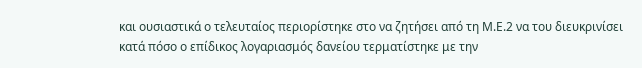και ουσιαστικά ο τελευταίος περιορίστηκε στο να ζητήσει από τη Μ.Ε.2 να του διευκρινίσει κατά πόσο ο επίδικος λογαριασμός δανείου τερματίστηκε με την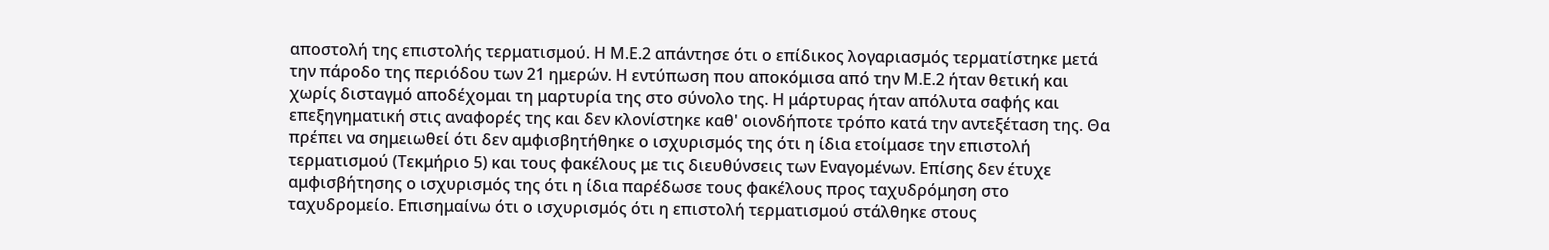αποστολή της επιστολής τερματισμού. Η Μ.Ε.2 απάντησε ότι ο επίδικος λογαριασμός τερματίστηκε μετά την πάροδο της περιόδου των 21 ημερών. Η εντύπωση που αποκόμισα από την Μ.Ε.2 ήταν θετική και χωρίς δισταγμό αποδέχομαι τη μαρτυρία της στο σύνολο της. Η μάρτυρας ήταν απόλυτα σαφής και επεξηγηματική στις αναφορές της και δεν κλονίστηκε καθ' οιονδήποτε τρόπο κατά την αντεξέταση της. Θα πρέπει να σημειωθεί ότι δεν αμφισβητήθηκε ο ισχυρισμός της ότι η ίδια ετοίμασε την επιστολή τερματισμού (Τεκμήριο 5) και τους φακέλους με τις διευθύνσεις των Εναγομένων. Επίσης δεν έτυχε αμφισβήτησης ο ισχυρισμός της ότι η ίδια παρέδωσε τους φακέλους προς ταχυδρόμηση στο ταχυδρομείο. Επισημαίνω ότι ο ισχυρισμός ότι η επιστολή τερματισμού στάλθηκε στους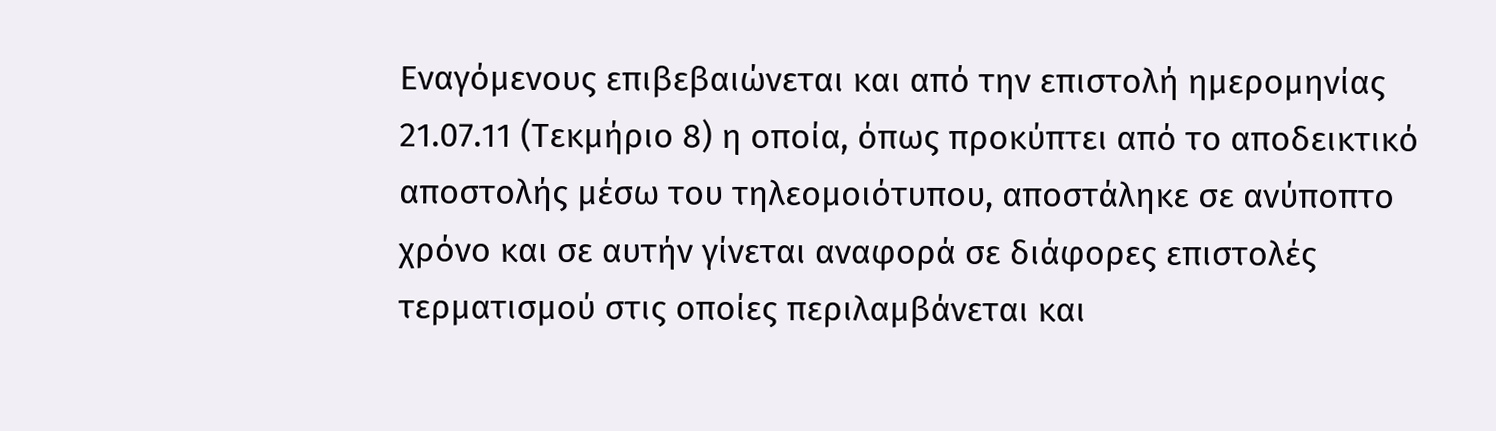Εναγόμενους επιβεβαιώνεται και από την επιστολή ημερομηνίας 21.07.11 (Τεκμήριο 8) η οποία, όπως προκύπτει από το αποδεικτικό αποστολής μέσω του τηλεομοιότυπου, αποστάληκε σε ανύποπτο χρόνο και σε αυτήν γίνεται αναφορά σε διάφορες επιστολές τερματισμού στις οποίες περιλαμβάνεται και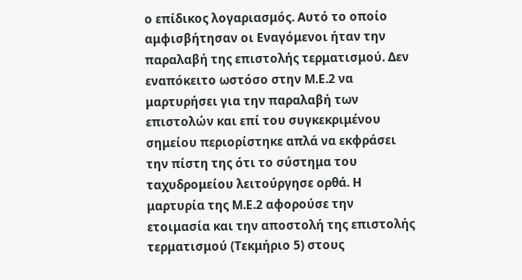ο επίδικος λογαριασμός. Αυτό το οποίο αμφισβήτησαν οι Εναγόμενοι ήταν την παραλαβή της επιστολής τερματισμού. Δεν εναπόκειτο ωστόσο στην Μ.Ε.2 να μαρτυρήσει για την παραλαβή των επιστολών και επί του συγκεκριμένου σημείου περιορίστηκε απλά να εκφράσει την πίστη της ότι το σύστημα του ταχυδρομείου λειτούργησε ορθά. Η μαρτυρία της Μ.Ε.2 αφορούσε την ετοιμασία και την αποστολή της επιστολής τερματισμού (Τεκμήριο 5) στους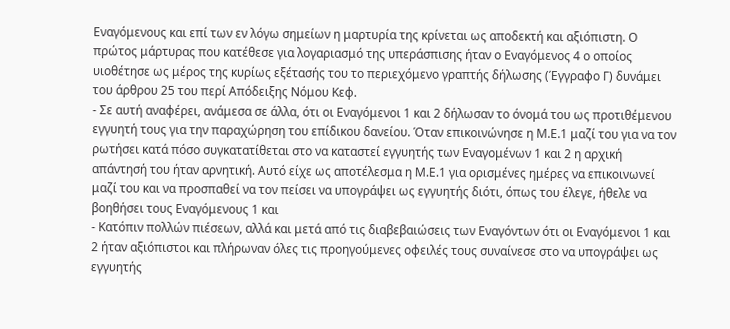Εναγόμενους και επί των εν λόγω σημείων η μαρτυρία της κρίνεται ως αποδεκτή και αξιόπιστη. Ο πρώτος μάρτυρας που κατέθεσε για λογαριασμό της υπεράσπισης ήταν ο Εναγόμενος 4 ο οποίος υιοθέτησε ως μέρος της κυρίως εξέτασής του το περιεχόμενο γραπτής δήλωσης (Έγγραφο Γ) δυνάμει του άρθρου 25 του περί Απόδειξης Νόμου Κεφ.
- Σε αυτή αναφέρει, ανάμεσα σε άλλα, ότι οι Εναγόμενοι 1 και 2 δήλωσαν το όνομά του ως προτιθέμενου εγγυητή τους για την παραχώρηση του επίδικου δανείου. Όταν επικοινώνησε η Μ.Ε.1 μαζί του για να τον ρωτήσει κατά πόσο συγκατατίθεται στο να καταστεί εγγυητής των Εναγομένων 1 και 2 η αρχική απάντησή του ήταν αρνητική. Αυτό είχε ως αποτέλεσμα η Μ.Ε.1 για ορισμένες ημέρες να επικοινωνεί μαζί του και να προσπαθεί να τον πείσει να υπογράψει ως εγγυητής διότι, όπως του έλεγε, ήθελε να βοηθήσει τους Εναγόμενους 1 και
- Κατόπιν πολλών πιέσεων, αλλά και μετά από τις διαβεβαιώσεις των Εναγόντων ότι οι Εναγόμενοι 1 και 2 ήταν αξιόπιστοι και πλήρωναν όλες τις προηγούμενες οφειλές τους συναίνεσε στο να υπογράψει ως εγγυητής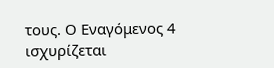τους. Ο Εναγόμενος 4 ισχυρίζεται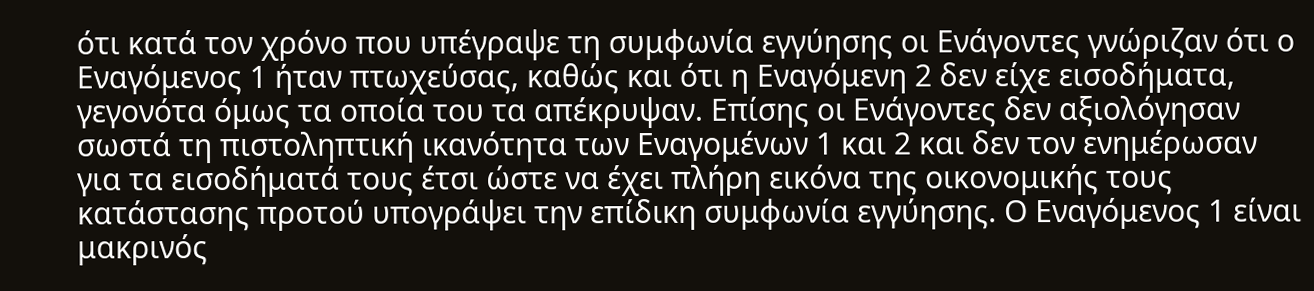ότι κατά τον χρόνο που υπέγραψε τη συμφωνία εγγύησης οι Ενάγοντες γνώριζαν ότι ο Εναγόμενος 1 ήταν πτωχεύσας, καθώς και ότι η Εναγόμενη 2 δεν είχε εισοδήματα, γεγονότα όμως τα οποία του τα απέκρυψαν. Επίσης οι Ενάγοντες δεν αξιολόγησαν σωστά τη πιστοληπτική ικανότητα των Εναγομένων 1 και 2 και δεν τον ενημέρωσαν για τα εισοδήματά τους έτσι ώστε να έχει πλήρη εικόνα της οικονομικής τους κατάστασης προτού υπογράψει την επίδικη συμφωνία εγγύησης. Ο Εναγόμενος 1 είναι μακρινός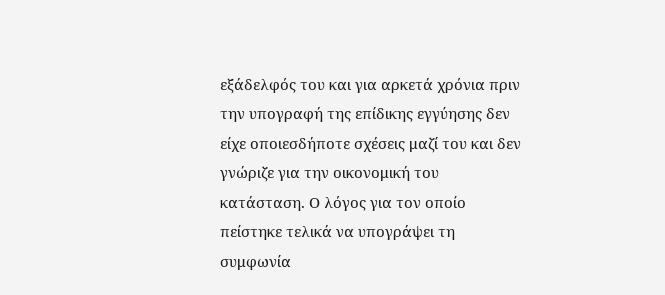εξάδελφός του και για αρκετά χρόνια πριν την υπογραφή της επίδικης εγγύησης δεν είχε οποιεσδήποτε σχέσεις μαζί του και δεν γνώριζε για την οικονομική του κατάσταση. Ο λόγος για τον οποίο πείστηκε τελικά να υπογράψει τη συμφωνία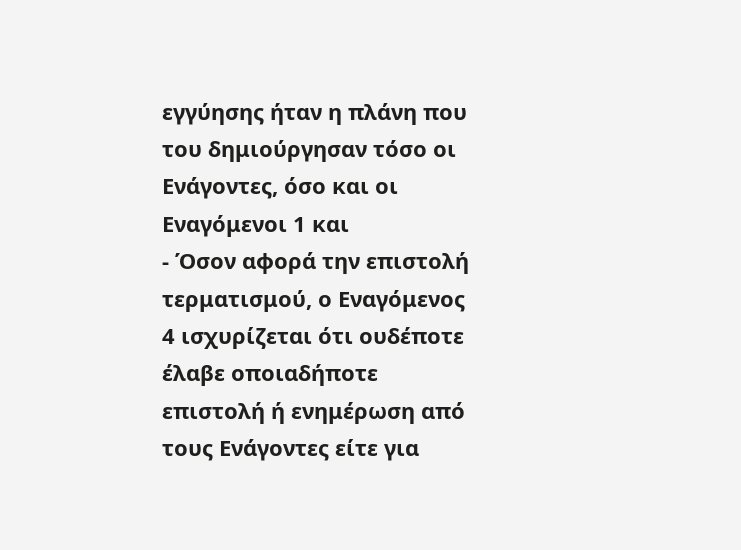εγγύησης ήταν η πλάνη που του δημιούργησαν τόσο οι Ενάγοντες, όσο και οι Εναγόμενοι 1 και
- Όσον αφορά την επιστολή τερματισμού, ο Εναγόμενος 4 ισχυρίζεται ότι ουδέποτε έλαβε οποιαδήποτε επιστολή ή ενημέρωση από τους Ενάγοντες είτε για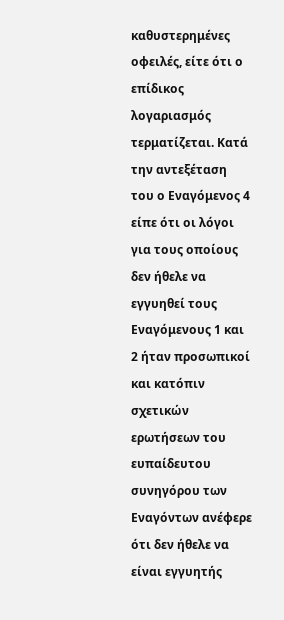καθυστερημένες οφειλές, είτε ότι ο επίδικος λογαριασμός τερματίζεται. Κατά την αντεξέταση του ο Εναγόμενος 4 είπε ότι οι λόγοι για τους οποίους δεν ήθελε να εγγυηθεί τους Εναγόμενους 1 και 2 ήταν προσωπικοί και κατόπιν σχετικών ερωτήσεων του ευπαίδευτου συνηγόρου των Εναγόντων ανέφερε ότι δεν ήθελε να είναι εγγυητής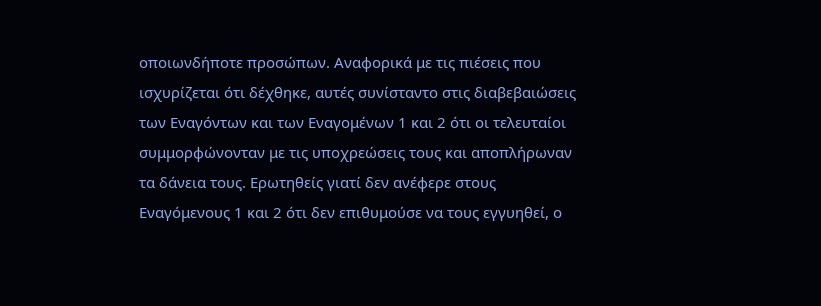οποιωνδήποτε προσώπων. Αναφορικά με τις πιέσεις που ισχυρίζεται ότι δέχθηκε, αυτές συνίσταντο στις διαβεβαιώσεις των Εναγόντων και των Εναγομένων 1 και 2 ότι οι τελευταίοι συμμορφώνονταν με τις υποχρεώσεις τους και αποπλήρωναν τα δάνεια τους. Ερωτηθείς γιατί δεν ανέφερε στους Εναγόμενους 1 και 2 ότι δεν επιθυμούσε να τους εγγυηθεί, ο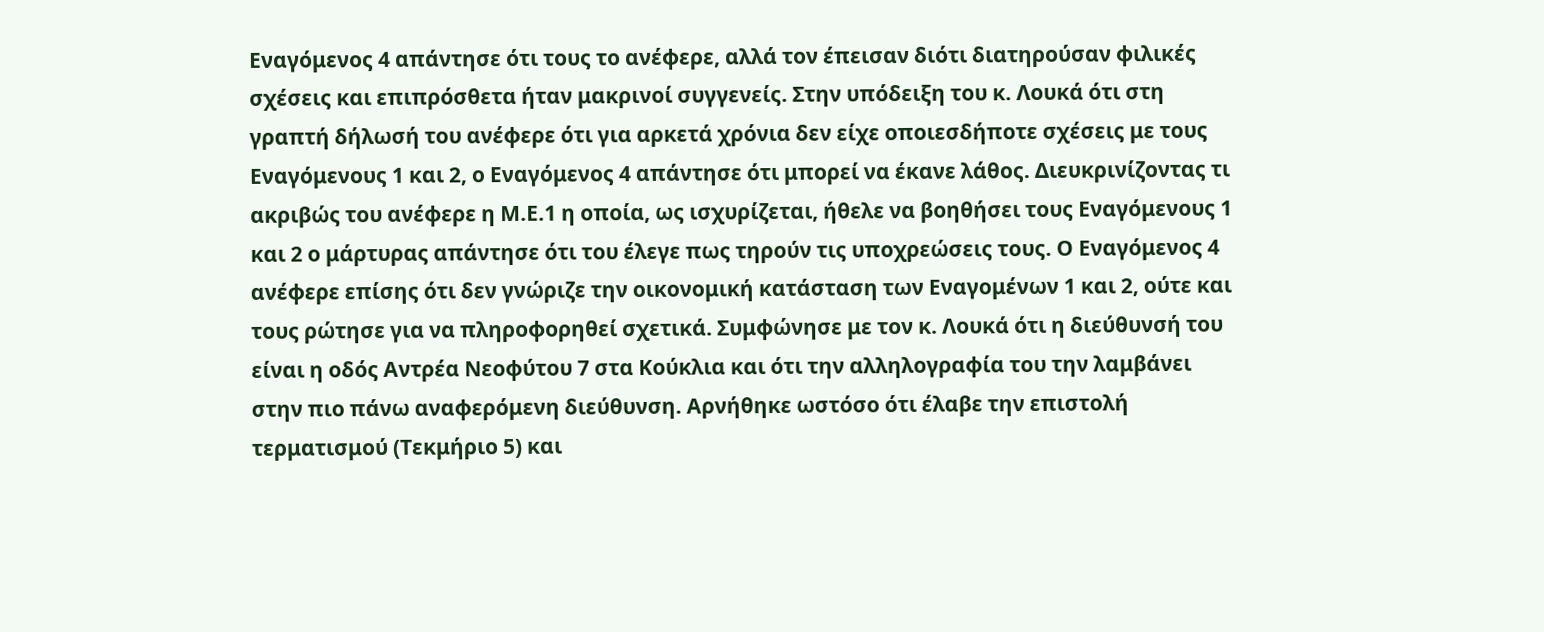Εναγόμενος 4 απάντησε ότι τους το ανέφερε, αλλά τον έπεισαν διότι διατηρούσαν φιλικές σχέσεις και επιπρόσθετα ήταν μακρινοί συγγενείς. Στην υπόδειξη του κ. Λουκά ότι στη γραπτή δήλωσή του ανέφερε ότι για αρκετά χρόνια δεν είχε οποιεσδήποτε σχέσεις με τους Εναγόμενους 1 και 2, ο Εναγόμενος 4 απάντησε ότι μπορεί να έκανε λάθος. Διευκρινίζοντας τι ακριβώς του ανέφερε η Μ.Ε.1 η οποία, ως ισχυρίζεται, ήθελε να βοηθήσει τους Εναγόμενους 1 και 2 ο μάρτυρας απάντησε ότι του έλεγε πως τηρούν τις υποχρεώσεις τους. Ο Εναγόμενος 4 ανέφερε επίσης ότι δεν γνώριζε την οικονομική κατάσταση των Εναγομένων 1 και 2, ούτε και τους ρώτησε για να πληροφορηθεί σχετικά. Συμφώνησε με τον κ. Λουκά ότι η διεύθυνσή του είναι η οδός Αντρέα Νεοφύτου 7 στα Κούκλια και ότι την αλληλογραφία του την λαμβάνει στην πιο πάνω αναφερόμενη διεύθυνση. Αρνήθηκε ωστόσο ότι έλαβε την επιστολή τερματισμού (Τεκμήριο 5) και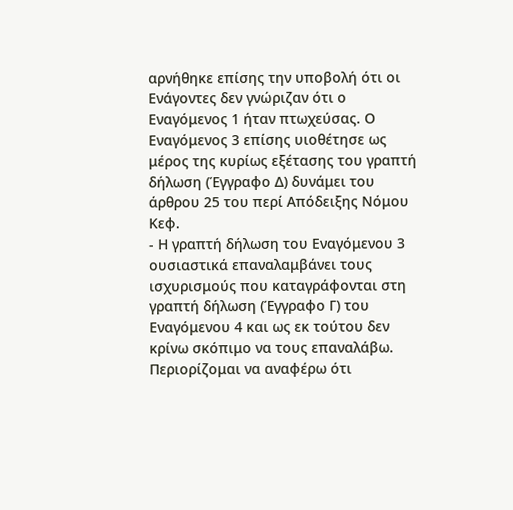αρνήθηκε επίσης την υποβολή ότι οι Ενάγοντες δεν γνώριζαν ότι ο Εναγόμενος 1 ήταν πτωχεύσας. Ο Εναγόμενος 3 επίσης υιοθέτησε ως μέρος της κυρίως εξέτασης του γραπτή δήλωση (Έγγραφο Δ) δυνάμει του άρθρου 25 του περί Απόδειξης Νόμου Κεφ.
- Η γραπτή δήλωση του Εναγόμενου 3 ουσιαστικά επαναλαμβάνει τους ισχυρισμούς που καταγράφονται στη γραπτή δήλωση (Έγγραφο Γ) του Εναγόμενου 4 και ως εκ τούτου δεν κρίνω σκόπιμο να τους επαναλάβω. Περιορίζομαι να αναφέρω ότι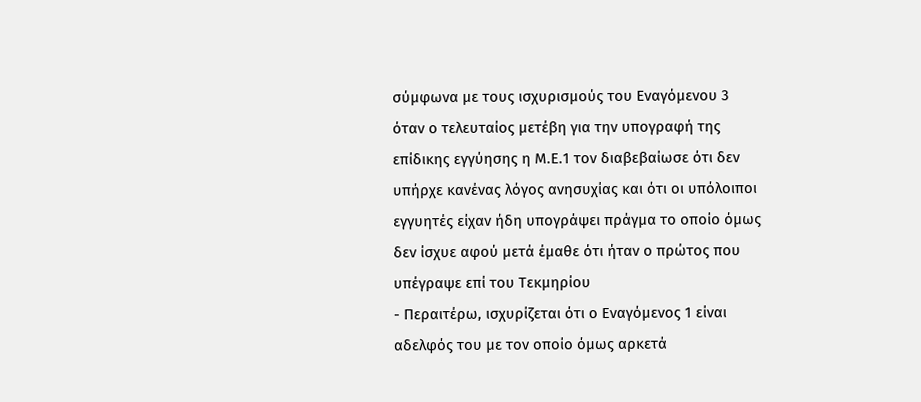σύμφωνα με τους ισχυρισμούς του Εναγόμενου 3 όταν ο τελευταίος μετέβη για την υπογραφή της επίδικης εγγύησης η Μ.Ε.1 τον διαβεβαίωσε ότι δεν υπήρχε κανένας λόγος ανησυχίας και ότι οι υπόλοιποι εγγυητές είχαν ήδη υπογράψει πράγμα το οποίο όμως δεν ίσχυε αφού μετά έμαθε ότι ήταν ο πρώτος που υπέγραψε επί του Τεκμηρίου
- Περαιτέρω, ισχυρίζεται ότι ο Εναγόμενος 1 είναι αδελφός του με τον οποίο όμως αρκετά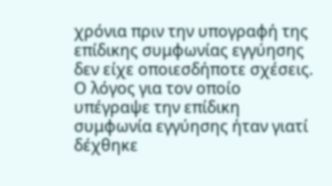χρόνια πριν την υπογραφή της επίδικης συμφωνίας εγγύησης δεν είχε οποιεσδήποτε σχέσεις. Ο λόγος για τον οποίο υπέγραψε την επίδικη συμφωνία εγγύησης ήταν γιατί δέχθηκε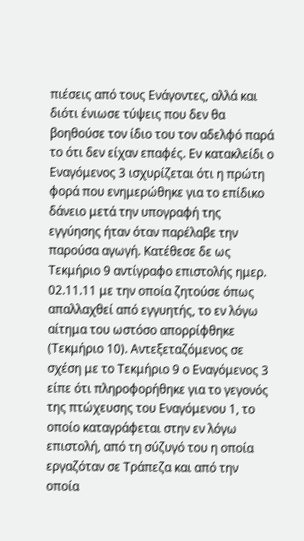πιέσεις από τους Ενάγοντες, αλλά και διότι ένιωσε τύψεις που δεν θα βοηθούσε τον ίδιο του τον αδελφό παρά το ότι δεν είχαν επαφές. Εν κατακλείδι ο Εναγόμενος 3 ισχυρίζεται ότι η πρώτη φορά που ενημερώθηκε για το επίδικο δάνειο μετά την υπογραφή της εγγύησης ήταν όταν παρέλαβε την παρούσα αγωγή. Κατέθεσε δε ως Τεκμήριο 9 αντίγραφο επιστολής ημερ. 02.11.11 με την οποία ζητούσε όπως απαλλαχθεί από εγγυητής, το εν λόγω αίτημα του ωστόσο απορρίφθηκε (Τεκμήριο 10). Αντεξεταζόμενος σε σχέση με το Τεκμήριο 9 ο Εναγόμενος 3 είπε ότι πληροφορήθηκε για το γεγονός της πτώχευσης του Εναγόμενου 1, το οποίο καταγράφεται στην εν λόγω επιστολή, από τη σύζυγό του η οποία εργαζόταν σε Τράπεζα και από την οποία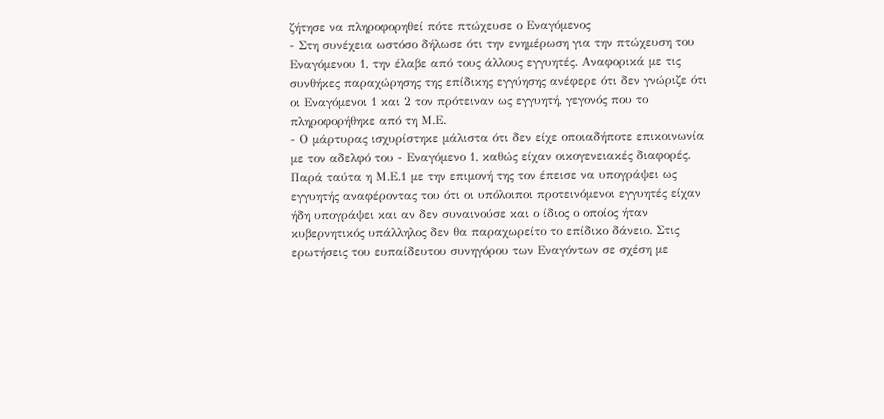ζήτησε να πληροφορηθεί πότε πτώχευσε ο Εναγόμενος
- Στη συνέχεια ωστόσο δήλωσε ότι την ενημέρωση για την πτώχευση του Εναγόμενου 1, την έλαβε από τους άλλους εγγυητές. Αναφορικά με τις συνθήκες παραχώρησης της επίδικης εγγύησης ανέφερε ότι δεν γνώριζε ότι οι Εναγόμενοι 1 και 2 τον πρότειναν ως εγγυητή, γεγονός που το πληροφορήθηκε από τη Μ.Ε.
- Ο μάρτυρας ισχυρίστηκε μάλιστα ότι δεν είχε οποιαδήποτε επικοινωνία με τον αδελφό του - Εναγόμενο 1, καθώς είχαν οικογενειακές διαφορές. Παρά ταύτα η Μ.Ε.1 με την επιμονή της τον έπεισε να υπογράψει ως εγγυητής αναφέροντας του ότι οι υπόλοιποι προτεινόμενοι εγγυητές είχαν ήδη υπογράψει και αν δεν συναινούσε και ο ίδιος ο οποίος ήταν κυβερνητικός υπάλληλος δεν θα παραχωρείτο το επίδικο δάνειο. Στις ερωτήσεις του ευπαίδευτου συνηγόρου των Εναγόντων σε σχέση με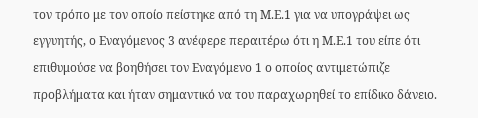τον τρόπο με τον οποίο πείστηκε από τη Μ.Ε.1 για να υπογράψει ως εγγυητής, ο Εναγόμενος 3 ανέφερε περαιτέρω ότι η Μ.Ε.1 του είπε ότι επιθυμούσε να βοηθήσει τον Εναγόμενο 1 ο οποίος αντιμετώπιζε προβλήματα και ήταν σημαντικό να του παραχωρηθεί το επίδικο δάνειο.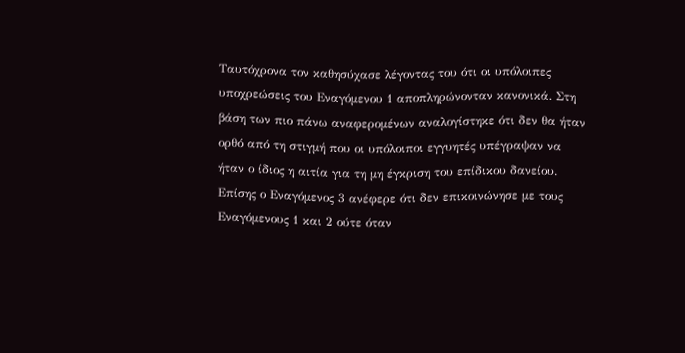Ταυτόχρονα τον καθησύχασε λέγοντας του ότι οι υπόλοιπες υποχρεώσεις του Εναγόμενου 1 αποπληρώνονταν κανονικά. Στη βάση των πιο πάνω αναφερομένων αναλογίστηκε ότι δεν θα ήταν ορθό από τη στιγμή που οι υπόλοιποι εγγυητές υπέγραψαν να ήταν ο ίδιος η αιτία για τη μη έγκριση του επίδικου δανείου. Επίσης ο Εναγόμενος 3 ανέφερε ότι δεν επικοινώνησε με τους Εναγόμενους 1 και 2 ούτε όταν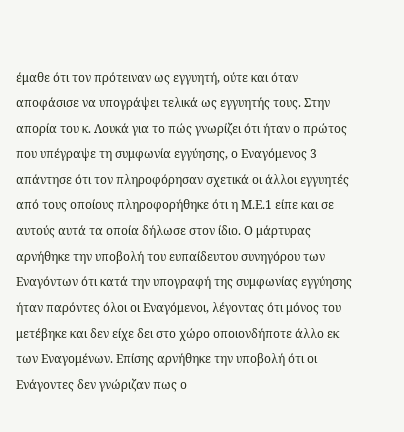έμαθε ότι τον πρότειναν ως εγγυητή, ούτε και όταν αποφάσισε να υπογράψει τελικά ως εγγυητής τους. Στην απορία του κ. Λουκά για το πώς γνωρίζει ότι ήταν ο πρώτος που υπέγραψε τη συμφωνία εγγύησης, ο Εναγόμενος 3 απάντησε ότι τον πληροφόρησαν σχετικά οι άλλοι εγγυητές από τους οποίους πληροφορήθηκε ότι η Μ.Ε.1 είπε και σε αυτούς αυτά τα οποία δήλωσε στον ίδιο. Ο μάρτυρας αρνήθηκε την υποβολή του ευπαίδευτου συνηγόρου των Εναγόντων ότι κατά την υπογραφή της συμφωνίας εγγύησης ήταν παρόντες όλοι οι Εναγόμενοι, λέγοντας ότι μόνος του μετέβηκε και δεν είχε δει στο χώρο οποιονδήποτε άλλο εκ των Εναγομένων. Επίσης αρνήθηκε την υποβολή ότι οι Ενάγοντες δεν γνώριζαν πως ο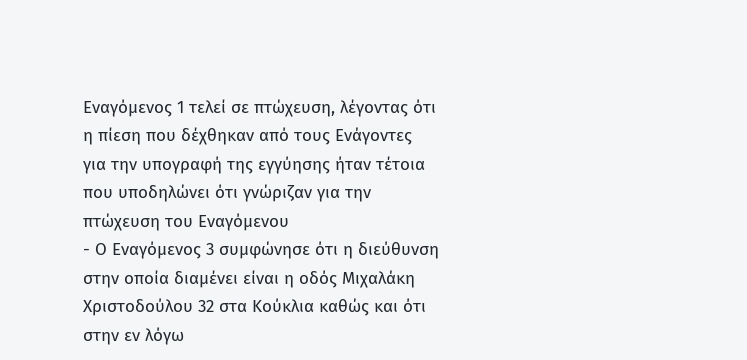Εναγόμενος 1 τελεί σε πτώχευση, λέγοντας ότι η πίεση που δέχθηκαν από τους Ενάγοντες για την υπογραφή της εγγύησης ήταν τέτοια που υποδηλώνει ότι γνώριζαν για την πτώχευση του Εναγόμενου
- Ο Εναγόμενος 3 συμφώνησε ότι η διεύθυνση στην οποία διαμένει είναι η οδός Μιχαλάκη Χριστοδούλου 32 στα Κούκλια καθώς και ότι στην εν λόγω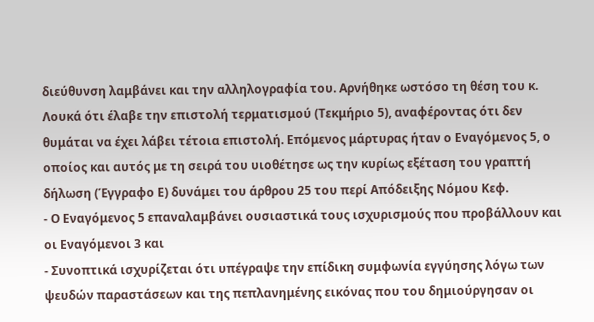διεύθυνση λαμβάνει και την αλληλογραφία του. Αρνήθηκε ωστόσο τη θέση του κ. Λουκά ότι έλαβε την επιστολή τερματισμού (Τεκμήριο 5), αναφέροντας ότι δεν θυμάται να έχει λάβει τέτοια επιστολή. Επόμενος μάρτυρας ήταν ο Εναγόμενος 5, ο οποίος και αυτός με τη σειρά του υιοθέτησε ως την κυρίως εξέταση του γραπτή δήλωση (Έγγραφο Ε) δυνάμει του άρθρου 25 του περί Απόδειξης Νόμου Κεφ.
- Ο Εναγόμενος 5 επαναλαμβάνει ουσιαστικά τους ισχυρισμούς που προβάλλουν και οι Εναγόμενοι 3 και
- Συνοπτικά ισχυρίζεται ότι υπέγραψε την επίδικη συμφωνία εγγύησης λόγω των ψευδών παραστάσεων και της πεπλανημένης εικόνας που του δημιούργησαν οι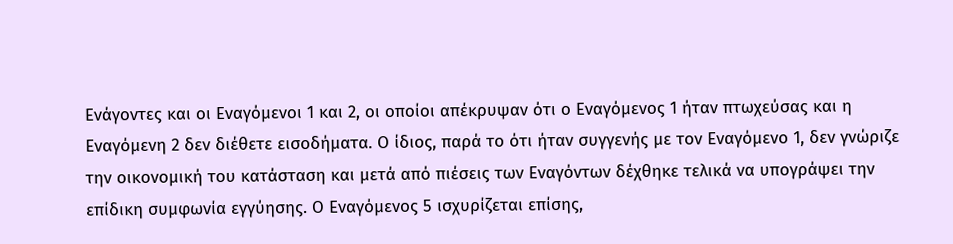Ενάγοντες και οι Εναγόμενοι 1 και 2, οι οποίοι απέκρυψαν ότι ο Εναγόμενος 1 ήταν πτωχεύσας και η Εναγόμενη 2 δεν διέθετε εισοδήματα. Ο ίδιος, παρά το ότι ήταν συγγενής με τον Εναγόμενο 1, δεν γνώριζε την οικονομική του κατάσταση και μετά από πιέσεις των Εναγόντων δέχθηκε τελικά να υπογράψει την επίδικη συμφωνία εγγύησης. Ο Εναγόμενος 5 ισχυρίζεται επίσης,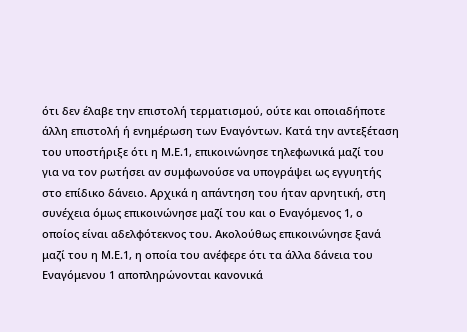ότι δεν έλαβε την επιστολή τερματισμού, ούτε και οποιαδήποτε άλλη επιστολή ή ενημέρωση των Εναγόντων. Κατά την αντεξέταση του υποστήριξε ότι η Μ.Ε.1, επικοινώνησε τηλεφωνικά μαζί του για να τον ρωτήσει αν συμφωνούσε να υπογράψει ως εγγυητής στο επίδικο δάνειο. Αρχικά η απάντηση του ήταν αρνητική, στη συνέχεια όμως επικοινώνησε μαζί του και ο Εναγόμενος 1, ο οποίος είναι αδελφότεκνος του. Ακολούθως επικοινώνησε ξανά μαζί του η Μ.Ε.1, η οποία του ανέφερε ότι τα άλλα δάνεια του Εναγόμενου 1 αποπληρώνονται κανονικά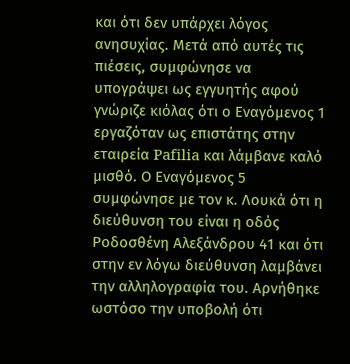και ότι δεν υπάρχει λόγος ανησυχίας. Μετά από αυτές τις πιέσεις, συμφώνησε να υπογράψει ως εγγυητής αφού γνώριζε κιόλας ότι ο Εναγόμενος 1 εργαζόταν ως επιστάτης στην εταιρεία Pafilia και λάμβανε καλό μισθό. Ο Εναγόμενος 5 συμφώνησε με τον κ. Λουκά ότι η διεύθυνση του είναι η οδός Ροδοσθένη Αλεξάνδρου 41 και ότι στην εν λόγω διεύθυνση λαμβάνει την αλληλογραφία του. Αρνήθηκε ωστόσο την υποβολή ότι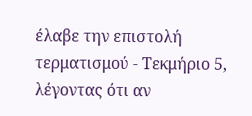έλαβε την επιστολή τερματισμού - Τεκμήριο 5, λέγοντας ότι αν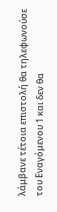λάμβανε τέτοια επιστολή θα τηλεφωνούσε του Εναγόμενου 1 και δεν θα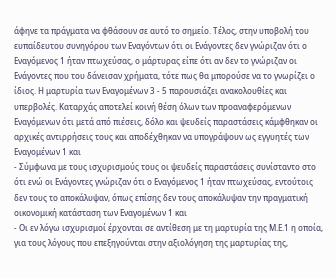άφηνε τα πράγματα να φθάσουν σε αυτό το σημείο. Τέλος, στην υποβολή του ευπαίδευτου συνηγόρου των Εναγόντων ότι οι Ενάγοντες δεν γνώριζαν ότι ο Εναγόμενος 1 ήταν πτωχεύσας, ο μάρτυρας είπε ότι αν δεν το γνώριζαν οι Ενάγοντες που του δάνεισαν χρήματα, τότε πως θα μπορούσε να το γνωρίζει ο ίδιος. Η μαρτυρία των Εναγομένων 3 - 5 παρουσιάζει ανακολουθίες και υπερβολές. Καταρχάς αποτελεί κοινή θέση όλων των προαναφερόμενων Εναγόμενων ότι μετά από πιέσεις, δόλο και ψευδείς παραστάσεις κάμφθηκαν οι αρχικές αντιρρήσεις τους και αποδέχθηκαν να υπογράψουν ως εγγυητές των Εναγομένων 1 και
- Σύμφωνα με τους ισχυρισμούς τους οι ψευδείς παραστάσεις συνίσταντο στο ότι ενώ οι Ενάγοντες γνώριζαν ότι ο Εναγόμενος 1 ήταν πτωχεύσας, εντούτοις δεν τους το αποκάλυψαν, όπως επίσης δεν τους αποκάλυψαν την πραγματική οικονομική κατάσταση των Εναγομένων 1 και
- Οι εν λόγω ισχυρισμοί έρχονται σε αντίθεση με τη μαρτυρία της Μ.Ε.1 η οποία, για τους λόγους που επεξηγούνται στην αξιολόγηση της μαρτυρίας της,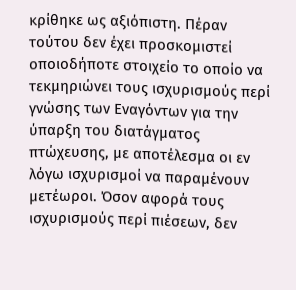κρίθηκε ως αξιόπιστη. Πέραν τούτου δεν έχει προσκομιστεί οποιοδήποτε στοιχείο το οποίο να τεκμηριώνει τους ισχυρισμούς περί γνώσης των Εναγόντων για την ύπαρξη του διατάγματος πτώχευσης, με αποτέλεσμα οι εν λόγω ισχυρισμοί να παραμένουν μετέωροι. Όσον αφορά τους ισχυρισμούς περί πιέσεων, δεν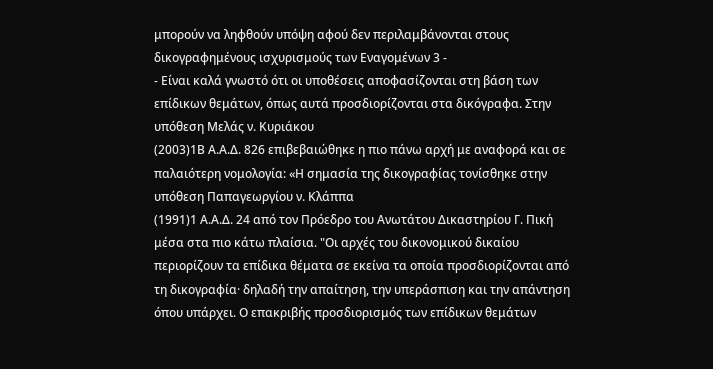μπορούν να ληφθούν υπόψη αφού δεν περιλαμβάνονται στους δικογραφημένους ισχυρισμούς των Εναγομένων 3 -
- Είναι καλά γνωστό ότι οι υποθέσεις αποφασίζονται στη βάση των επίδικων θεμάτων, όπως αυτά προσδιορίζονται στα δικόγραφα. Στην υπόθεση Μελάς ν. Κυριάκου
(2003)1Β Α.Α.Δ. 826 επιβεβαιώθηκε η πιο πάνω αρχή με αναφορά και σε παλαιότερη νομολογία: «Η σημασία της δικογραφίας τονίσθηκε στην υπόθεση Παπαγεωργίου ν. Κλάππα
(1991)1 Α.Α.Δ. 24 από τον Πρόεδρο του Ανωτάτου Δικαστηρίου Γ. Πική μέσα στα πιο κάτω πλαίσια. "Οι αρχές του δικονομικού δικαίου περιορίζουν τα επίδικα θέματα σε εκείνα τα οποία προσδιορίζονται από τη δικογραφία· δηλαδή την απαίτηση, την υπεράσπιση και την απάντηση όπου υπάρχει. Ο επακριβής προσδιορισμός των επίδικων θεμάτων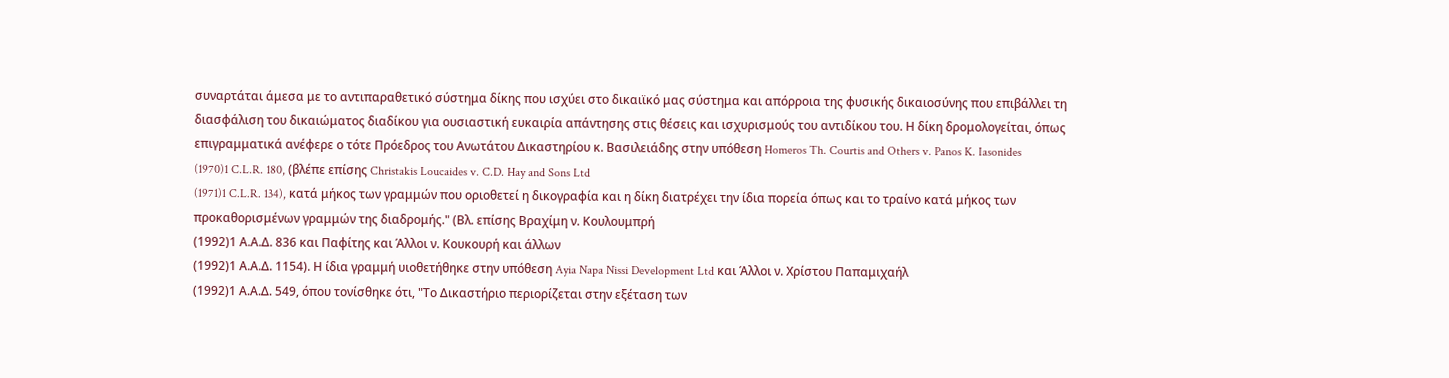συναρτάται άμεσα με το αντιπαραθετικό σύστημα δίκης που ισχύει στο δικαιϊκό μας σύστημα και απόρροια της φυσικής δικαιοσύνης που επιβάλλει τη διασφάλιση του δικαιώματος διαδίκου για ουσιαστική ευκαιρία απάντησης στις θέσεις και ισχυρισμούς του αντιδίκου του. Η δίκη δρομολογείται, όπως επιγραμματικά ανέφερε ο τότε Πρόεδρος του Ανωτάτου Δικαστηρίου κ. Βασιλειάδης στην υπόθεση Homeros Th. Courtis and Others v. Panos K. Iasonides
(1970)1 C.L.R. 180, (βλέπε επίσης Christakis Loucaides v. C.D. Hay and Sons Ltd
(1971)1 C.L.R. 134), κατά μήκος των γραμμών που οριοθετεί η δικογραφία και η δίκη διατρέχει την ίδια πορεία όπως και το τραίνο κατά μήκος των προκαθορισμένων γραμμών της διαδρομής." (Βλ. επίσης Βραχίμη ν. Κουλουμπρή
(1992)1 Α.Α.Δ. 836 και Παφίτης και Άλλοι ν. Κουκουρή και άλλων
(1992)1 Α.Α.Δ. 1154). Η ίδια γραμμή υιοθετήθηκε στην υπόθεση Ayia Napa Nissi Development Ltd και Άλλοι ν. Χρίστου Παπαμιχαήλ
(1992)1 Α.Α.Δ. 549, όπου τονίσθηκε ότι, "Το Δικαστήριο περιορίζεται στην εξέταση των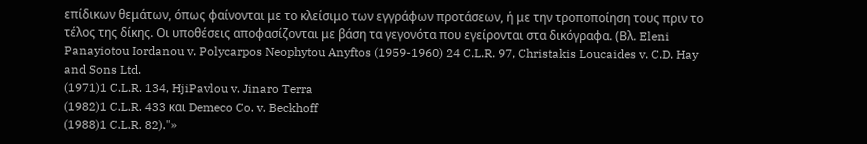επίδικων θεμάτων, όπως φαίνονται με το κλείσιμο των εγγράφων προτάσεων, ή με την τροποποίηση τους πριν το τέλος της δίκης. Οι υποθέσεις αποφασίζονται με βάση τα γεγονότα που εγείρονται στα δικόγραφα. (Βλ. Eleni Panayiotou Iordanou v. Polycarpos Neophytou Anyftos (1959-1960) 24 C.L.R. 97, Christakis Loucaides v. C.D. Hay and Sons Ltd.
(1971)1 C.L.R. 134, HjiPavlou v. Jinaro Terra
(1982)1 C.L.R. 433 και Demeco Co. v. Beckhoff
(1988)1 C.L.R. 82)."»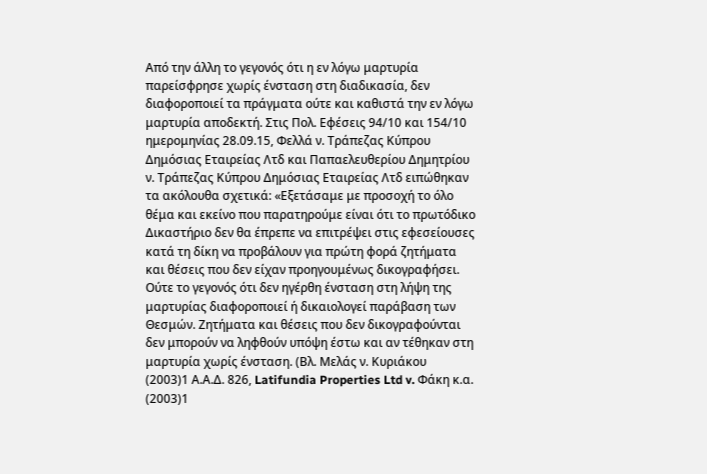Από την άλλη το γεγονός ότι η εν λόγω μαρτυρία παρείσφρησε χωρίς ένσταση στη διαδικασία, δεν διαφοροποιεί τα πράγματα ούτε και καθιστά την εν λόγω μαρτυρία αποδεκτή. Στις Πολ. Εφέσεις 94/10 και 154/10 ημερομηνίας 28.09.15, Φελλά ν. Τράπεζας Κύπρου Δημόσιας Εταιρείας Λτδ και Παπαελευθερίου Δημητρίου ν. Τράπεζας Κύπρου Δημόσιας Εταιρείας Λτδ ειπώθηκαν τα ακόλουθα σχετικά: «Εξετάσαμε με προσοχή το όλο θέμα και εκείνο που παρατηρούμε είναι ότι το πρωτόδικο Δικαστήριο δεν θα έπρεπε να επιτρέψει στις εφεσείουσες κατά τη δίκη να προβάλουν για πρώτη φορά ζητήματα και θέσεις που δεν είχαν προηγουμένως δικογραφήσει. Ούτε το γεγονός ότι δεν ηγέρθη ένσταση στη λήψη της μαρτυρίας διαφοροποιεί ή δικαιολογεί παράβαση των Θεσμών. Ζητήματα και θέσεις που δεν δικογραφούνται δεν μπορούν να ληφθούν υπόψη έστω και αν τέθηκαν στη μαρτυρία χωρίς ένσταση. (Βλ. Μελάς ν. Κυριάκου
(2003)1 Α.Α.Δ. 826, Latifundia Properties Ltd v. Φάκη κ.α.
(2003)1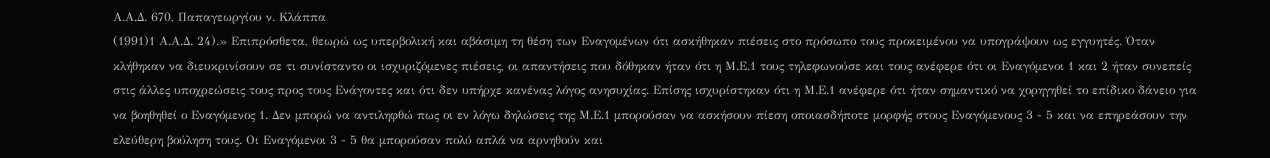Α.Α.Δ. 670, Παπαγεωργίου ν. Κλάππα
(1991)1 Α.Α.Δ. 24).» Επιπρόσθετα, θεωρώ ως υπερβολική και αβάσιμη τη θέση των Εναγομένων ότι ασκήθηκαν πιέσεις στο πρόσωπο τους προκειμένου να υπογράψουν ως εγγυητές. Όταν κλήθηκαν να διευκρινίσουν σε τι συνίσταντο οι ισχυριζόμενες πιέσεις, οι απαντήσεις που δόθηκαν ήταν ότι η Μ.Ε.1 τους τηλεφωνούσε και τους ανέφερε ότι οι Εναγόμενοι 1 και 2 ήταν συνεπείς στις άλλες υποχρεώσεις τους προς τους Ενάγοντες και ότι δεν υπήρχε κανένας λόγος ανησυχίας. Επίσης ισχυρίστηκαν ότι η Μ.Ε.1 ανέφερε ότι ήταν σημαντικό να χορηγηθεί το επίδικο δάνειο για να βοηθηθεί ο Εναγόμενος 1. Δεν μπορώ να αντιληφθώ πως οι εν λόγω δηλώσεις της Μ.Ε.1 μπορούσαν να ασκήσουν πίεση οποιασδήποτε μορφής στους Εναγόμενους 3 - 5 και να επηρεάσουν την ελεύθερη βούληση τους. Οι Εναγόμενοι 3 - 5 θα μπορούσαν πολύ απλά να αρνηθούν και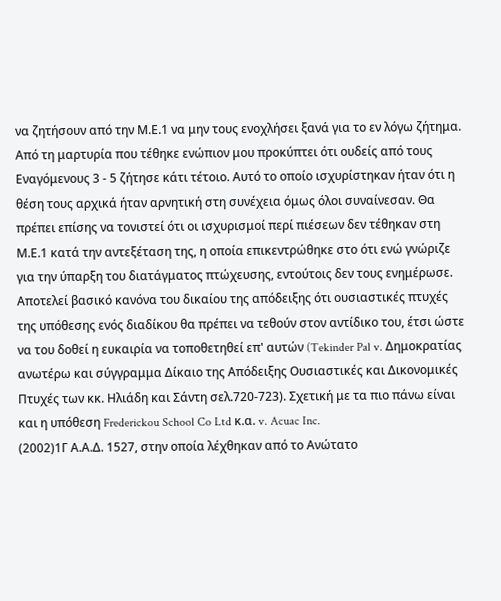να ζητήσουν από την Μ.Ε.1 να μην τους ενοχλήσει ξανά για το εν λόγω ζήτημα. Από τη μαρτυρία που τέθηκε ενώπιον μου προκύπτει ότι ουδείς από τους Εναγόμενους 3 - 5 ζήτησε κάτι τέτοιο. Αυτό το οποίο ισχυρίστηκαν ήταν ότι η θέση τους αρχικά ήταν αρνητική στη συνέχεια όμως όλοι συναίνεσαν. Θα πρέπει επίσης να τονιστεί ότι οι ισχυρισμοί περί πιέσεων δεν τέθηκαν στη Μ.Ε.1 κατά την αντεξέταση της, η οποία επικεντρώθηκε στο ότι ενώ γνώριζε για την ύπαρξη του διατάγματος πτώχευσης, εντούτοις δεν τους ενημέρωσε. Αποτελεί βασικό κανόνα του δικαίου της απόδειξης ότι ουσιαστικές πτυχές της υπόθεσης ενός διαδίκου θα πρέπει να τεθούν στον αντίδικο του, έτσι ώστε να του δοθεί η ευκαιρία να τοποθετηθεί επ' αυτών (Tekinder Pal v. Δημοκρατίας ανωτέρω και σύγγραμμα Δίκαιο της Απόδειξης Ουσιαστικές και Δικονομικές Πτυχές των κκ. Ηλιάδη και Σάντη σελ.720-723). Σχετική με τα πιο πάνω είναι και η υπόθεση Frederickou School Co Ltd κ.α. v. Acuac Inc.
(2002)1Γ Α.Α.Δ. 1527, στην οποία λέχθηκαν από το Ανώτατο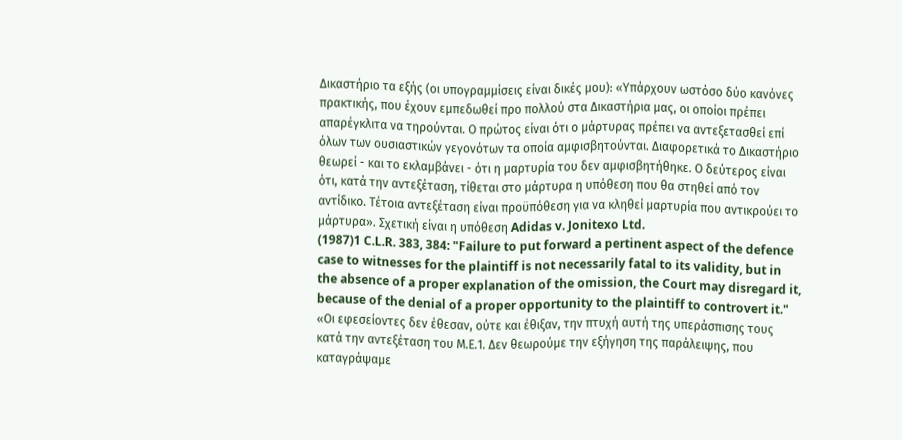Δικαστήριο τα εξής (οι υπογραμμίσεις είναι δικές μου): «Υπάρχουν ωστόσο δύο κανόνες πρακτικής, που έχουν εμπεδωθεί προ πολλού στα Δικαστήρια μας, οι οποίοι πρέπει απαρέγκλιτα να τηρούνται. Ο πρώτος είναι ότι ο μάρτυρας πρέπει να αντεξετασθεί επί όλων των ουσιαστικών γεγονότων τα οποία αμφισβητούνται. Διαφορετικά το Δικαστήριο θεωρεί - και το εκλαμβάνει - ότι η μαρτυρία του δεν αμφισβητήθηκε. Ο δεύτερος είναι ότι, κατά την αντεξέταση, τίθεται στο μάρτυρα η υπόθεση που θα στηθεί από τον αντίδικο. Τέτοια αντεξέταση είναι προϋπόθεση για να κληθεί μαρτυρία που αντικρούει το μάρτυρα». Σχετική είναι η υπόθεση Adidas v. Jonitexo Ltd.
(1987)1 C.L.R. 383, 384: "Failure to put forward a pertinent aspect of the defence case to witnesses for the plaintiff is not necessarily fatal to its validity, but in the absence of a proper explanation of the omission, the Court may disregard it, because of the denial of a proper opportunity to the plaintiff to controvert it." «Οι εφεσείοντες δεν έθεσαν, ούτε και έθιξαν, την πτυχή αυτή της υπεράσπισης τους κατά την αντεξέταση του Μ.Ε.1. Δεν θεωρούμε την εξήγηση της παράλειψης, που καταγράψαμε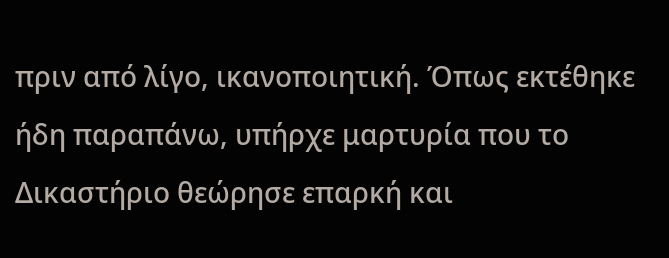πριν από λίγο, ικανοποιητική. Όπως εκτέθηκε ήδη παραπάνω, υπήρχε μαρτυρία που το Δικαστήριο θεώρησε επαρκή και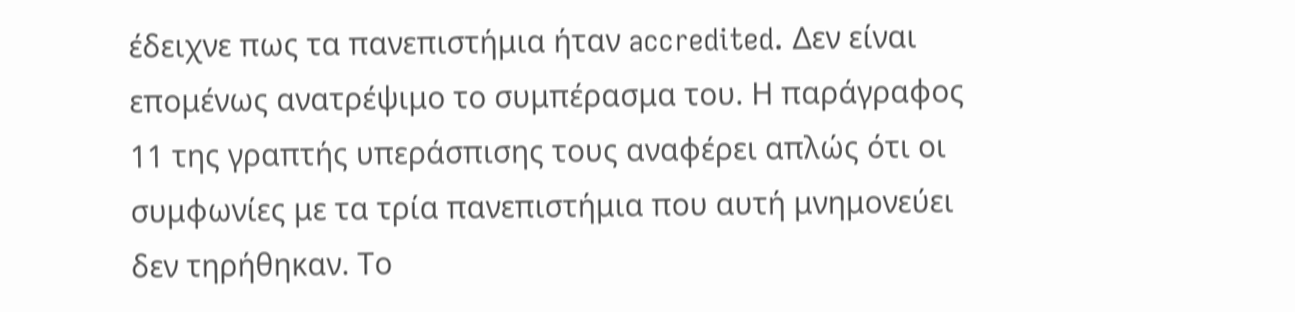έδειχνε πως τα πανεπιστήμια ήταν accredited. Δεν είναι επομένως ανατρέψιμο το συμπέρασμα του. Η παράγραφος 11 της γραπτής υπεράσπισης τους αναφέρει απλώς ότι οι συμφωνίες με τα τρία πανεπιστήμια που αυτή μνημονεύει δεν τηρήθηκαν. Το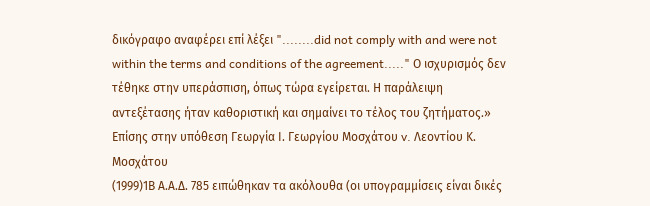δικόγραφο αναφέρει επί λέξει "........did not comply with and were not within the terms and conditions of the agreement....." Ο ισχυρισμός δεν τέθηκε στην υπεράσπιση, όπως τώρα εγείρεται. Η παράλειψη αντεξέτασης ήταν καθοριστική και σημαίνει το τέλος του ζητήματος.» Επίσης στην υπόθεση Γεωργία Ι. Γεωργίου Μοσχάτου v. Λεοντίου Κ. Μοσχάτου
(1999)1Β Α.Α.Δ. 785 ειπώθηκαν τα ακόλουθα (οι υπογραμμίσεις είναι δικές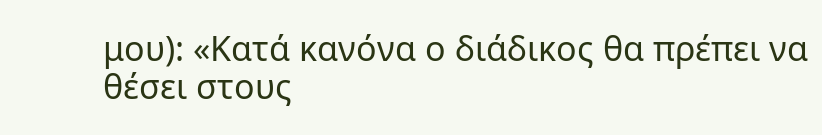μου): «Κατά κανόνα ο διάδικος θα πρέπει να θέσει στους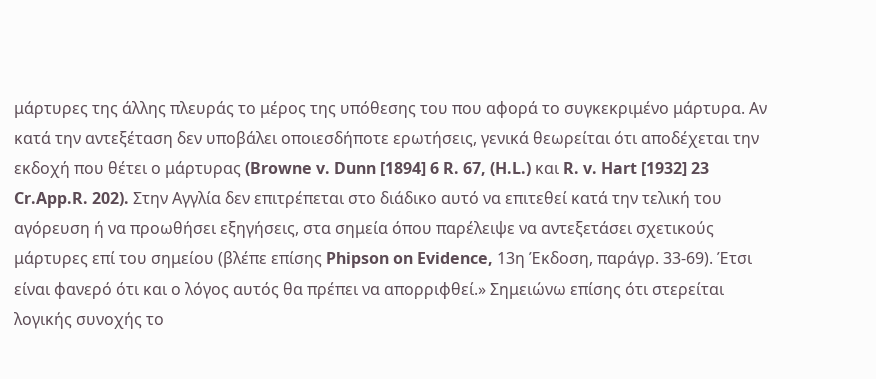μάρτυρες της άλλης πλευράς το μέρος της υπόθεσης του που αφορά το συγκεκριμένο μάρτυρα. Αν κατά την αντεξέταση δεν υποβάλει οποιεσδήποτε ερωτήσεις, γενικά θεωρείται ότι αποδέχεται την εκδοχή που θέτει ο μάρτυρας (Browne v. Dunn [1894] 6 R. 67, (H.L.) και R. v. Hart [1932] 23 Cr.App.R. 202). Στην Αγγλία δεν επιτρέπεται στο διάδικο αυτό να επιτεθεί κατά την τελική του αγόρευση ή να προωθήσει εξηγήσεις, στα σημεία όπου παρέλειψε να αντεξετάσει σχετικούς μάρτυρες επί του σημείου (βλέπε επίσης Phipson on Evidence, 13η Έκδοση, παράγρ. 33-69). Έτσι είναι φανερό ότι και ο λόγος αυτός θα πρέπει να απορριφθεί.» Σημειώνω επίσης ότι στερείται λογικής συνοχής το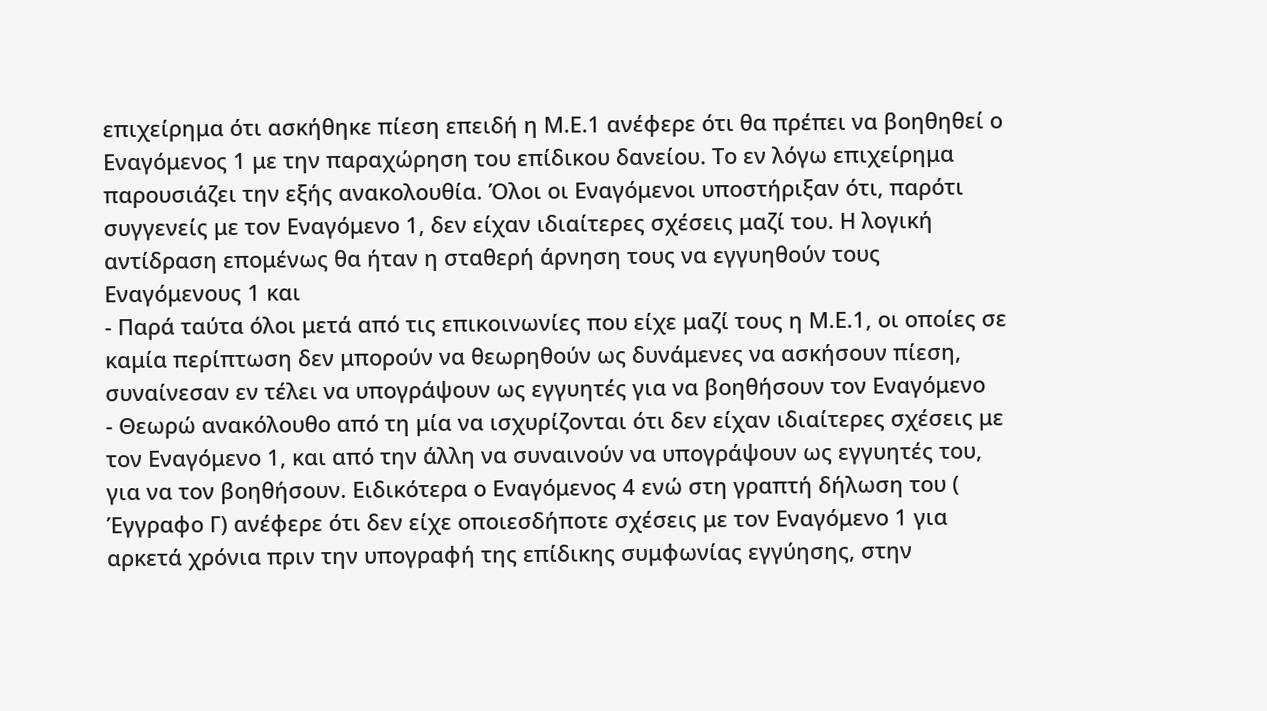επιχείρημα ότι ασκήθηκε πίεση επειδή η Μ.Ε.1 ανέφερε ότι θα πρέπει να βοηθηθεί ο Εναγόμενος 1 με την παραχώρηση του επίδικου δανείου. Το εν λόγω επιχείρημα παρουσιάζει την εξής ανακολουθία. Όλοι οι Εναγόμενοι υποστήριξαν ότι, παρότι συγγενείς με τον Εναγόμενο 1, δεν είχαν ιδιαίτερες σχέσεις μαζί του. Η λογική αντίδραση επομένως θα ήταν η σταθερή άρνηση τους να εγγυηθούν τους Εναγόμενους 1 και
- Παρά ταύτα όλοι μετά από τις επικοινωνίες που είχε μαζί τους η Μ.Ε.1, οι οποίες σε καμία περίπτωση δεν μπορούν να θεωρηθούν ως δυνάμενες να ασκήσουν πίεση, συναίνεσαν εν τέλει να υπογράψουν ως εγγυητές για να βοηθήσουν τον Εναγόμενο
- Θεωρώ ανακόλουθο από τη μία να ισχυρίζονται ότι δεν είχαν ιδιαίτερες σχέσεις με τον Εναγόμενο 1, και από την άλλη να συναινούν να υπογράψουν ως εγγυητές του, για να τον βοηθήσουν. Ειδικότερα ο Εναγόμενος 4 ενώ στη γραπτή δήλωση του ( Έγγραφο Γ) ανέφερε ότι δεν είχε οποιεσδήποτε σχέσεις με τον Εναγόμενο 1 για αρκετά χρόνια πριν την υπογραφή της επίδικης συμφωνίας εγγύησης, στην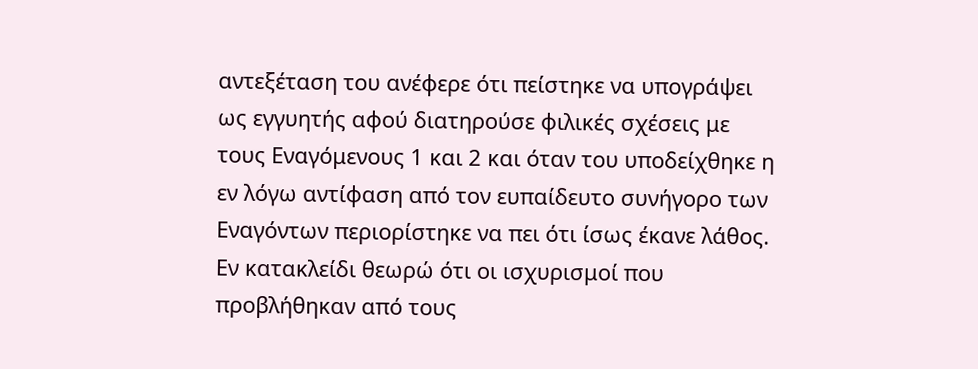αντεξέταση του ανέφερε ότι πείστηκε να υπογράψει ως εγγυητής αφού διατηρούσε φιλικές σχέσεις με τους Εναγόμενους 1 και 2 και όταν του υποδείχθηκε η εν λόγω αντίφαση από τον ευπαίδευτο συνήγορο των Εναγόντων περιορίστηκε να πει ότι ίσως έκανε λάθος. Εν κατακλείδι θεωρώ ότι οι ισχυρισμοί που προβλήθηκαν από τους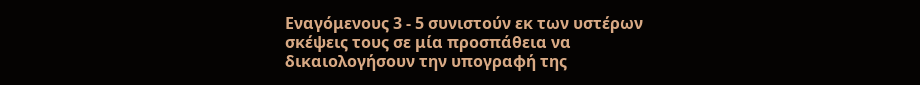Εναγόμενους 3 - 5 συνιστούν εκ των υστέρων σκέψεις τους σε μία προσπάθεια να δικαιολογήσουν την υπογραφή της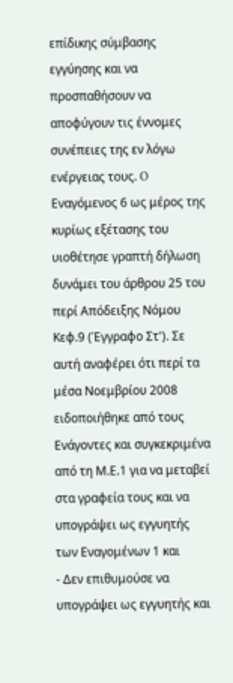επίδικης σύμβασης εγγύησης και να προσπαθήσουν να αποφύγουν τις έννομες συνέπειες της εν λόγω ενέργειας τους. O Εναγόμενος 6 ως μέρος της κυρίως εξέτασης του υιοθέτησε γραπτή δήλωση δυνάμει του άρθρου 25 του περί Απόδειξης Νόμου Κεφ.9 (Έγγραφο Στ'). Σε αυτή αναφέρει ότι περί τα μέσα Νοεμβρίου 2008 ειδοποιήθηκε από τους Ενάγοντες και συγκεκριμένα από τη Μ.Ε.1 για να μεταβεί στα γραφεία τους και να υπογράψει ως εγγυητής των Εναγομένων 1 και
- Δεν επιθυμούσε να υπογράψει ως εγγυητής και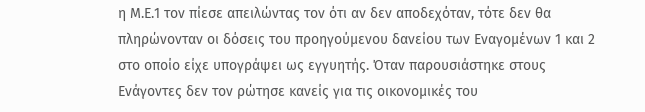η Μ.Ε.1 τον πίεσε απειλώντας τον ότι αν δεν αποδεχόταν, τότε δεν θα πληρώνονταν οι δόσεις του προηγούμενου δανείου των Εναγομένων 1 και 2 στο οποίο είχε υπογράψει ως εγγυητής. Όταν παρουσιάστηκε στους Ενάγοντες δεν τον ρώτησε κανείς για τις οικονομικές του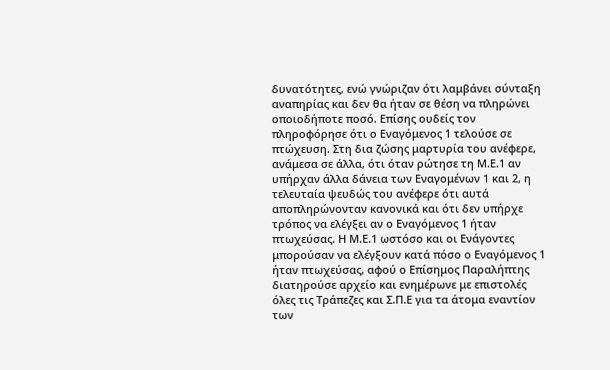δυνατότητες, ενώ γνώριζαν ότι λαμβάνει σύνταξη αναπηρίας και δεν θα ήταν σε θέση να πληρώνει οποιοδήποτε ποσό. Επίσης ουδείς τον πληροφόρησε ότι ο Εναγόμενος 1 τελούσε σε πτώχευση. Στη δια ζώσης μαρτυρία του ανέφερε, ανάμεσα σε άλλα, ότι όταν ρώτησε τη Μ.Ε.1 αν υπήρχαν άλλα δάνεια των Εναγομένων 1 και 2, η τελευταία ψευδώς του ανέφερε ότι αυτά αποπληρώνονταν κανονικά και ότι δεν υπήρχε τρόπος να ελέγξει αν ο Εναγόμενος 1 ήταν πτωχεύσας. Η Μ.Ε.1 ωστόσο και οι Ενάγοντες μπορούσαν να ελέγξουν κατά πόσο ο Εναγόμενος 1 ήταν πτωχεύσας, αφού ο Επίσημος Παραλήπτης διατηρούσε αρχείο και ενημέρωνε με επιστολές όλες τις Τράπεζες και Σ.Π.Ε για τα άτομα εναντίον των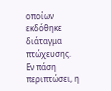οποίων εκδόθηκε διάταγμα πτώχευσης. Εν πάση περιπτώσει, η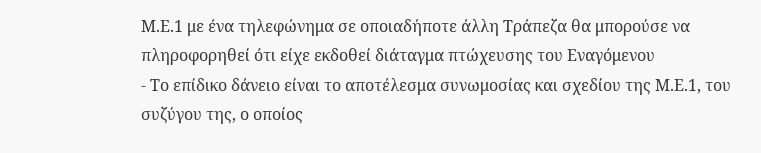Μ.Ε.1 με ένα τηλεφώνημα σε οποιαδήποτε άλλη Τράπεζα θα μπορούσε να πληροφορηθεί ότι είχε εκδοθεί διάταγμα πτώχευσης του Εναγόμενου
- Το επίδικο δάνειο είναι το αποτέλεσμα συνωμοσίας και σχεδίου της Μ.Ε.1, του συζύγου της, ο οποίος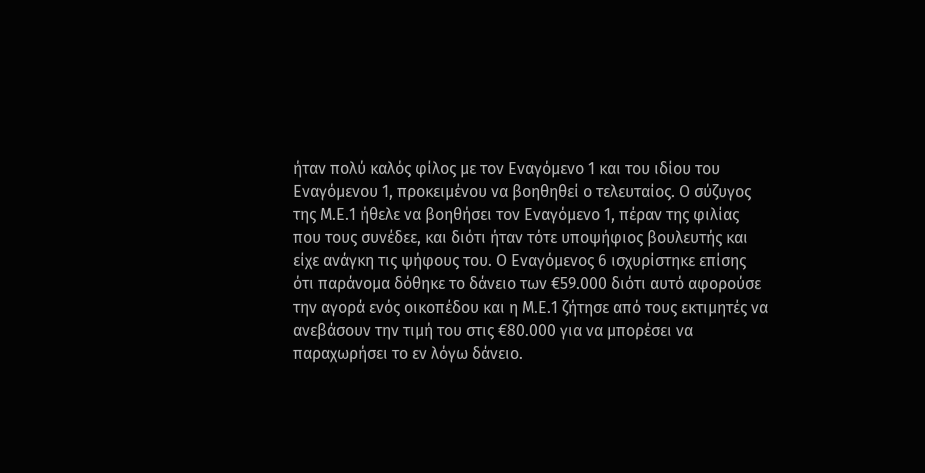ήταν πολύ καλός φίλος με τον Εναγόμενο 1 και του ιδίου του Εναγόμενου 1, προκειμένου να βοηθηθεί ο τελευταίος. Ο σύζυγος της Μ.Ε.1 ήθελε να βοηθήσει τον Εναγόμενο 1, πέραν της φιλίας που τους συνέδεε, και διότι ήταν τότε υποψήφιος βουλευτής και είχε ανάγκη τις ψήφους του. Ο Εναγόμενος 6 ισχυρίστηκε επίσης ότι παράνομα δόθηκε το δάνειο των €59.000 διότι αυτό αφορούσε την αγορά ενός οικοπέδου και η Μ.Ε.1 ζήτησε από τους εκτιμητές να ανεβάσουν την τιμή του στις €80.000 για να μπορέσει να παραχωρήσει το εν λόγω δάνειο.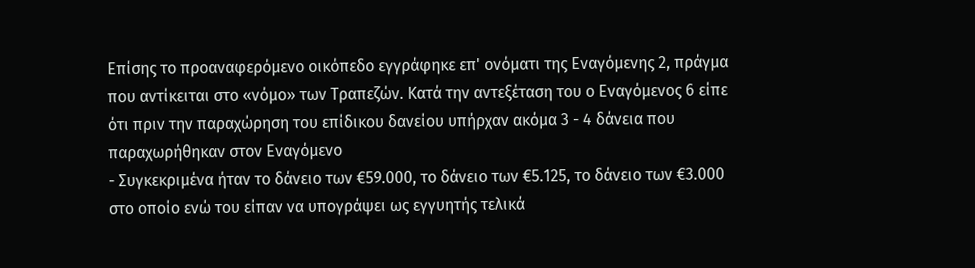Επίσης το προαναφερόμενο οικόπεδο εγγράφηκε επ' ονόματι της Εναγόμενης 2, πράγμα που αντίκειται στο «νόμο» των Τραπεζών. Κατά την αντεξέταση του ο Εναγόμενος 6 είπε ότι πριν την παραχώρηση του επίδικου δανείου υπήρχαν ακόμα 3 - 4 δάνεια που παραχωρήθηκαν στον Εναγόμενο
- Συγκεκριμένα ήταν το δάνειο των €59.000, το δάνειο των €5.125, το δάνειο των €3.000 στο οποίο ενώ του είπαν να υπογράψει ως εγγυητής τελικά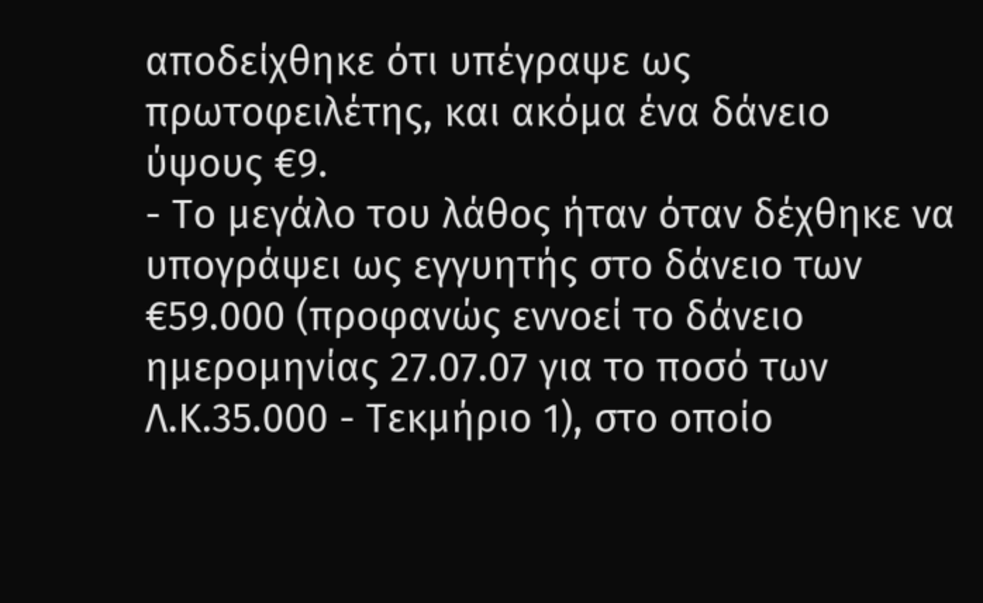αποδείχθηκε ότι υπέγραψε ως πρωτοφειλέτης, και ακόμα ένα δάνειο ύψους €9.
- Το μεγάλο του λάθος ήταν όταν δέχθηκε να υπογράψει ως εγγυητής στο δάνειο των €59.000 (προφανώς εννοεί το δάνειο ημερομηνίας 27.07.07 για το ποσό των Λ.Κ.35.000 - Τεκμήριο 1), στο οποίο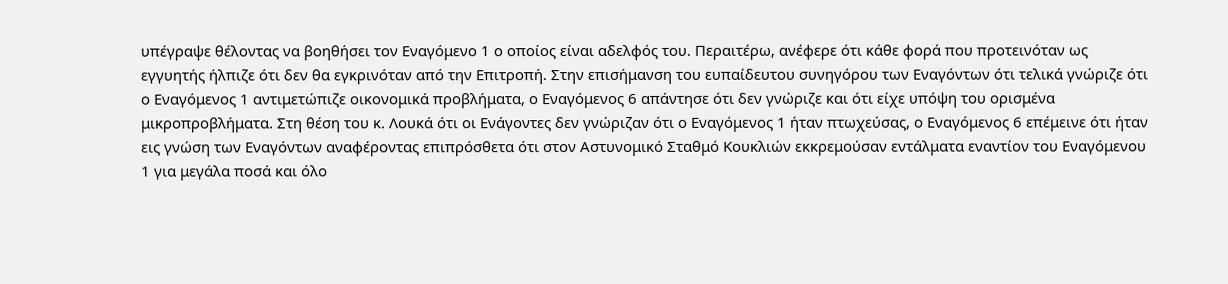υπέγραψε θέλοντας να βοηθήσει τον Εναγόμενο 1 ο οποίος είναι αδελφός του. Περαιτέρω, ανέφερε ότι κάθε φορά που προτεινόταν ως εγγυητής ήλπιζε ότι δεν θα εγκρινόταν από την Επιτροπή. Στην επισήμανση του ευπαίδευτου συνηγόρου των Εναγόντων ότι τελικά γνώριζε ότι ο Εναγόμενος 1 αντιμετώπιζε οικονομικά προβλήματα, ο Εναγόμενος 6 απάντησε ότι δεν γνώριζε και ότι είχε υπόψη του ορισμένα μικροπροβλήματα. Στη θέση του κ. Λουκά ότι οι Ενάγοντες δεν γνώριζαν ότι ο Εναγόμενος 1 ήταν πτωχεύσας, ο Εναγόμενος 6 επέμεινε ότι ήταν εις γνώση των Εναγόντων αναφέροντας επιπρόσθετα ότι στον Αστυνομικό Σταθμό Κουκλιών εκκρεμούσαν εντάλματα εναντίον του Εναγόμενου 1 για μεγάλα ποσά και όλο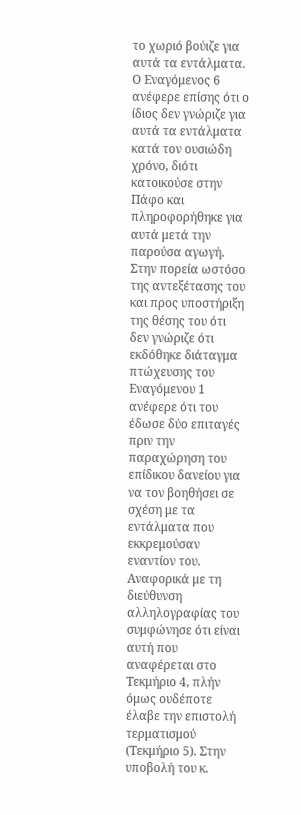το χωριό βούιζε για αυτά τα εντάλματα. Ο Εναγόμενος 6 ανέφερε επίσης ότι ο ίδιος δεν γνώριζε για αυτά τα εντάλματα κατά τον ουσιώδη χρόνο, διότι κατοικούσε στην Πάφο και πληροφορήθηκε για αυτά μετά την παρούσα αγωγή. Στην πορεία ωστόσο της αντεξέτασης του και προς υποστήριξη της θέσης του ότι δεν γνώριζε ότι εκδόθηκε διάταγμα πτώχευσης του Εναγόμενου 1 ανέφερε ότι του έδωσε δύο επιταγές πριν την παραχώρηση του επίδικου δανείου για να τον βοηθήσει σε σχέση με τα εντάλματα που εκκρεμούσαν εναντίον του. Αναφορικά με τη διεύθυνση αλληλογραφίας του συμφώνησε ότι είναι αυτή που αναφέρεται στο Τεκμήριο 4, πλήν όμως ουδέποτε έλαβε την επιστολή τερματισμού (Τεκμήριο 5). Στην υποβολή του κ.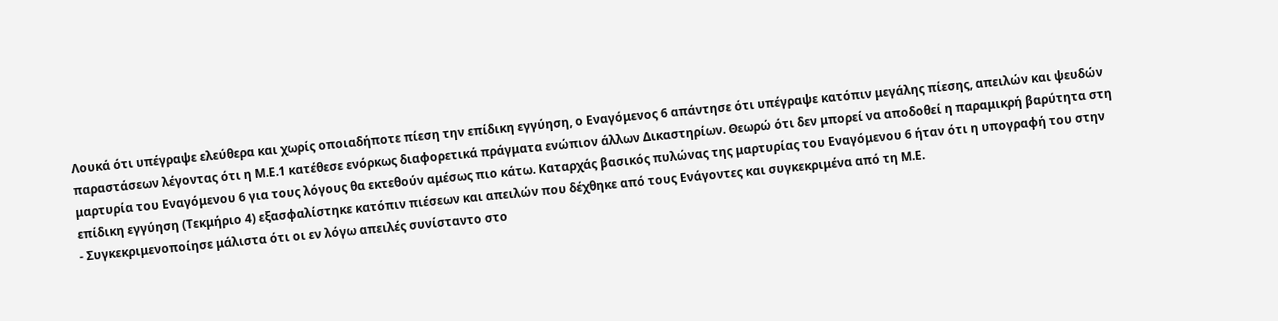Λουκά ότι υπέγραψε ελεύθερα και χωρίς οποιαδήποτε πίεση την επίδικη εγγύηση, ο Εναγόμενος 6 απάντησε ότι υπέγραψε κατόπιν μεγάλης πίεσης, απειλών και ψευδών παραστάσεων λέγοντας ότι η Μ.Ε.1 κατέθεσε ενόρκως διαφορετικά πράγματα ενώπιον άλλων Δικαστηρίων. Θεωρώ ότι δεν μπορεί να αποδοθεί η παραμικρή βαρύτητα στη μαρτυρία του Εναγόμενου 6 για τους λόγους θα εκτεθούν αμέσως πιο κάτω. Καταρχάς βασικός πυλώνας της μαρτυρίας του Εναγόμενου 6 ήταν ότι η υπογραφή του στην επίδικη εγγύηση (Τεκμήριο 4) εξασφαλίστηκε κατόπιν πιέσεων και απειλών που δέχθηκε από τους Ενάγοντες και συγκεκριμένα από τη Μ.Ε.
- Συγκεκριμενοποίησε μάλιστα ότι οι εν λόγω απειλές συνίσταντο στο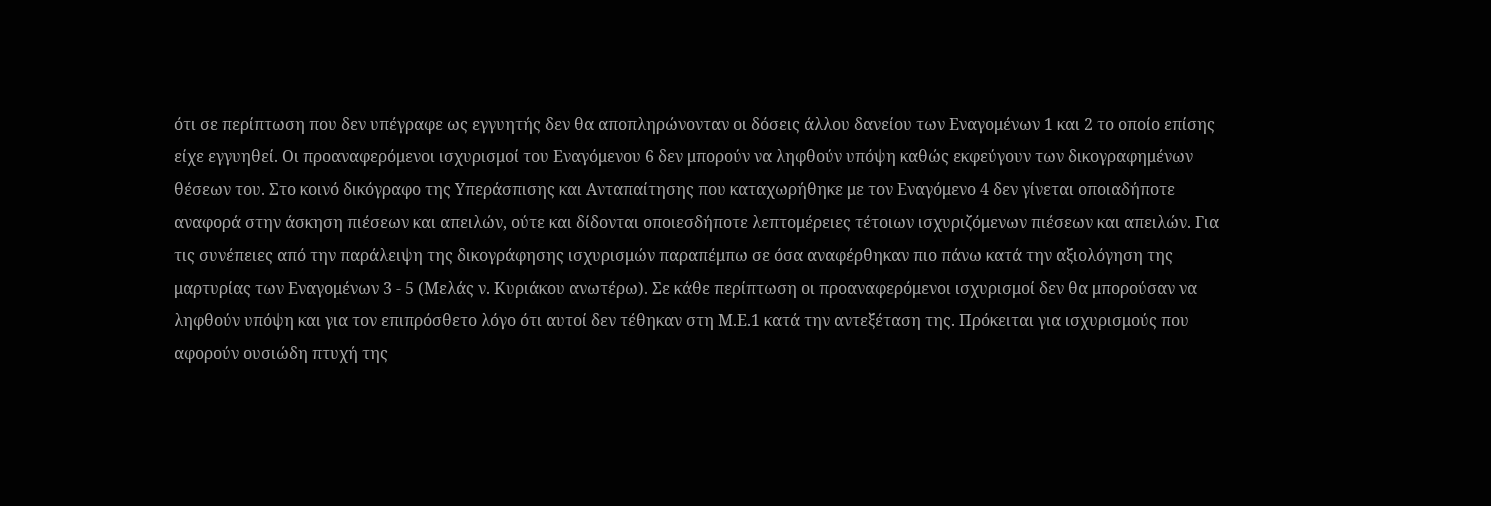ότι σε περίπτωση που δεν υπέγραφε ως εγγυητής δεν θα αποπληρώνονταν οι δόσεις άλλου δανείου των Εναγομένων 1 και 2 το οποίο επίσης είχε εγγυηθεί. Οι προαναφερόμενοι ισχυρισμοί του Εναγόμενου 6 δεν μπορούν να ληφθούν υπόψη καθώς εκφεύγουν των δικογραφημένων θέσεων του. Στο κοινό δικόγραφο της Υπεράσπισης και Ανταπαίτησης που καταχωρήθηκε με τον Εναγόμενο 4 δεν γίνεται οποιαδήποτε αναφορά στην άσκηση πιέσεων και απειλών, ούτε και δίδονται οποιεσδήποτε λεπτομέρειες τέτοιων ισχυριζόμενων πιέσεων και απειλών. Για τις συνέπειες από την παράλειψη της δικογράφησης ισχυρισμών παραπέμπω σε όσα αναφέρθηκαν πιο πάνω κατά την αξιολόγηση της μαρτυρίας των Εναγομένων 3 - 5 (Μελάς ν. Κυριάκου ανωτέρω). Σε κάθε περίπτωση οι προαναφερόμενοι ισχυρισμοί δεν θα μπορούσαν να ληφθούν υπόψη και για τον επιπρόσθετο λόγο ότι αυτοί δεν τέθηκαν στη Μ.Ε.1 κατά την αντεξέταση της. Πρόκειται για ισχυρισμούς που αφορούν ουσιώδη πτυχή της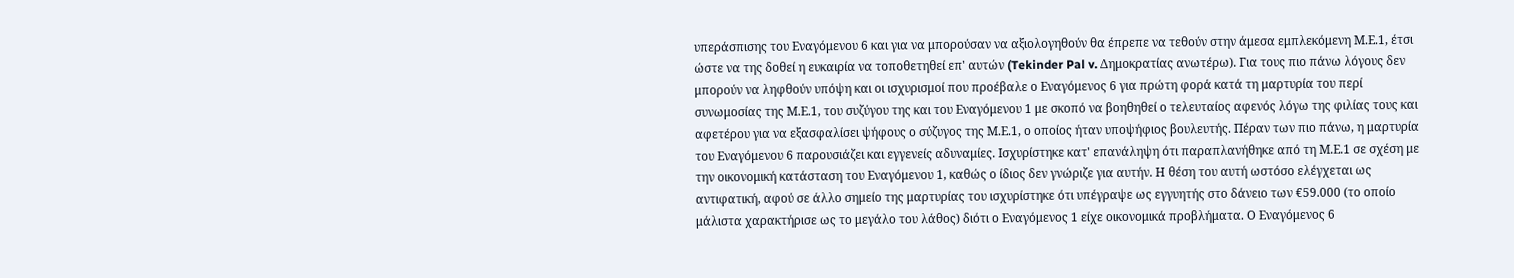υπεράσπισης του Εναγόμενου 6 και για να μπορούσαν να αξιολογηθούν θα έπρεπε να τεθούν στην άμεσα εμπλεκόμενη Μ.Ε.1, έτσι ώστε να της δοθεί η ευκαιρία να τοποθετηθεί επ' αυτών (Tekinder Pal v. Δημοκρατίας ανωτέρω). Για τους πιο πάνω λόγους δεν μπορούν να ληφθούν υπόψη και οι ισχυρισμοί που προέβαλε ο Εναγόμενος 6 για πρώτη φορά κατά τη μαρτυρία του περί συνωμοσίας της Μ.Ε.1, του συζύγου της και του Εναγόμενου 1 με σκοπό να βοηθηθεί ο τελευταίος αφενός λόγω της φιλίας τους και αφετέρου για να εξασφαλίσει ψήφους ο σύζυγος της Μ.Ε.1, ο οποίος ήταν υποψήφιος βουλευτής. Πέραν των πιο πάνω, η μαρτυρία του Εναγόμενου 6 παρουσιάζει και εγγενείς αδυναμίες. Ισχυρίστηκε κατ' επανάληψη ότι παραπλανήθηκε από τη Μ.Ε.1 σε σχέση με την οικονομική κατάσταση του Εναγόμενου 1, καθώς ο ίδιος δεν γνώριζε για αυτήν. Η θέση του αυτή ωστόσο ελέγχεται ως αντιφατική, αφού σε άλλο σημείο της μαρτυρίας του ισχυρίστηκε ότι υπέγραψε ως εγγυητής στο δάνειο των €59.000 (το οποίο μάλιστα χαρακτήρισε ως το μεγάλο του λάθος) διότι ο Εναγόμενος 1 είχε οικονομικά προβλήματα. Ο Εναγόμενος 6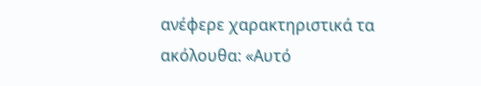ανέφερε χαρακτηριστικά τα ακόλουθα: «Αυτό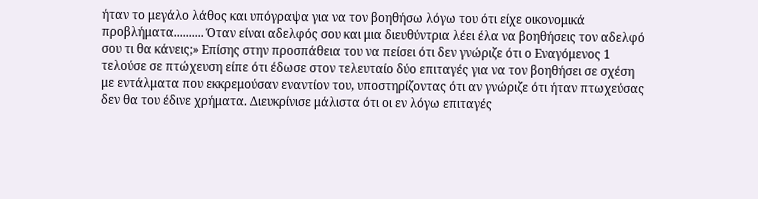ήταν το μεγάλο λάθος και υπόγραψα για να τον βοηθήσω λόγω του ότι είχε οικονομικά προβλήματα.......... Όταν είναι αδελφός σου και μια διευθύντρια λέει έλα να βοηθήσεις τον αδελφό σου τι θα κάνεις;» Επίσης στην προσπάθεια του να πείσει ότι δεν γνώριζε ότι ο Εναγόμενος 1 τελούσε σε πτώχευση είπε ότι έδωσε στον τελευταίο δύο επιταγές για να τον βοηθήσει σε σχέση με εντάλματα που εκκρεμούσαν εναντίον του, υποστηρίζοντας ότι αν γνώριζε ότι ήταν πτωχεύσας δεν θα του έδινε χρήματα. Διευκρίνισε μάλιστα ότι οι εν λόγω επιταγές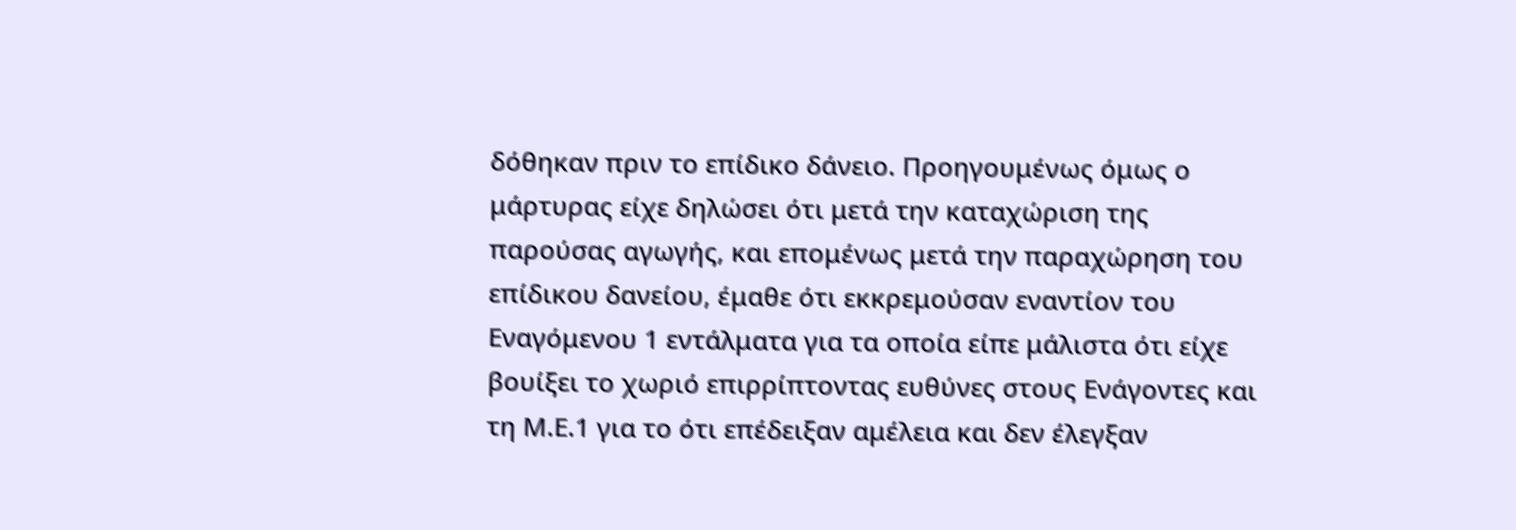δόθηκαν πριν το επίδικο δάνειο. Προηγουμένως όμως ο μάρτυρας είχε δηλώσει ότι μετά την καταχώριση της παρούσας αγωγής, και επομένως μετά την παραχώρηση του επίδικου δανείου, έμαθε ότι εκκρεμούσαν εναντίον του Εναγόμενου 1 εντάλματα για τα οποία είπε μάλιστα ότι είχε βουίξει το χωριό επιρρίπτοντας ευθύνες στους Ενάγοντες και τη Μ.Ε.1 για το ότι επέδειξαν αμέλεια και δεν έλεγξαν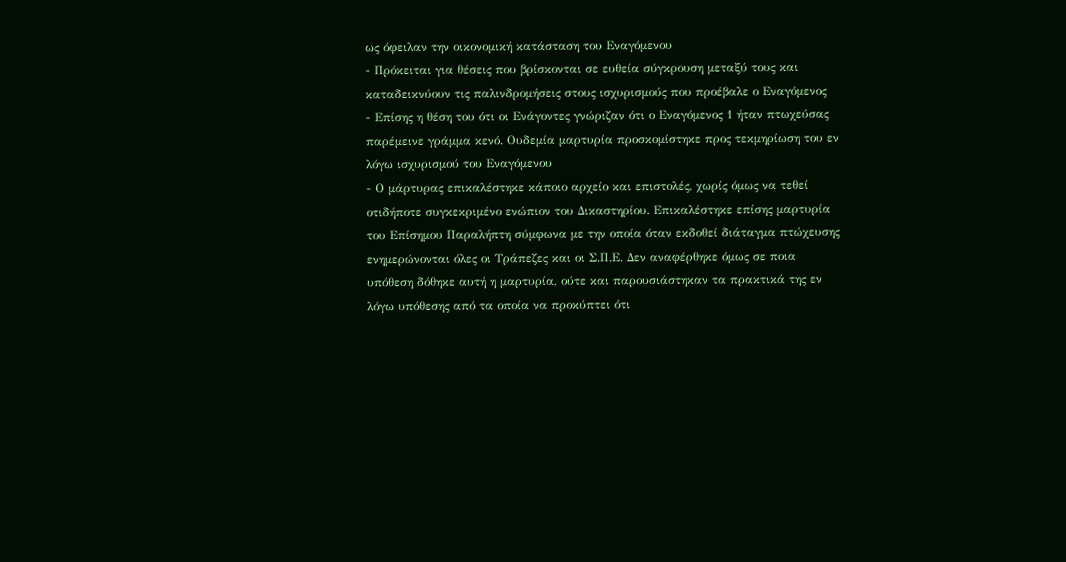ως όφειλαν την οικονομική κατάσταση του Εναγόμενου
- Πρόκειται για θέσεις που βρίσκονται σε ευθεία σύγκρουση μεταξύ τους και καταδεικνύουν τις παλινδρομήσεις στους ισχυρισμούς που προέβαλε ο Εναγόμενος
- Επίσης η θέση του ότι οι Ενάγοντες γνώριζαν ότι ο Εναγόμενος 1 ήταν πτωχεύσας παρέμεινε γράμμα κενό. Ουδεμία μαρτυρία προσκομίστηκε προς τεκμηρίωση του εν λόγω ισχυρισμού του Εναγόμενου
- Ο μάρτυρας επικαλέστηκε κάποιο αρχείο και επιστολές, χωρίς όμως να τεθεί οτιδήποτε συγκεκριμένο ενώπιον του Δικαστηρίου. Επικαλέστηκε επίσης μαρτυρία του Επίσημου Παραλήπτη σύμφωνα με την οποία όταν εκδοθεί διάταγμα πτώχευσης ενημερώνονται όλες οι Τράπεζες και οι Σ.Π.Ε. Δεν αναφέρθηκε όμως σε ποια υπόθεση δόθηκε αυτή η μαρτυρία, ούτε και παρουσιάστηκαν τα πρακτικά της εν λόγω υπόθεσης από τα οποία να προκύπτει ότι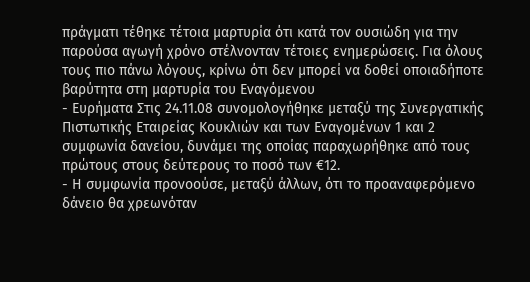πράγματι τέθηκε τέτοια μαρτυρία ότι κατά τον ουσιώδη για την παρούσα αγωγή χρόνο στέλνονταν τέτοιες ενημερώσεις. Για όλους τους πιο πάνω λόγους, κρίνω ότι δεν μπορεί να δοθεί οποιαδήποτε βαρύτητα στη μαρτυρία του Εναγόμενου
- Ευρήματα Στις 24.11.08 συνομολογήθηκε μεταξύ της Συνεργατικής Πιστωτικής Εταιρείας Κουκλιών και των Εναγομένων 1 και 2 συμφωνία δανείου, δυνάμει της οποίας παραχωρήθηκε από τους πρώτους στους δεύτερους το ποσό των €12.
- Η συμφωνία προνοούσε, μεταξύ άλλων, ότι το προαναφερόμενο δάνειο θα χρεωνόταν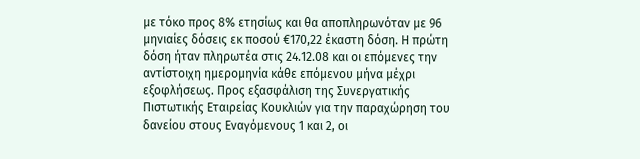με τόκο προς 8% ετησίως και θα αποπληρωνόταν με 96 μηνιαίες δόσεις εκ ποσού €170,22 έκαστη δόση. Η πρώτη δόση ήταν πληρωτέα στις 24.12.08 και οι επόμενες την αντίστοιχη ημερομηνία κάθε επόμενου μήνα μέχρι εξοφλήσεως. Προς εξασφάλιση της Συνεργατικής Πιστωτικής Εταιρείας Κουκλιών για την παραχώρηση του δανείου στους Εναγόμενους 1 και 2, οι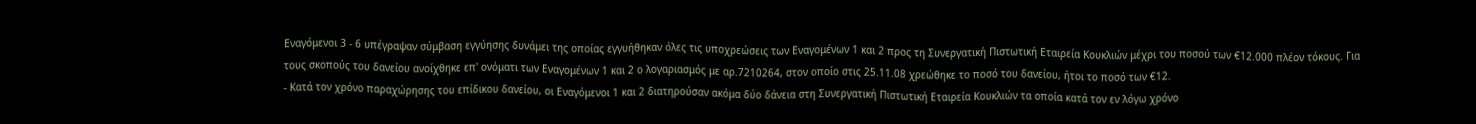Εναγόμενοι 3 - 6 υπέγραψαν σύμβαση εγγύησης δυνάμει της οποίας εγγυήθηκαν όλες τις υποχρεώσεις των Εναγομένων 1 και 2 προς τη Συνεργατική Πιστωτική Εταιρεία Κουκλιών μέχρι του ποσού των €12.000 πλέον τόκους. Για τους σκοπούς του δανείου ανοίχθηκε επ' ονόματι των Εναγομένων 1 και 2 ο λογαριασμός με αρ.7210264, στον οποίο στις 25.11.08 χρεώθηκε το ποσό του δανείου, ήτοι το ποσό των €12.
- Κατά τον χρόνο παραχώρησης του επίδικου δανείου, οι Εναγόμενοι 1 και 2 διατηρούσαν ακόμα δύο δάνεια στη Συνεργατική Πιστωτική Εταιρεία Κουκλιών τα οποία κατά τον εν λόγω χρόνο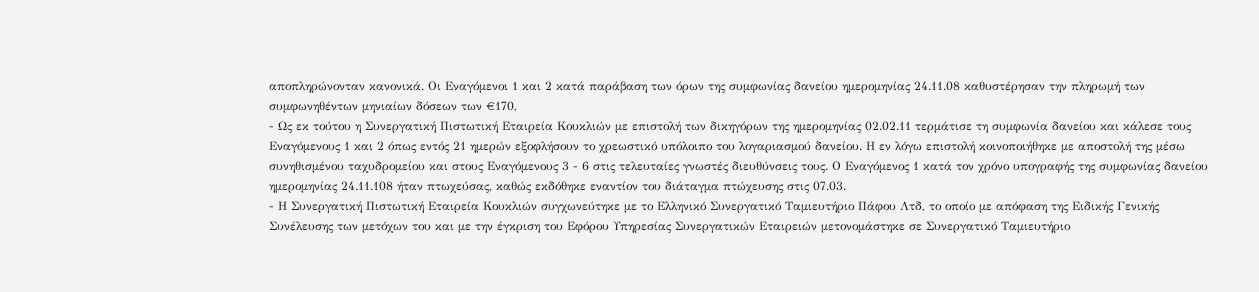αποπληρώνονταν κανονικά. Οι Εναγόμενοι 1 και 2 κατά παράβαση των όρων της συμφωνίας δανείου ημερομηνίας 24.11.08 καθυστέρησαν την πληρωμή των συμφωνηθέντων μηνιαίων δόσεων των €170,
- Ως εκ τούτου η Συνεργατική Πιστωτική Εταιρεία Κουκλιών με επιστολή των δικηγόρων της ημερομηνίας 02.02.11 τερμάτισε τη συμφωνία δανείου και κάλεσε τους Εναγόμενους 1 και 2 όπως εντός 21 ημερών εξοφλήσουν το χρεωστικό υπόλοιπο του λογαριασμού δανείου. Η εν λόγω επιστολή κοινοποιήθηκε με αποστολή της μέσω συνηθισμένου ταχυδρομείου και στους Εναγόμενους 3 - 6 στις τελευταίες γνωστές διευθύνσεις τους. Ο Εναγόμενος 1 κατά τον χρόνο υπογραφής της συμφωνίας δανείου ημερομηνίας 24.11.108 ήταν πτωχεύσας, καθώς εκδόθηκε εναντίον του διάταγμα πτώχευσης στις 07.03.
- Η Συνεργατική Πιστωτική Εταιρεία Κουκλιών συγχωνεύτηκε με το Ελληνικό Συνεργατικό Ταμιευτήριο Πάφου Λτδ, το οποίο με απόφαση της Ειδικής Γενικής Συνέλευσης των μετόχων του και με την έγκριση του Εφόρου Υπηρεσίας Συνεργατικών Εταιρειών μετονομάστηκε σε Συνεργατικό Ταμιευτήριο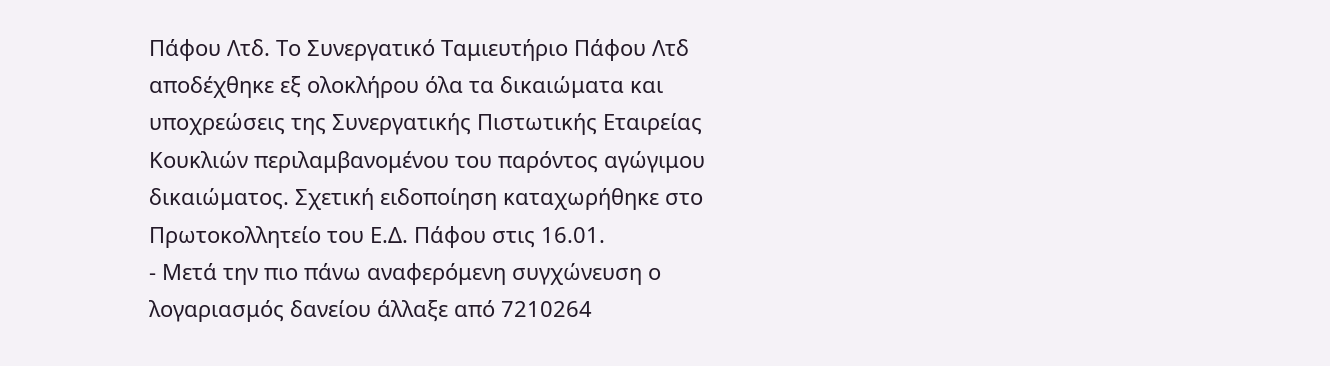Πάφου Λτδ. Το Συνεργατικό Ταμιευτήριο Πάφου Λτδ αποδέχθηκε εξ ολοκλήρου όλα τα δικαιώματα και υποχρεώσεις της Συνεργατικής Πιστωτικής Εταιρείας Κουκλιών περιλαμβανομένου του παρόντος αγώγιμου δικαιώματος. Σχετική ειδοποίηση καταχωρήθηκε στο Πρωτοκολλητείο του Ε.Δ. Πάφου στις 16.01.
- Μετά την πιο πάνω αναφερόμενη συγχώνευση ο λογαριασμός δανείου άλλαξε από 7210264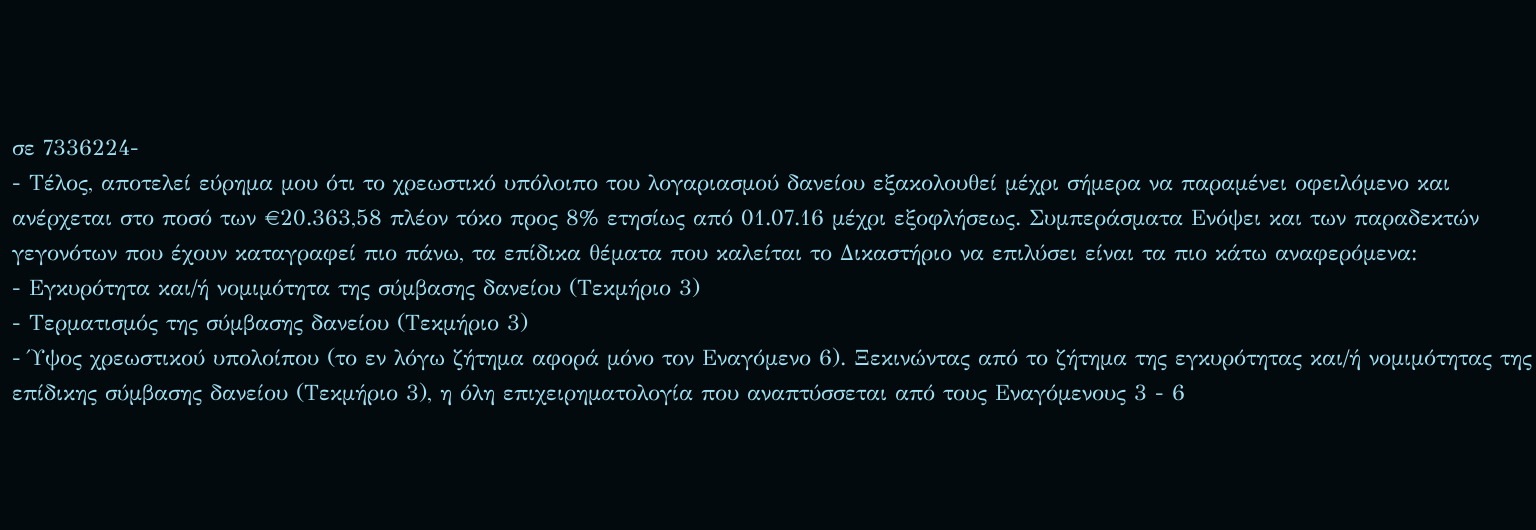σε 7336224-
- Τέλος, αποτελεί εύρημα μου ότι το χρεωστικό υπόλοιπο του λογαριασμού δανείου εξακολουθεί μέχρι σήμερα να παραμένει οφειλόμενο και ανέρχεται στο ποσό των €20.363,58 πλέον τόκο προς 8% ετησίως από 01.07.16 μέχρι εξοφλήσεως. Συμπεράσματα Ενόψει και των παραδεκτών γεγονότων που έχουν καταγραφεί πιο πάνω, τα επίδικα θέματα που καλείται το Δικαστήριο να επιλύσει είναι τα πιο κάτω αναφερόμενα:
- Εγκυρότητα και/ή νομιμότητα της σύμβασης δανείου (Τεκμήριο 3)
- Τερματισμός της σύμβασης δανείου (Τεκμήριο 3)
- Ύψος χρεωστικού υπολοίπου (το εν λόγω ζήτημα αφορά μόνο τον Εναγόμενο 6). Ξεκινώντας από το ζήτημα της εγκυρότητας και/ή νομιμότητας της επίδικης σύμβασης δανείου (Τεκμήριο 3), η όλη επιχειρηματολογία που αναπτύσσεται από τους Εναγόμενους 3 - 6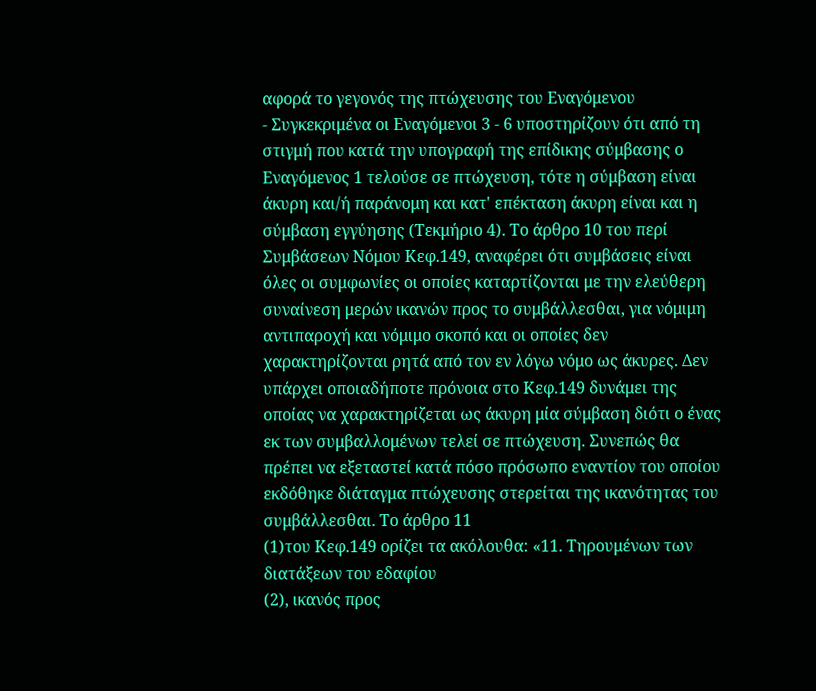αφορά το γεγονός της πτώχευσης του Εναγόμενου
- Συγκεκριμένα οι Εναγόμενοι 3 - 6 υποστηρίζουν ότι από τη στιγμή που κατά την υπογραφή της επίδικης σύμβασης ο Εναγόμενος 1 τελούσε σε πτώχευση, τότε η σύμβαση είναι άκυρη και/ή παράνομη και κατ' επέκταση άκυρη είναι και η σύμβαση εγγύησης (Τεκμήριο 4). Το άρθρο 10 του περί Συμβάσεων Νόμου Κεφ.149, αναφέρει ότι συμβάσεις είναι όλες οι συμφωνίες οι οποίες καταρτίζονται με την ελεύθερη συναίνεση μερών ικανών προς το συμβάλλεσθαι, για νόμιμη αντιπαροχή και νόμιμο σκοπό και οι οποίες δεν χαρακτηρίζονται ρητά από τον εν λόγω νόμο ως άκυρες. Δεν υπάρχει οποιαδήποτε πρόνοια στο Κεφ.149 δυνάμει της οποίας να χαρακτηρίζεται ως άκυρη μία σύμβαση διότι ο ένας εκ των συμβαλλομένων τελεί σε πτώχευση. Συνεπώς θα πρέπει να εξεταστεί κατά πόσο πρόσωπο εναντίον του οποίου εκδόθηκε διάταγμα πτώχευσης στερείται της ικανότητας του συμβάλλεσθαι. Το άρθρο 11
(1)του Κεφ.149 ορίζει τα ακόλουθα: «11. Τηρουμένων των διατάξεων του εδαφίου
(2), ικανός προς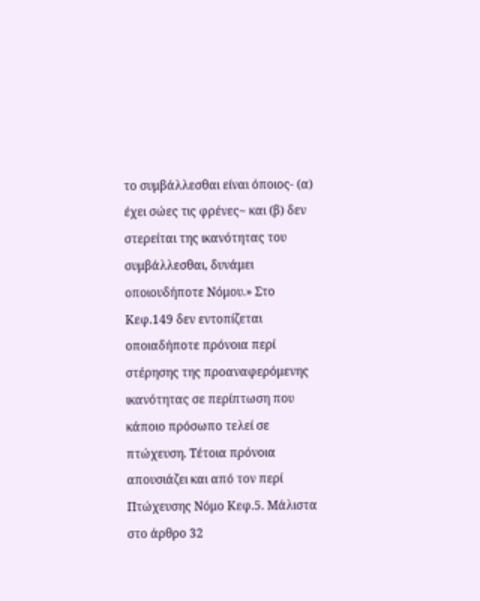το συμβάλλεσθαι είναι όποιος- (α) έχει σώες τις φρένες~ και (β) δεν στερείται της ικανότητας του συμβάλλεσθαι, δυνάμει οποιουδήποτε Νόμου.» Στο Κεφ.149 δεν εντοπίζεται οποιαδήποτε πρόνοια περί στέρησης της προαναφερόμενης ικανότητας σε περίπτωση που κάποιο πρόσωπο τελεί σε πτώχευση. Τέτοια πρόνοια απουσιάζει και από τον περί Πτώχευσης Νόμο Κεφ.5. Μάλιστα στο άρθρο 32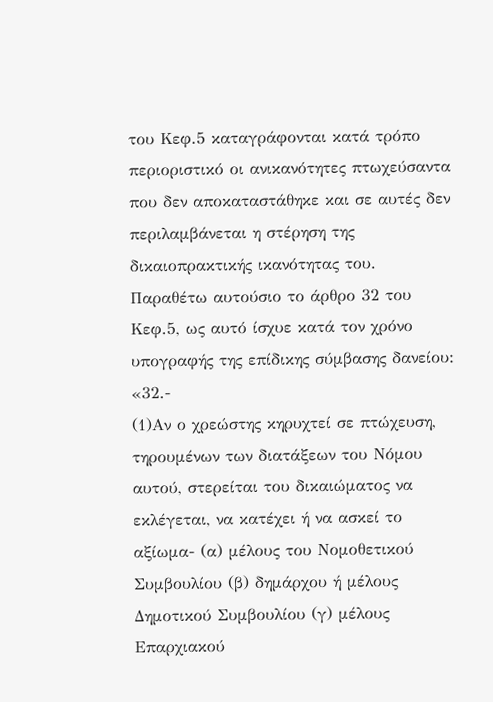του Κεφ.5 καταγράφονται κατά τρόπο περιοριστικό οι ανικανότητες πτωχεύσαντα που δεν αποκαταστάθηκε και σε αυτές δεν περιλαμβάνεται η στέρηση της δικαιοπρακτικής ικανότητας του. Παραθέτω αυτούσιο το άρθρο 32 του Κεφ.5, ως αυτό ίσχυε κατά τον χρόνο υπογραφής της επίδικης σύμβασης δανείου: «32.-
(1)Αν ο χρεώστης κηρυχτεί σε πτώχευση, τηρουμένων των διατάξεων του Νόμου αυτού, στερείται του δικαιώματος να εκλέγεται, να κατέχει ή να ασκεί το αξίωμα- (α) μέλους του Νομοθετικού Συμβουλίου (β) δημάρχου ή μέλους Δημοτικού Συμβουλίου (γ) μέλους Επαρχιακού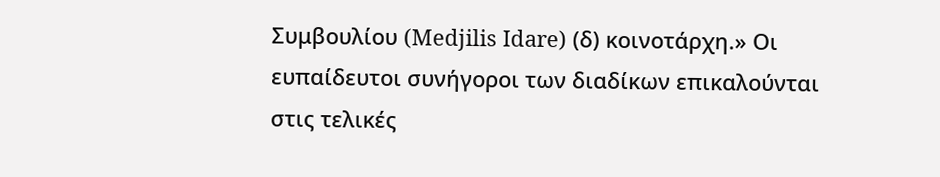Συμβουλίου (Medjilis Idare) (δ) κοινοτάρχη.» Οι ευπαίδευτοι συνήγοροι των διαδίκων επικαλούνται στις τελικές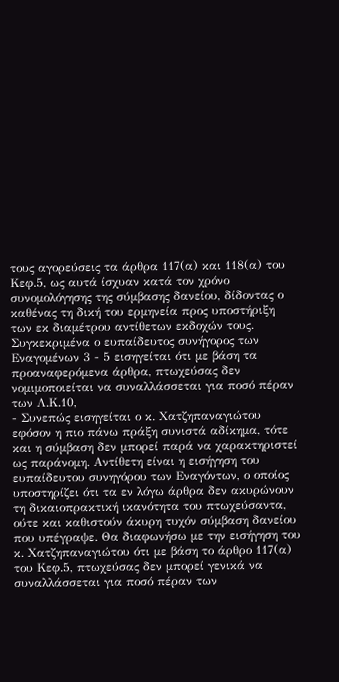τους αγορεύσεις τα άρθρα 117(α) και 118(α) του Κεφ.5, ως αυτά ίσχυαν κατά τον χρόνο συνομολόγησης της σύμβασης δανείου, δίδοντας ο καθένας τη δική του ερμηνεία προς υποστήριξη των εκ διαμέτρου αντίθετων εκδοχών τους. Συγκεκριμένα ο ευπαίδευτος συνήγορος των Εναγομένων 3 - 5 εισηγείται ότι με βάση τα προαναφερόμενα άρθρα, πτωχεύσας δεν νομιμοποιείται να συναλλάσσεται για ποσό πέραν των Λ.Κ.10,
- Συνεπώς εισηγείται ο κ. Χατζηπαναγιώτου εφόσον η πιο πάνω πράξη συνιστά αδίκημα, τότε και η σύμβαση δεν μπορεί παρά να χαρακτηριστεί ως παράνομη. Αντίθετη είναι η εισήγηση του ευπαίδευτου συνηγόρου των Εναγόντων, ο οποίος υποστηρίζει ότι τα εν λόγω άρθρα δεν ακυρώνουν τη δικαιοπρακτική ικανότητα του πτωχεύσαντα, ούτε και καθιστούν άκυρη τυχόν σύμβαση δανείου που υπέγραψε. Θα διαφωνήσω με την εισήγηση του κ. Χατζηπαναγιώτου ότι με βάση το άρθρο 117(α) του Κεφ.5, πτωχεύσας δεν μπορεί γενικά να συναλλάσσεται για ποσό πέραν των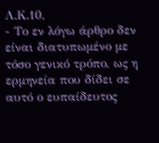Λ.Κ.10,
- Το εν λόγω άρθρο δεν είναι διατυπωμένο με τόσο γενικό τρόπο, ως η ερμηνεία που δίδει σε αυτό ο ευπαίδευτος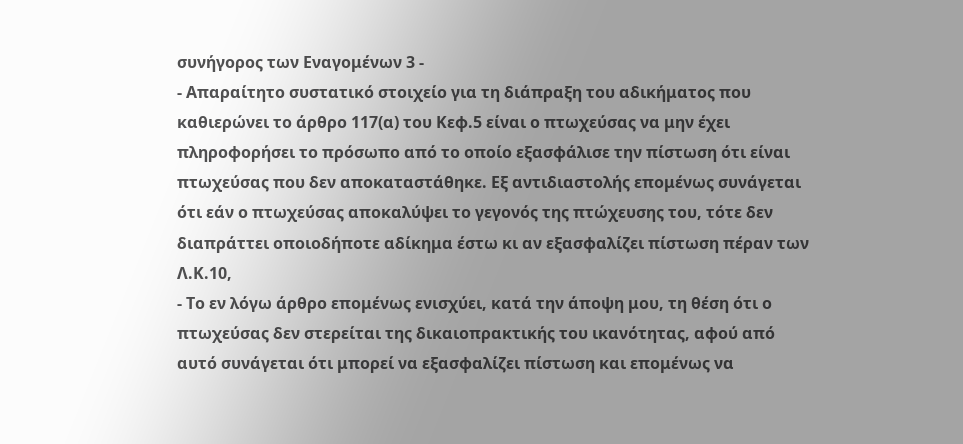συνήγορος των Εναγομένων 3 -
- Απαραίτητο συστατικό στοιχείο για τη διάπραξη του αδικήματος που καθιερώνει το άρθρο 117(α) του Κεφ.5 είναι ο πτωχεύσας να μην έχει πληροφορήσει το πρόσωπο από το οποίο εξασφάλισε την πίστωση ότι είναι πτωχεύσας που δεν αποκαταστάθηκε. Εξ αντιδιαστολής επομένως συνάγεται ότι εάν ο πτωχεύσας αποκαλύψει το γεγονός της πτώχευσης του, τότε δεν διαπράττει οποιοδήποτε αδίκημα έστω κι αν εξασφαλίζει πίστωση πέραν των Λ.Κ.10,
- Το εν λόγω άρθρο επομένως ενισχύει, κατά την άποψη μου, τη θέση ότι ο πτωχεύσας δεν στερείται της δικαιοπρακτικής του ικανότητας, αφού από αυτό συνάγεται ότι μπορεί να εξασφαλίζει πίστωση και επομένως να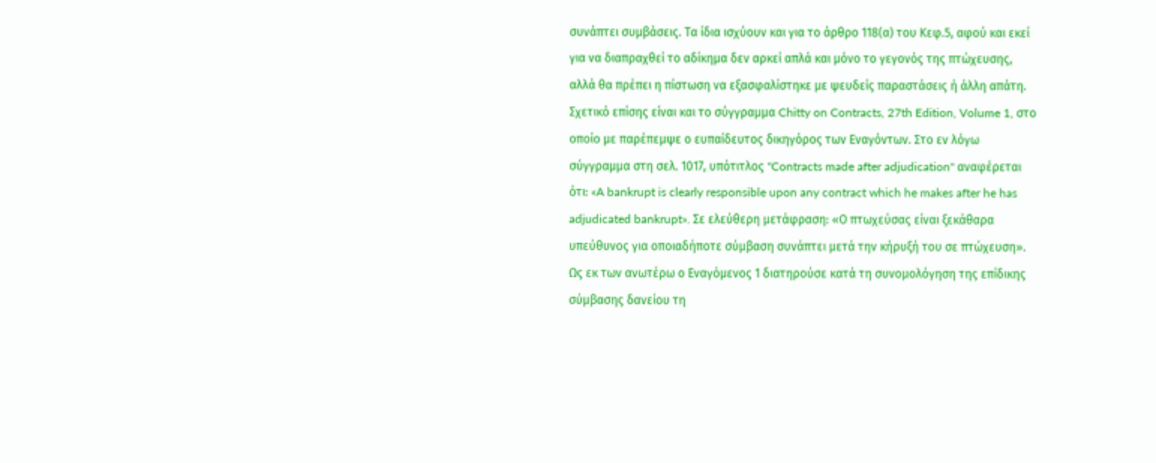συνάπτει συμβάσεις. Τα ίδια ισχύουν και για το άρθρο 118(α) του Κεφ.5, αφού και εκεί για να διαπραχθεί το αδίκημα δεν αρκεί απλά και μόνο το γεγονός της πτώχευσης, αλλά θα πρέπει η πίστωση να εξασφαλίστηκε με ψευδείς παραστάσεις ή άλλη απάτη. Σχετικό επίσης είναι και το σύγγραμμα Chitty on Contracts, 27th Edition, Volume 1, στο οποίο με παρέπεμψε ο ευπαίδευτος δικηγόρος των Εναγόντων. Στο εν λόγω σύγγραμμα στη σελ. 1017, υπότιτλος "Contracts made after adjudication" αναφέρεται ότι: «A bankrupt is clearly responsible upon any contract which he makes after he has adjudicated bankrupt». Σε ελεύθερη μετάφραση: «Ο πτωχεύσας είναι ξεκάθαρα υπεύθυνος για οποιαδήποτε σύμβαση συνάπτει μετά την κήρυξή του σε πτώχευση». Ως εκ των ανωτέρω ο Εναγόμενος 1 διατηρούσε κατά τη συνομολόγηση της επίδικης σύμβασης δανείου τη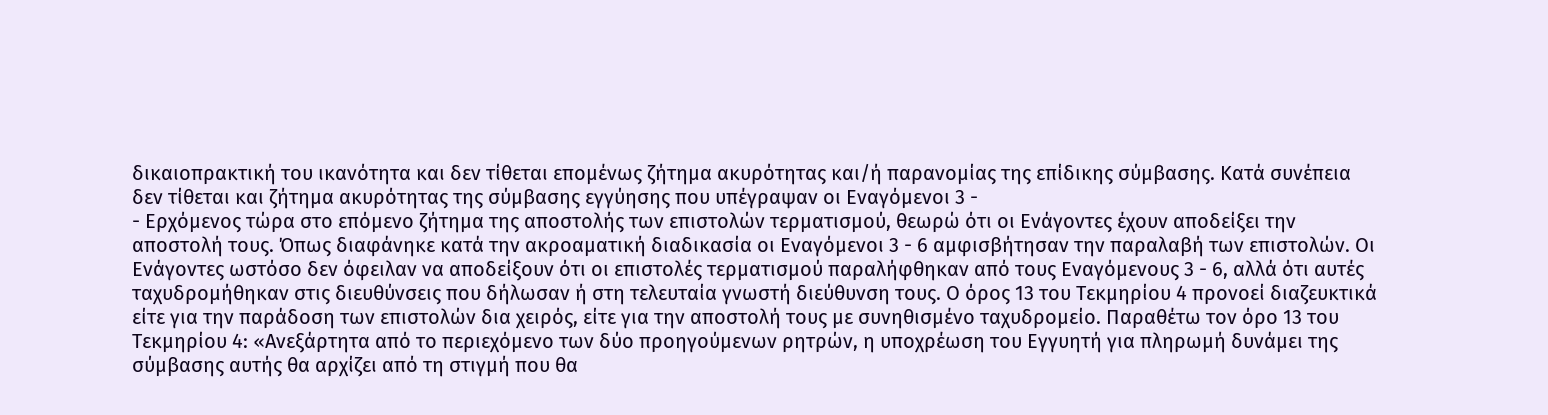δικαιοπρακτική του ικανότητα και δεν τίθεται επομένως ζήτημα ακυρότητας και/ή παρανομίας της επίδικης σύμβασης. Κατά συνέπεια δεν τίθεται και ζήτημα ακυρότητας της σύμβασης εγγύησης που υπέγραψαν οι Εναγόμενοι 3 -
- Ερχόμενος τώρα στο επόμενο ζήτημα της αποστολής των επιστολών τερματισμού, θεωρώ ότι οι Ενάγοντες έχουν αποδείξει την αποστολή τους. Όπως διαφάνηκε κατά την ακροαματική διαδικασία οι Εναγόμενοι 3 - 6 αμφισβήτησαν την παραλαβή των επιστολών. Οι Ενάγοντες ωστόσο δεν όφειλαν να αποδείξουν ότι οι επιστολές τερματισμού παραλήφθηκαν από τους Εναγόμενους 3 - 6, αλλά ότι αυτές ταχυδρομήθηκαν στις διευθύνσεις που δήλωσαν ή στη τελευταία γνωστή διεύθυνση τους. Ο όρος 13 του Τεκμηρίου 4 προνοεί διαζευκτικά είτε για την παράδοση των επιστολών δια χειρός, είτε για την αποστολή τους με συνηθισμένο ταχυδρομείο. Παραθέτω τον όρο 13 του Τεκμηρίου 4: «Aνεξάρτητα από το περιεχόμενο των δύο προηγούμενων ρητρών, η υποχρέωση του Εγγυητή για πληρωμή δυνάμει της σύμβασης αυτής θα αρχίζει από τη στιγμή που θα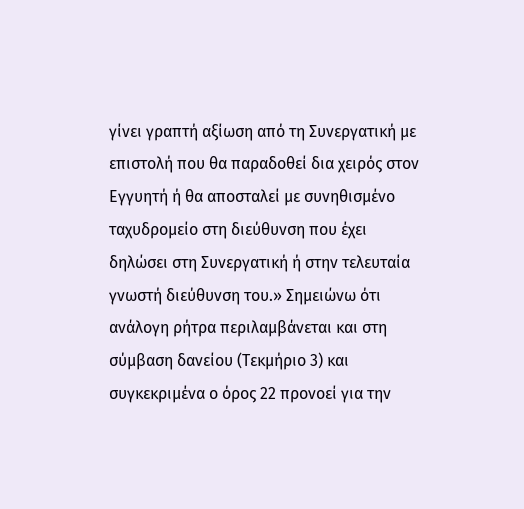γίνει γραπτή αξίωση από τη Συνεργατική με επιστολή που θα παραδοθεί δια χειρός στον Εγγυητή ή θα αποσταλεί με συνηθισμένο ταχυδρομείο στη διεύθυνση που έχει δηλώσει στη Συνεργατική ή στην τελευταία γνωστή διεύθυνση του.» Σημειώνω ότι ανάλογη ρήτρα περιλαμβάνεται και στη σύμβαση δανείου (Τεκμήριο 3) και συγκεκριμένα ο όρος 22 προνοεί για την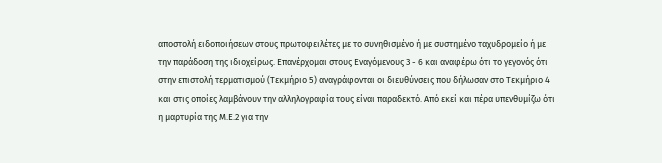αποστολή ειδοποιήσεων στους πρωτοφειλέτες με το συνηθισμένο ή με συστημένο ταχυδρομείο ή με την παράδοση της ιδιοχείρως. Επανέρχομαι στους Εναγόμενους 3 - 6 και αναφέρω ότι το γεγονός ότι στην επιστολή τερματισμού (Τεκμήριο 5) αναγράφονται οι διευθύνσεις που δήλωσαν στο Τεκμήριο 4 και στις οποίες λαμβάνουν την αλληλογραφία τους είναι παραδεκτό. Από εκεί και πέρα υπενθυμίζω ότι η μαρτυρία της Μ.Ε.2 για την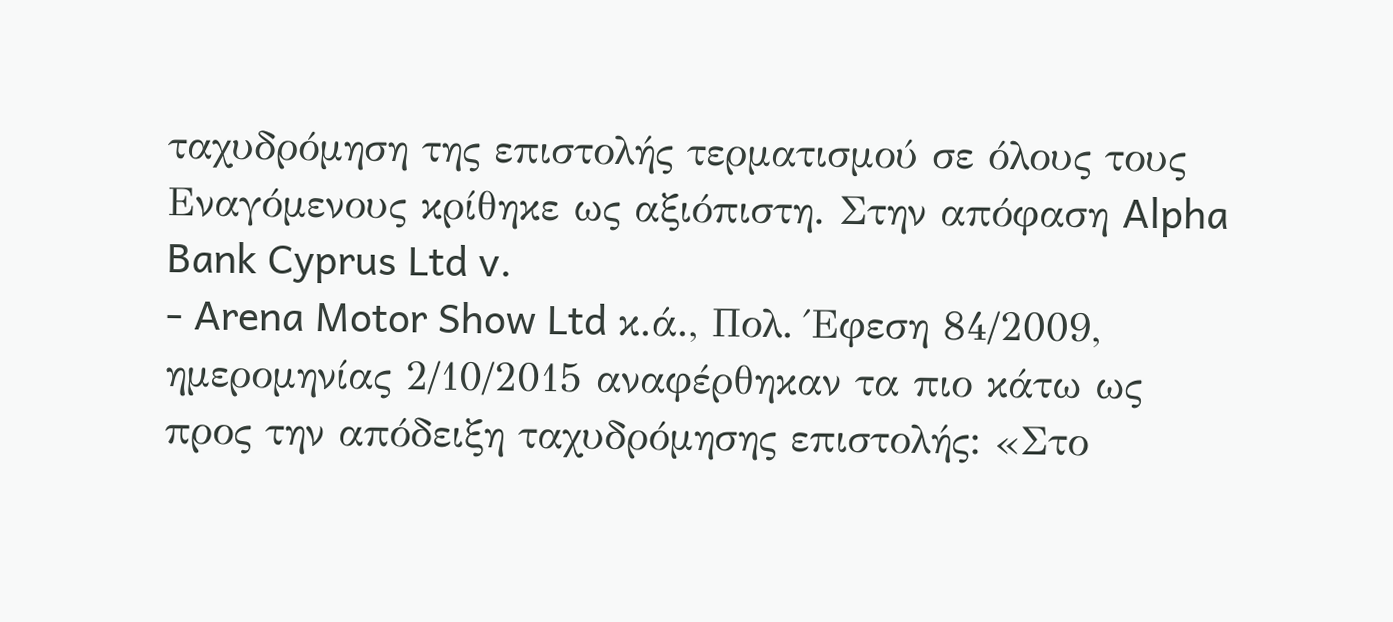ταχυδρόμηση της επιστολής τερματισμού σε όλους τους Εναγόμενους κρίθηκε ως αξιόπιστη. Στην απόφαση Alpha Bank Cyprus Ltd v.
- Arena Motor Show Ltd κ.ά., Πολ. Έφεση 84/2009, ημερομηνίας 2/10/2015 αναφέρθηκαν τα πιο κάτω ως προς την απόδειξη ταχυδρόμησης επιστολής: «Στο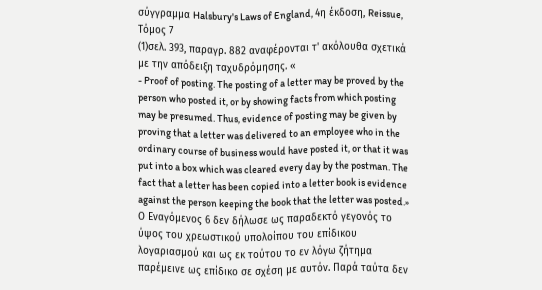σύγγραμμα Halsbury's Laws of England, 4η έκδοση, Reissue, Τόμος 7
(1)σελ. 393, παραγρ. 882 αναφέρονται τ' ακόλουθα σχετικά με την απόδειξη ταχυδρόμησης. «
- Proof of posting. The posting of a letter may be proved by the person who posted it, or by showing facts from which posting may be presumed. Thus, evidence of posting may be given by proving that a letter was delivered to an employee who in the ordinary course of business would have posted it, or that it was put into a box which was cleared every day by the postman. The fact that a letter has been copied into a letter book is evidence against the person keeping the book that the letter was posted.» Ο Εναγόμενος 6 δεν δήλωσε ως παραδεκτό γεγονός το ύψος του χρεωστικού υπολοίπου του επίδικου λογαριασμού και ως εκ τούτου το εν λόγω ζήτημα παρέμεινε ως επίδικο σε σχέση με αυτόν. Παρά ταύτα δεν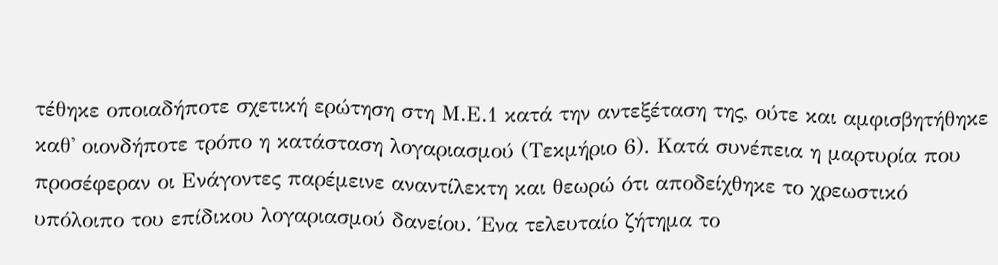τέθηκε οποιαδήποτε σχετική ερώτηση στη Μ.Ε.1 κατά την αντεξέταση της, ούτε και αμφισβητήθηκε καθ' οιονδήποτε τρόπο η κατάσταση λογαριασμού (Τεκμήριο 6). Κατά συνέπεια η μαρτυρία που προσέφεραν οι Ενάγοντες παρέμεινε αναντίλεκτη και θεωρώ ότι αποδείχθηκε το χρεωστικό υπόλοιπο του επίδικου λογαριασμού δανείου. Ένα τελευταίο ζήτημα το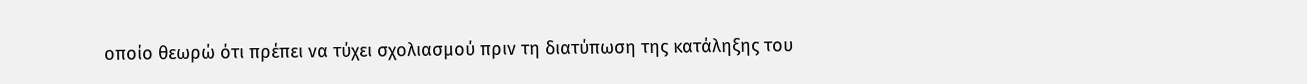οποίο θεωρώ ότι πρέπει να τύχει σχολιασμού πριν τη διατύπωση της κατάληξης του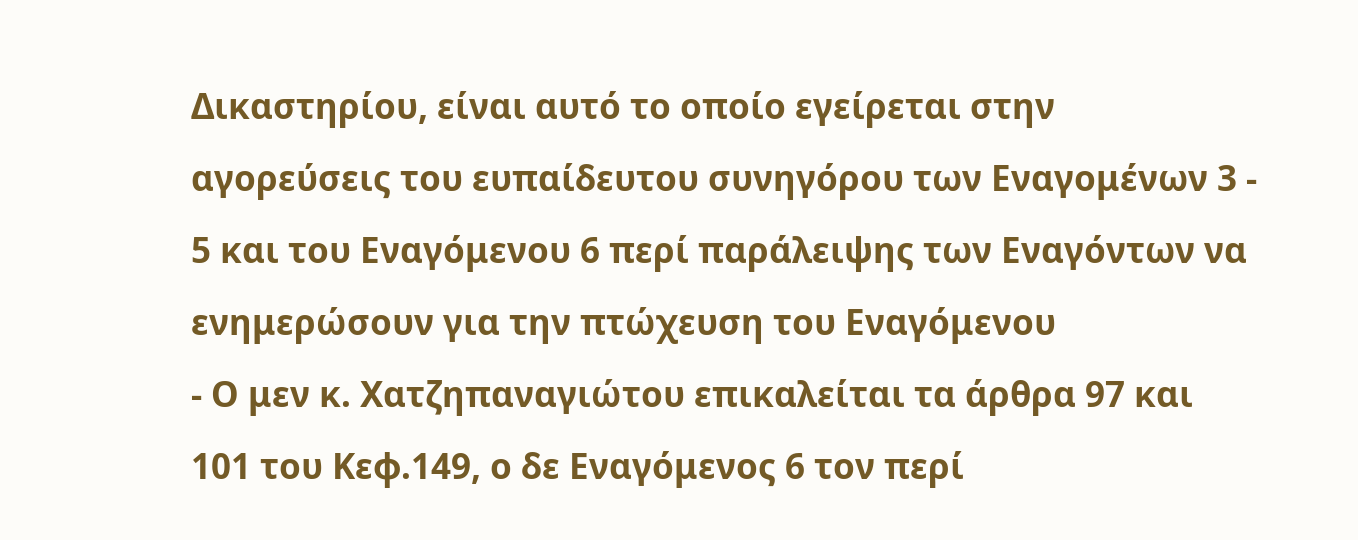Δικαστηρίου, είναι αυτό το οποίο εγείρεται στην αγορεύσεις του ευπαίδευτου συνηγόρου των Εναγομένων 3 - 5 και του Εναγόμενου 6 περί παράλειψης των Εναγόντων να ενημερώσουν για την πτώχευση του Εναγόμενου
- Ο μεν κ. Χατζηπαναγιώτου επικαλείται τα άρθρα 97 και 101 του Κεφ.149, ο δε Εναγόμενος 6 τον περί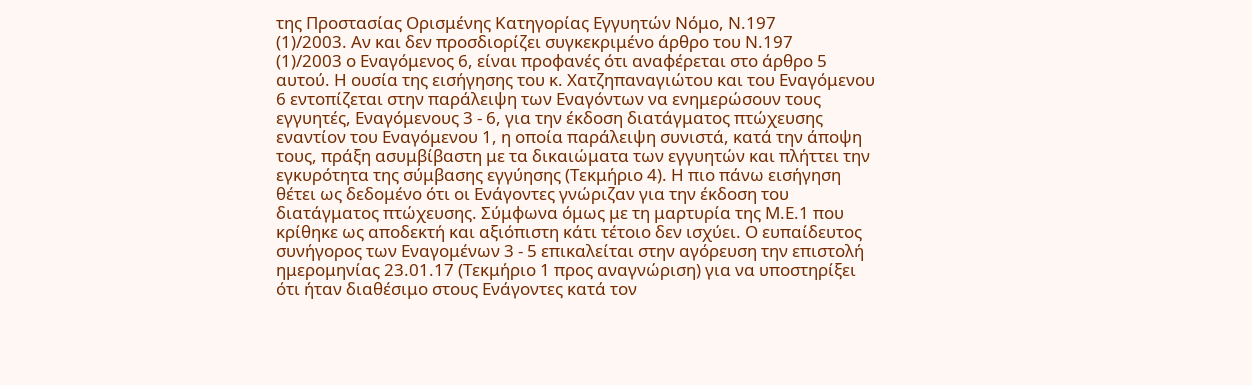της Προστασίας Ορισμένης Κατηγορίας Εγγυητών Νόμο, Ν.197
(1)/2003. Αν και δεν προσδιορίζει συγκεκριμένο άρθρο του Ν.197
(1)/2003 ο Εναγόμενος 6, είναι προφανές ότι αναφέρεται στο άρθρο 5 αυτού. Η ουσία της εισήγησης του κ. Χατζηπαναγιώτου και του Εναγόμενου 6 εντοπίζεται στην παράλειψη των Εναγόντων να ενημερώσουν τους εγγυητές, Εναγόμενους 3 - 6, για την έκδοση διατάγματος πτώχευσης εναντίον του Εναγόμενου 1, η οποία παράλειψη συνιστά, κατά την άποψη τους, πράξη ασυμβίβαστη με τα δικαιώματα των εγγυητών και πλήττει την εγκυρότητα της σύμβασης εγγύησης (Τεκμήριο 4). Η πιο πάνω εισήγηση θέτει ως δεδομένο ότι οι Ενάγοντες γνώριζαν για την έκδοση του διατάγματος πτώχευσης. Σύμφωνα όμως με τη μαρτυρία της Μ.Ε.1 που κρίθηκε ως αποδεκτή και αξιόπιστη κάτι τέτοιο δεν ισχύει. Ο ευπαίδευτος συνήγορος των Εναγομένων 3 - 5 επικαλείται στην αγόρευση την επιστολή ημερομηνίας 23.01.17 (Τεκμήριο 1 προς αναγνώριση) για να υποστηρίξει ότι ήταν διαθέσιμο στους Ενάγοντες κατά τον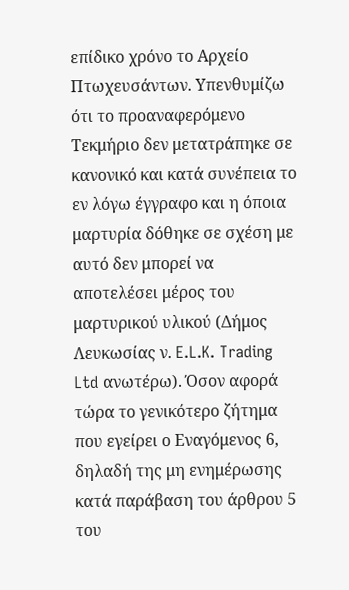επίδικο χρόνο το Αρχείο Πτωχευσάντων. Υπενθυμίζω ότι το προαναφερόμενο Τεκμήριο δεν μετατράπηκε σε κανονικό και κατά συνέπεια το εν λόγω έγγραφο και η όποια μαρτυρία δόθηκε σε σχέση με αυτό δεν μπορεί να αποτελέσει μέρος του μαρτυρικού υλικού (Δήμος Λευκωσίας ν. E.L.K. Trading Ltd ανωτέρω). Όσον αφορά τώρα το γενικότερο ζήτημα που εγείρει ο Εναγόμενος 6, δηλαδή της μη ενημέρωσης κατά παράβαση του άρθρου 5 του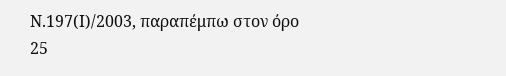Ν.197(Ι)/2003, παραπέμπω στον όρο 25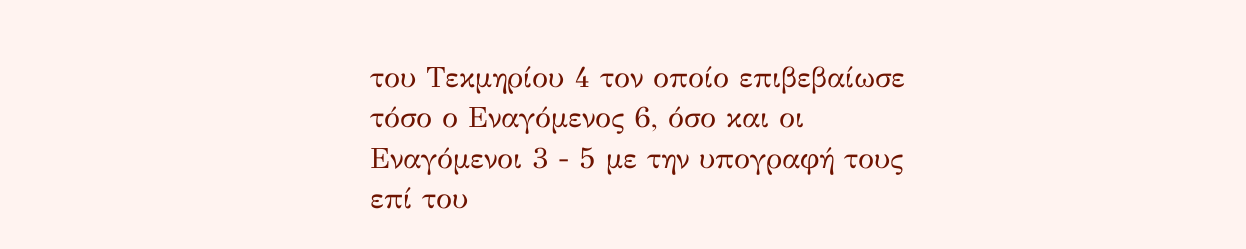του Τεκμηρίου 4 τον οποίο επιβεβαίωσε τόσο ο Εναγόμενος 6, όσο και οι Εναγόμενοι 3 - 5 με την υπογραφή τους επί του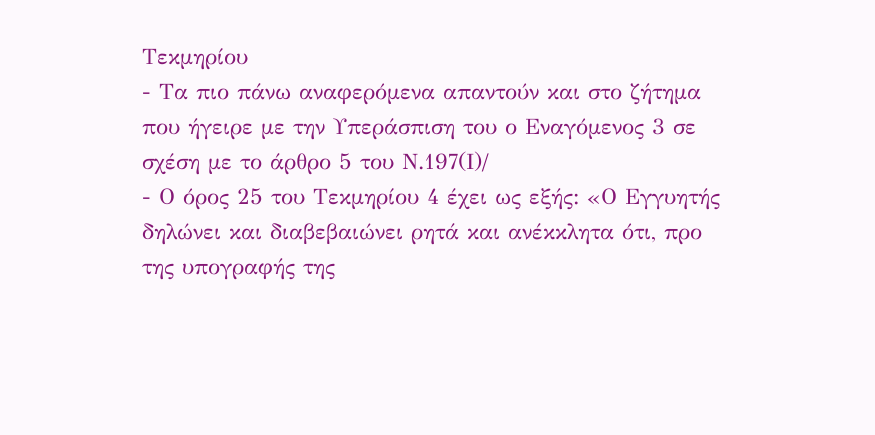Τεκμηρίου
- Τα πιο πάνω αναφερόμενα απαντούν και στο ζήτημα που ήγειρε με την Υπεράσπιση του ο Εναγόμενος 3 σε σχέση με το άρθρο 5 του Ν.197(Ι)/
- Ο όρος 25 του Τεκμηρίου 4 έχει ως εξής: «Ο Εγγυητής δηλώνει και διαβεβαιώνει ρητά και ανέκκλητα ότι, προ της υπογραφής της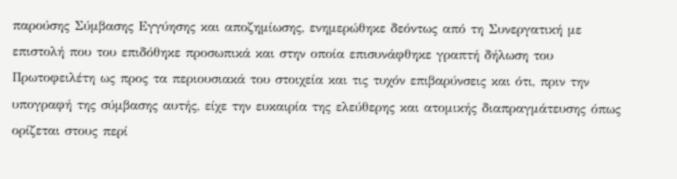παρούσης Σύμβασης Εγγύησης και αποζημίωσης, ενημερώθηκε δεόντως από τη Συνεργατική με επιστολή που του επιδόθηκε προσωπικά και στην οποία επισυνάφθηκε γραπτή δήλωση του Πρωτοφειλέτη ως προς τα περιουσιακά του στοιχεία και τις τυχόν επιβαρύνσεις και ότι, πριν την υπογραφή της σύμβασης αυτής, είχε την ευκαιρία της ελεύθερης και ατομικής διαπραγμάτευσης όπως ορίζεται στους περί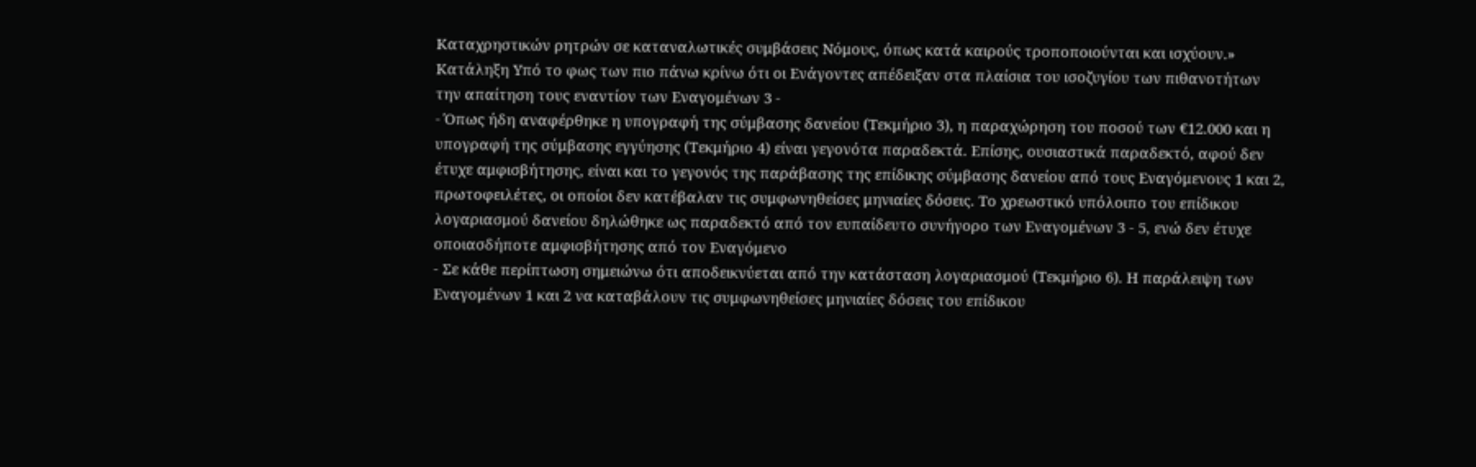Καταχρηστικών ρητρών σε καταναλωτικές συμβάσεις Νόμους, όπως κατά καιρούς τροποποιούνται και ισχύουν.» Κατάληξη Υπό το φως των πιο πάνω κρίνω ότι οι Ενάγοντες απέδειξαν στα πλαίσια του ισοζυγίου των πιθανοτήτων την απαίτηση τους εναντίον των Εναγομένων 3 -
- Όπως ήδη αναφέρθηκε η υπογραφή της σύμβασης δανείου (Τεκμήριο 3), η παραχώρηση του ποσού των €12.000 και η υπογραφή της σύμβασης εγγύησης (Τεκμήριο 4) είναι γεγονότα παραδεκτά. Επίσης, ουσιαστικά παραδεκτό, αφού δεν έτυχε αμφισβήτησης, είναι και το γεγονός της παράβασης της επίδικης σύμβασης δανείου από τους Εναγόμενους 1 και 2, πρωτοφειλέτες, οι οποίοι δεν κατέβαλαν τις συμφωνηθείσες μηνιαίες δόσεις. Το χρεωστικό υπόλοιπο του επίδικου λογαριασμού δανείου δηλώθηκε ως παραδεκτό από τον ευπαίδευτο συνήγορο των Εναγομένων 3 - 5, ενώ δεν έτυχε οποιασδήποτε αμφισβήτησης από τον Εναγόμενο
- Σε κάθε περίπτωση σημειώνω ότι αποδεικνύεται από την κατάσταση λογαριασμού (Τεκμήριο 6). Η παράλειψη των Εναγομένων 1 και 2 να καταβάλουν τις συμφωνηθείσες μηνιαίες δόσεις του επίδικου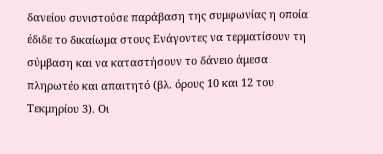δανείου συνιστούσε παράβαση της συμφωνίας η οποία έδιδε το δικαίωμα στους Ενάγοντες να τερματίσουν τη σύμβαση και να καταστήσουν το δάνειο άμεσα πληρωτέο και απαιτητό (βλ. όρους 10 και 12 του Τεκμηρίου 3). Οι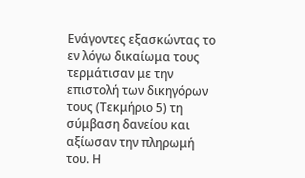Ενάγοντες εξασκώντας το εν λόγω δικαίωμα τους τερμάτισαν με την επιστολή των δικηγόρων τους (Τεκμήριο 5) τη σύμβαση δανείου και αξίωσαν την πληρωμή του. Η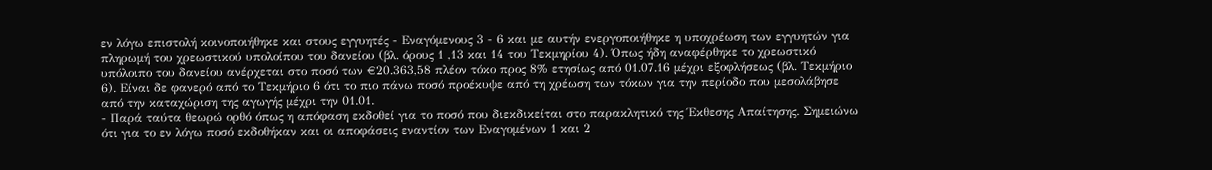εν λόγω επιστολή κοινοποιήθηκε και στους εγγυητές - Εναγόμενους 3 - 6 και με αυτήν ενεργοποιήθηκε η υποχρέωση των εγγυητών για πληρωμή του χρεωστικού υπολοίπου του δανείου (βλ. όρους 1 ,13 και 14 του Τεκμηρίου 4). Όπως ήδη αναφέρθηκε το χρεωστικό υπόλοιπο του δανείου ανέρχεται στο ποσό των €20.363,58 πλέον τόκο προς 8% ετησίως από 01.07.16 μέχρι εξοφλήσεως (βλ. Τεκμήριο 6). Είναι δε φανερό από το Τεκμήριο 6 ότι το πιο πάνω ποσό προέκυψε από τη χρέωση των τόκων για την περίοδο που μεσολάβησε από την καταχώριση της αγωγής μέχρι την 01.01.
- Παρά ταύτα θεωρώ ορθό όπως η απόφαση εκδοθεί για το ποσό που διεκδικείται στο παρακλητικό της Έκθεσης Απαίτησης. Σημειώνω ότι για το εν λόγω ποσό εκδοθήκαν και οι αποφάσεις εναντίον των Εναγομένων 1 και 2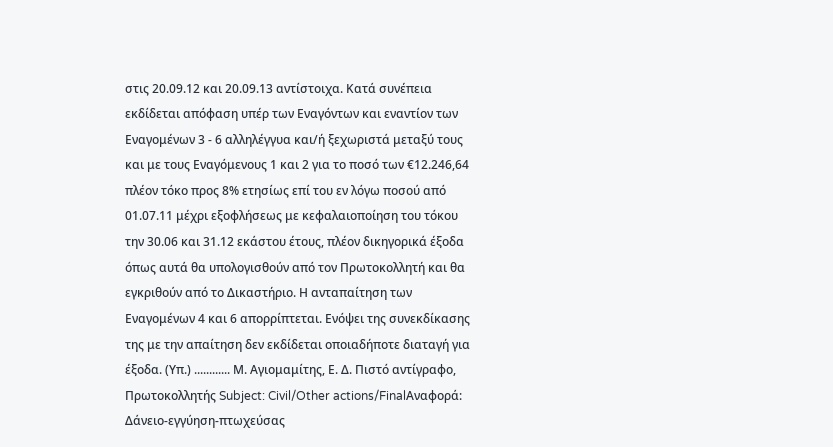στις 20.09.12 και 20.09.13 αντίστοιχα. Κατά συνέπεια εκδίδεται απόφαση υπέρ των Εναγόντων και εναντίον των Εναγομένων 3 - 6 αλληλέγγυα και/ή ξεχωριστά μεταξύ τους και με τους Εναγόμενους 1 και 2 για το ποσό των €12.246,64 πλέον τόκο προς 8% ετησίως επί του εν λόγω ποσού από 01.07.11 μέχρι εξοφλήσεως με κεφαλαιοποίηση του τόκου την 30.06 και 31.12 εκάστου έτους, πλέον δικηγορικά έξοδα όπως αυτά θα υπολογισθούν από τον Πρωτοκολλητή και θα εγκριθούν από το Δικαστήριο. Η ανταπαίτηση των Εναγομένων 4 και 6 απορρίπτεται. Ενόψει της συνεκδίκασης της με την απαίτηση δεν εκδίδεται οποιαδήποτε διαταγή για έξοδα. (Υπ.) ............ Μ. Αγιομαμίτης, Ε. Δ. Πιστό αντίγραφο, Πρωτοκολλητής Subject: Civil/Other actions/FinalΑναφορά: Δάνειο-εγγύηση-πτωχεύσας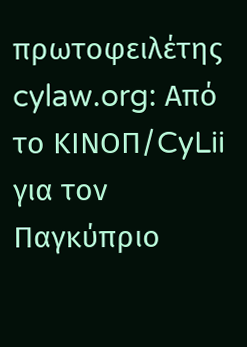πρωτοφειλέτης cylaw.org: Από το ΚΙΝOΠ/CyLii για τον Παγκύπριο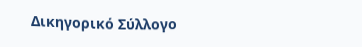Δικηγορικό Σύλλογο